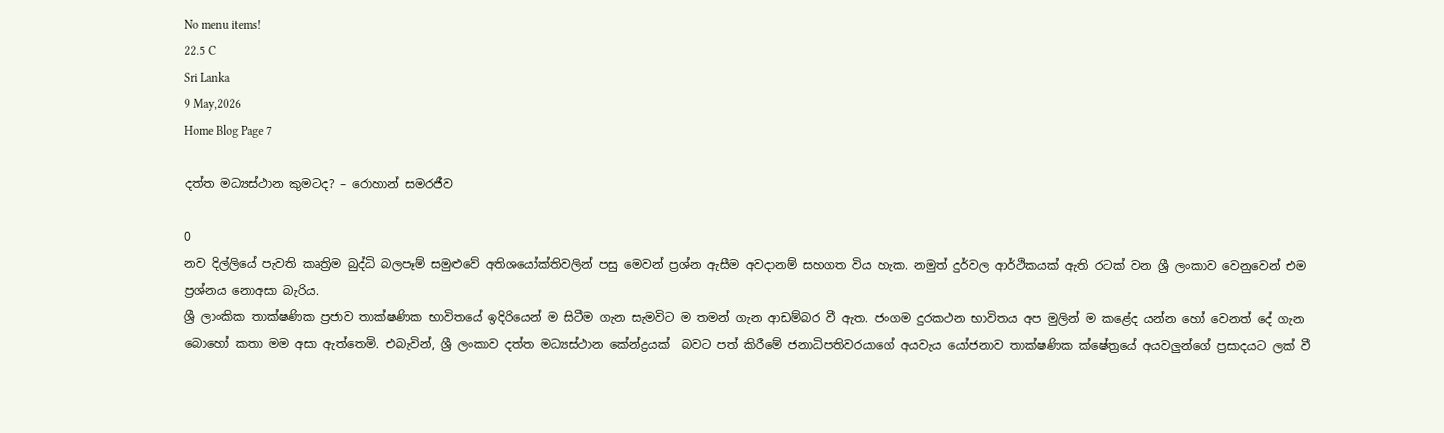No menu items!
22.5 C
Sri Lanka
9 May,2026
Home Blog Page 7

දත්ත මධ්‍යස්ථාන කුමටද? – රොහාන් සමරජීව

0
නව දිල්ලියේ පැවති කෘත්‍රිම බුද්ධි බලපෑම් සමුළුවේ අතිශයෝක්තිවලින් පසු මෙවන් ප්‍රශ්න ඇසීම අවදානම් සහගත විය හැක. නමුත් දුර්වල ආර්ථිකයක් ඇති රටක් වන ශ්‍රී ලංකාව වෙනුවෙන් එම ප්‍රශ්නය නොඅසා බැරිය.
ශ්‍රී ලාංකික තාක්ෂණික ප්‍රජාව තාක්ෂණික භාවිතයේ ඉදිරියෙන් ම සිටීම ගැන සැමවිට ම තමන් ගැන ආඩම්බර වී ඇත. ජංගම දුරකථන භාවිතය අප මුලින් ම කළේද යන්න හෝ වෙනත් දේ ගැන බොහෝ කතා මම අසා ඇත්තෙමි. එබැවින්, ශ්‍රී ලංකාව දත්ත මධ්‍යස්ථාන කේන්ද්‍රයක්  බවට පත් කිරීමේ ජනාධිපතිවරයාගේ අයවැය යෝජනාව තාක්ෂණික ක්ෂේත්‍රයේ අයවලු‍න්ගේ ප්‍රසාදයට ලක් වී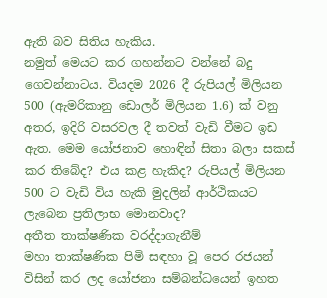ඇති බව සිතිය හැකිය.
නමුත් මෙයට කර ගහන්නට වන්නේ බදු ගෙවන්නාටය. වියදම 2026 දී රුපියල් මිලියන 500 (ඇමරිකානු ඩොලර් මිලියන 1.6) ක් වනු අතර, ඉදිරි වසරවල දී තවත් වැඩි වීමට ඉඩ ඇත. මෙම යෝජනාව හොඳින් සිතා බලා සකස් කර තිබේද? එය කළ හැකිද? රුපියල් මිලියන 500 ට වැඩි විය හැකි මුදලින් ආර්ථිකයට ලැබෙන ප්‍රතිලාභ මොනවාද?
අතීත තාක්ෂණික වරද්දාගැනීම්
මහා තාක්ෂණික පිමි සඳහා වූ පෙර රජයන් විසින් කර ලද යෝජනා සම්බන්ධයෙන් ඉහත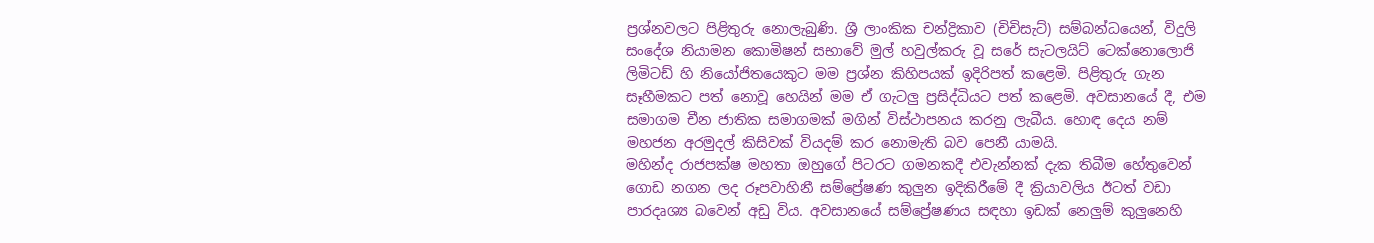ප්‍රශ්නවලට පිළිතුරු නොලැබුණි. ශ්‍රී ලාංකික චන්ද්‍රිකාව (චිචිසැට්) සම්බන්ධයෙන්, විදුලි සංදේශ නියාමන කොමිෂන් සභාවේ මුල් හවුල්කරු වූ සරේ සැටලයිට් ටෙක්නොලොජි ලිමිටඩ් හි නියෝජිතයෙකුට මම ප්‍රශ්න කිහිපයක් ඉදිරිපත් කළෙමි. පිළිතුරු ගැන සෑහීමකට පත් නොවූ හෙයින් මම ඒ ගැටලු ප්‍රසිද්ධියට පත් කළෙමි. අවසානයේ දී, එම සමාගම චීන ජාතික සමාගමක් මගින් විස්ථාපනය කරනු ලැබීය. හොඳ දෙය නම් මහජන අරමුදල් කිසිවක් වියදම් කර නොමැති බව පෙනී යාමයි.
මහින්ද රාජපක්ෂ මහතා ඔහුගේ පිටරට ගමනකදී එවැන්නක් දැක තිබීම හේතුවෙන් ගොඩ නගන ලද රූපවාහිනී සම්ප්‍රේෂණ කුලුන ඉදිකිරීමේ දී ක්‍රියාවලිය ඊටත් වඩා පාරදෘශ්‍ය බවෙන් අඩු විය. අවසානයේ සම්ප්‍රේෂණය සඳහා ඉඩක් නෙලුම් කුලුනෙහි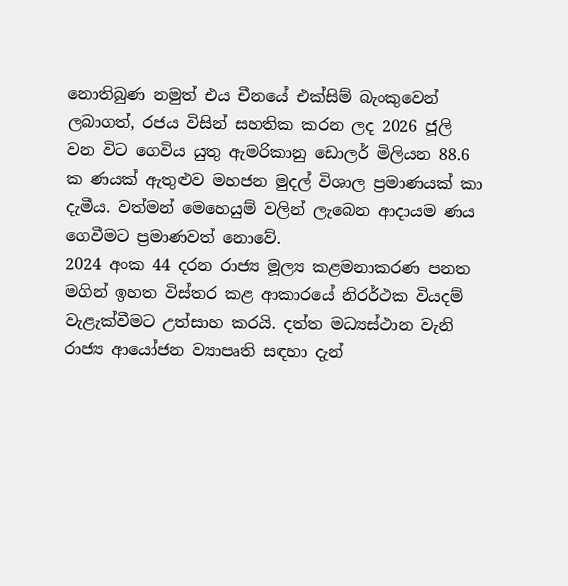නොතිබුණ නමුත් එය චීනයේ එක්සිම් බැංකුවෙන් ලබාගත්, රජය විසින් සහතික කරන ලද 2026 ජූලි වන විට ගෙවිය යුතු ඇමරිකානු ඩොලර් මිලියන 88.6 ක ණයක් ඇතුළුව මහජන මුදල් විශාල ප්‍රමාණයක් කා දැමීය. වත්මන් මෙහෙයුම් වලින් ලැබෙන ආදායම ණය ගෙවීමට ප්‍රමාණවත් නොවේ.
2024 අංක 44 දරන රාජ්‍ය මූල්‍ය කළමනාකරණ පනත මගින් ඉහත විස්තර කළ ආකාරයේ නිරර්ථක වියදම් වැළැක්වීමට උත්සාහ කරයි. දත්ත මධ්‍යස්ථාන වැනි රාජ්‍ය ආයෝජන ව්‍යාපෘති සඳහා දැන්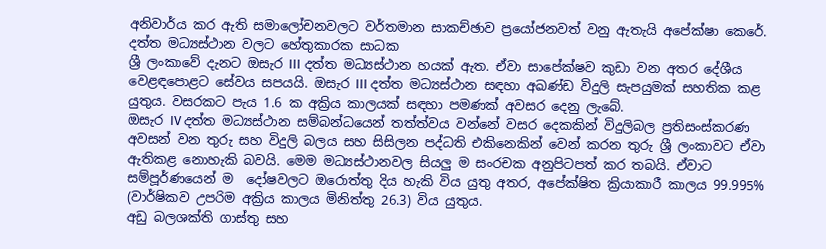අනිවාර්ය කර ඇති සමාලෝචනවලට වර්තමාන සාකච්ඡාව ප්‍රයෝජනවත් වනු ඇතැයි අපේක්ෂා කෙරේ.
දත්ත මධ්‍යස්ථාන වලට හේතුකාරක සාධක
ශ්‍රී ලංකාවේ දැනට ඔසැර III දත්ත මධ්‍යස්ථාන හයක් ඇත. ඒවා සාපේක්ෂව කුඩා වන අතර දේශීය වෙළඳපොළට සේවය සපයයි. ඔසැර III දත්ත මධ්‍යස්ථාන සඳහා අඛණ්ඩ විදුලි සැපයුමක් සහතික කළ යුතුය. වසරකට පැය 1.6 ක අක්‍රිය කාලයක් සඳහා පමණක් අවසර දෙනු ලැබේ.
ඔසැර IV දත්ත මධ්‍යස්ථාන සම්බන්ධයෙන් තත්ත්වය වන්නේ වසර දෙකකින් විදුලිබල ප්‍රතිසංස්කරණ අවසන් වන තුරු සහ විදුලි බලය සහ සිසිලන පද්ධති එකිනෙකින් වෙන් කරන තුරු ශ්‍රී ලංකාවට ඒවා ඇතිකළ නොහැකි බවයි. මෙම මධ්‍යස්ථානවල සියලු‍ ම සංරචක අනුපිටපත් කර තබයි. ඒවාට සම්පූර්ණයෙන් ම  දෝෂවලට ඔරොත්තු දිය හැකි විය යුතු අතර, අපේක්ෂිත ක්‍රියාකාරී කාලය 99.995% (වාර්ෂිකව උපරිම අක්‍රිය කාලය මිනිත්තු 26.3) විය යුතුය.
අඩු බලශක්ති ගාස්තු සහ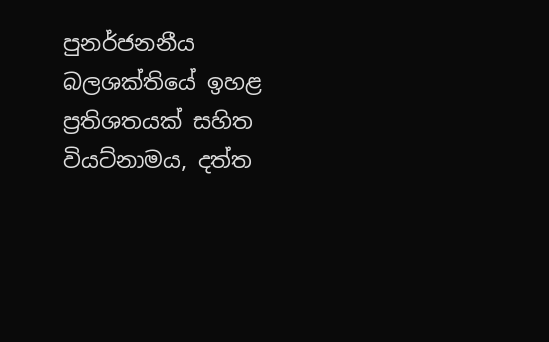පුනර්ජනනීය බලශක්තියේ ඉහළ ප්‍රතිශතයක් සහිත වියට්නාමය, දත්ත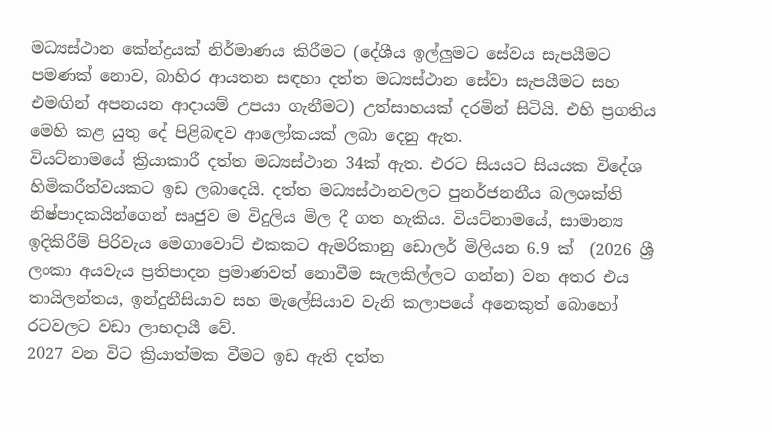මධ්‍යස්ථාන කේන්ද්‍රයක් නිර්මාණය කිරීමට (දේශීය ඉල්ලු‍මට සේවය සැපයීමට පමණක් නොව, බාහිර ආයතන සඳහා දත්ත මධ්‍යස්ථාන සේවා සැපයීමට සහ එමඟින් අපනයන ආදායම් උපයා ගැනීමට) උත්සාහයක් දරමින් සිටියි. එහි ප්‍රගතිය මෙහි කළ යුතු දේ පිළිබඳව ආලෝකයක් ලබා දෙනු ඇත.
වියට්නාමයේ ක්‍රියාකාරී දත්ත මධ්‍යස්ථාන 34ක් ඇත. එරට සියයට සියයක විදේශ හිමිකරීත්වයකට ඉඩ ලබාදෙයි. දත්ත මධ්‍යස්ථානවලට පුනර්ජනනීය බලශක්ති නිෂ්පාදකයින්ගෙන් සෘජුව ම විදුලිය මිල දී ගත හැකිය. වියට්නාමයේ, සාමාන්‍ය ඉදිකිරීම් පිරිවැය මෙගාවොට් එකකට ඇමරිකානු ඩොලර් මිලියන 6.9 ක්  (2026 ශ්‍රී ලංකා අයවැය ප්‍රතිපාදන ප්‍රමාණවත් නොවීම සැලකිල්ලට ගන්න) වන අතර එය තායිලන්තය, ඉන්දුනීසියාව සහ මැලේසියාව වැනි කලාපයේ අනෙකුත් බොහෝ රටවලට වඩා ලාභදායී වේ.
2027 වන විට ක්‍රියාත්මක වීමට ඉඩ ඇති දත්ත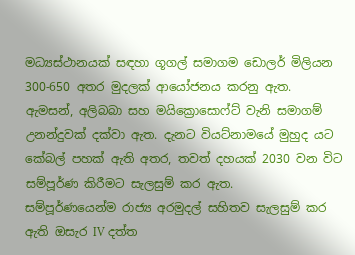මධ්‍යස්ථානයක් සඳහා ගූගල් සමාගම ඩොලර් මිලියන 300-650 අතර මුදලක් ආයෝජනය කරනු ඇත. ඇමසන්, අලිබබා සහ මයික්‍රොසොෆ්ට් වැනි සමාගම් උනන්දුවක් දක්වා ඇත. දැනට වියට්නාමයේ මුහුද යට කේබල් පහක් ඇති අතර, තවත් දහයක් 2030 වන විට සම්පූර්ණ කිරීමට සැලසුම් කර ඇත.
සම්පූර්ණයෙන්ම රාජ්‍ය අරමුදල් සහිතව සැලසුම් කර ඇති ඔසැර IV දත්ත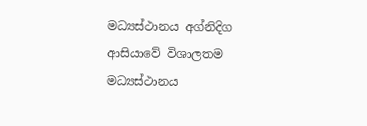මධ්‍යස්ථානය අග්නිදිග ආසියාවේ විශාලතම මධ්‍යස්ථානය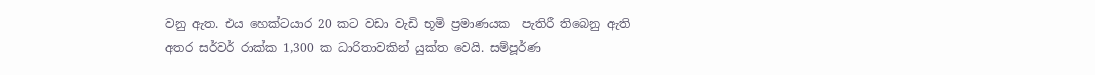වනු ඇත. එය හෙක්ටයාර 20 කට වඩා වැඩි භූමි ප්‍රමාණයක  පැතිරී තිබෙනු ඇති අතර සර්වර් රාක්ක 1,300 ක ධාරිතාවකින් යුක්ත වෙයි. සම්පූර්ණ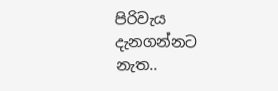පිරිවැය දැනගන්නට නැත..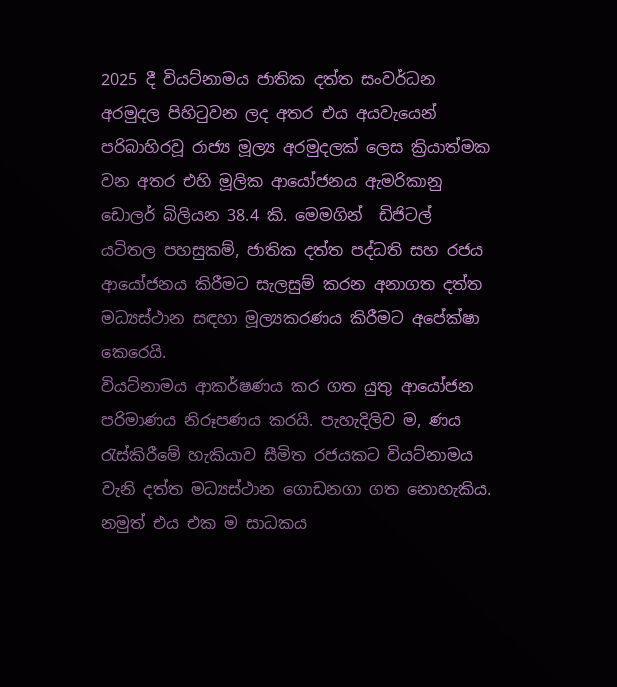2025 දී වියට්නාමය ජාතික දත්ත සංවර්ධන අරමුදල පිහිටුවන ලද අතර එය අයවැයෙන් පරිබාහිරවූ රාජ්‍ය මූල්‍ය අරමුදලක් ලෙස ක්‍රියාත්මක වන අතර එහි මූලික ආයෝජනය ඇමරිකානු ඩොලර් බිලියන 38.4 කි. මෙමගින්  ඩිජිටල් යටිතල පහසුකම්, ජාතික දත්ත පද්ධති සහ රජය ආයෝජනය කිරීමට සැලසුම් කරන අනාගත දත්ත මධ්‍යස්ථාන සඳහා මූල්‍යකරණය කිරීමට අපේක්ෂා කෙරෙයි.
වියට්නාමය ආකර්ෂණය කර ගත යුතු ආයෝජන පරිමාණය නිරූපණය කරයි. පැහැදිලිව ම, ණය රැස්කිරීමේ හැකියාව සීමිත රජයකට වියට්නාමය වැනි දත්ත මධ්‍යස්ථාන ගොඩනගා ගත නොහැකිය. නමුත් එය එක ම සාධකය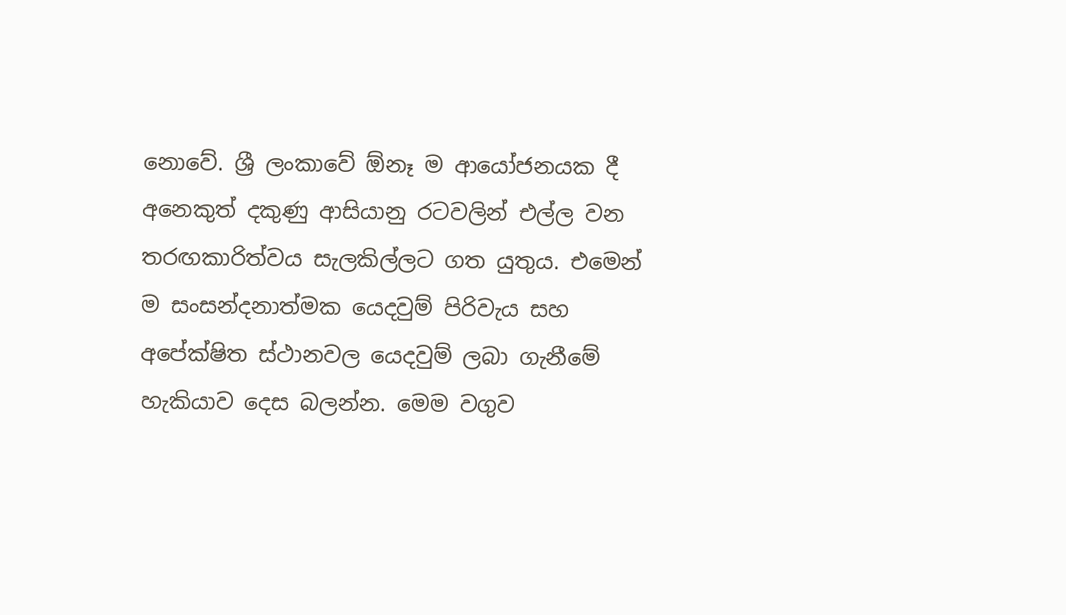නොවේ. ශ්‍රී ලංකාවේ ඕනෑ ම ආයෝජනයක දී අනෙකුත් දකුණු ආසියානු රටවලින් එල්ල වන තරඟකාරිත්වය සැලකිල්ලට ගත යුතුය. එමෙන් ම සංසන්දනාත්මක යෙදවුම් පිරිවැය සහ අපේක්ෂිත ස්ථානවල යෙදවුම් ලබා ගැනීමේ හැකියාව දෙස බලන්න. මෙම වගුව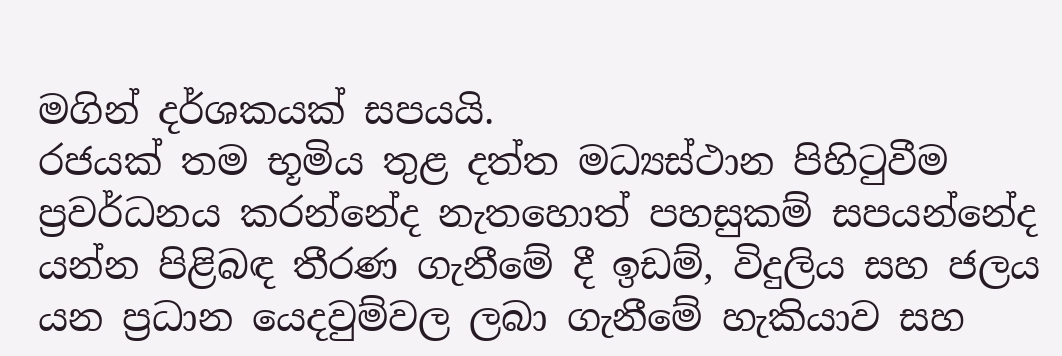මගින් දර්ශකයක් සපයයි.
රජයක් තම භූමිය තුළ දත්ත මධ්‍යස්ථාන පිහිටුවීම ප්‍රවර්ධනය කරන්නේද නැතහොත් පහසුකම් සපයන්නේද යන්න පිළිබඳ තීරණ ගැනීමේ දී ඉඩම්, විදුලිය සහ ජලය යන ප්‍රධාන යෙදවුම්වල ලබා ගැනීමේ හැකියාව සහ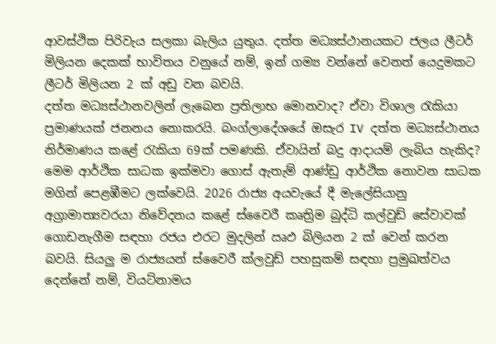ආවස්ථික පිරිවැය සලකා බැලිය යුතුය. දත්ත මධ්‍යස්ථානයකට ජලය ලීටර් මිලියන දෙකක් භාවිතය වනුයේ නම්, ඉන් ගම්‍ය වන්නේ වෙනත් යෙදුමකට ලීටර් මිලියන 2 ක් අඩු වන බවයි.
දත්ත මධ්‍යස්ථානවලින් ලැබෙන ප්‍රතිලාභ මොනවාද? ඒවා විශාල රැකියා ප්‍රමාණයක් ජනනය නොකරයි. බංග්ලාදේශයේ ඔසැර IV දත්ත මධ්‍යස්ථානය නිර්මාණය කළේ රැකියා 69ක් පමණකි. ඒවායින් බදු ආදායම් ලැබිය හැකිද? මෙම ආර්ථික සාධක ඉක්මවා ගොස් ඇතැම් ආණ්ඩු ආර්ථික නොවන සාධක මගින් පෙළඹීමට ලක්වෙයි. 2026 රාජ්‍ය අයවැයේ දී මැලේසියානු අග්‍රාමාත්‍යවරයා නිවේදනය කළේ ස්වෛරී කෘත්‍රිම බුද්ධි කල්වුඩ් සේවාවක්  ගොඩනැගීම සඳහා රජය එරට මුදලින් ඍඵ බිලියන 2 ක් වෙන් කරන බවයි. සියලු‍ ම රාජ්‍යයන් ස්වෛරී ක්ලවුඩ් පහසුකම් සඳහා ප්‍රමුඛත්වය දෙන්නේ නම්, වියට්නාමය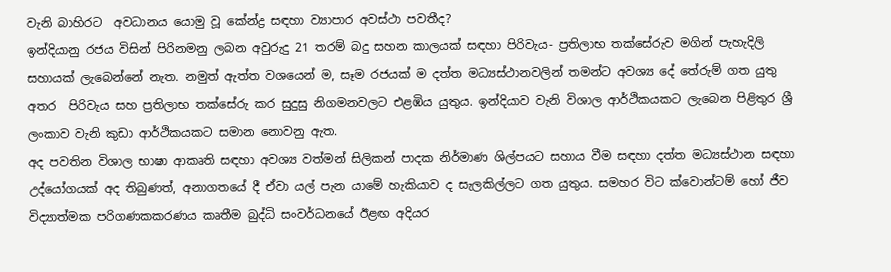වැනි බාහිරට  අවධානය යොමු වූ කේන්ද්‍ර සඳහා ව්‍යාපාර අවස්ථා පවතීද?
ඉන්දියානු රජය විසින් පිරිනමනු ලබන අවුරුදු 21 තරම් බදු සහන කාලයක් සඳහා පිරිවැය- ප්‍රතිලාභ තක්සේරුව මගින් පැහැදිලි සහායක් ලැබෙන්නේ නැත. නමුත් ඇත්ත වශයෙන් ම, සෑම රජයක් ම දත්ත මධ්‍යස්ථානවලින් තමන්ට අවශ්‍ය දේ තේරුම් ගත යුතු අතර  පිරිවැය සහ ප්‍රතිලාභ තක්සේරු කර සුදුසු නිගමනවලට එළඹිය යුතුය. ඉන්දියාව වැනි විශාල ආර්ථිකයකට ලැබෙන පිළිතුර ශ්‍රී ලංකාව වැනි කුඩා ආර්ථිකයකට සමාන නොවනු ඇත.
අද පවතින විශාල භාෂා ආකෘති සඳහා අවශ්‍ය වත්මන් සිලිකන් පාදක නිර්මාණ ශිල්පයට සහාය වීම සඳහා දත්ත මධ්‍යස්ථාන සඳහා උද්යෝගයක් අද තිබුණත්, අනාගතයේ දී ඒවා යල් පැන යාමේ හැකියාව ද සැලකිල්ලට ගත යුතුය. සමහර විට ක්වොන්ටම් හෝ ජීව විද්‍යාත්මක පරිගණකකරණය කෘතීම බුද්ධි සංවර්ධනයේ ඊළඟ අදියර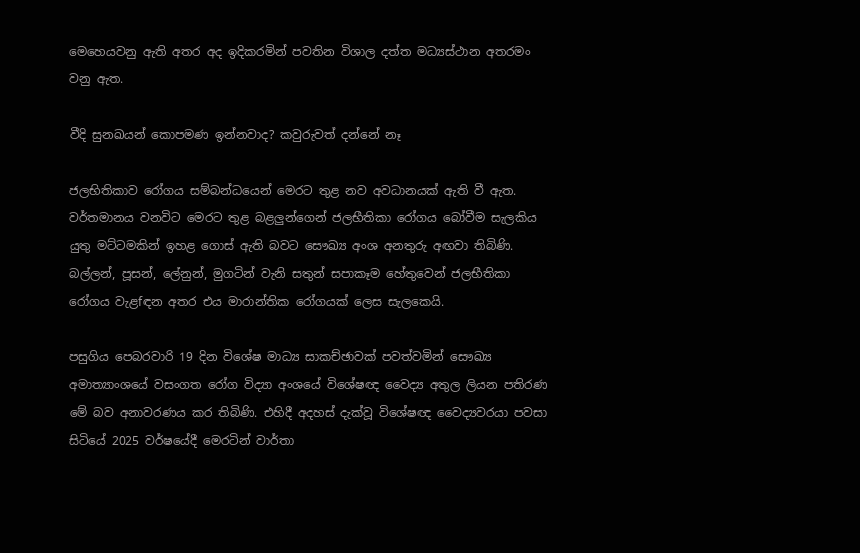මෙහෙයවනු ඇති අතර අද ඉදිකරමින් පවතින විශාල දත්ත මධ්‍යස්ථාන අතරමං වනු ඇත.

වීදි සුනඛයන් කොපමණ ඉන්නවාද? කවුරුවත් දන්නේ නෑ

ජලභිතිකාව රෝගය සම්බන්ධයෙන් මෙරට තුළ නව අවධානයක් ඇති වී ඇත. වර්තමානය වනවිට මෙරට තුළ බළලු‍න්ගෙන් ජලභීතිකා රෝගය බෝවීම සැලකිය යුතු මට්ටමකින් ඉහළ ගොස් ඇති බවට සෞඛ්‍ය අංශ අනතුරු අඟවා තිබිණි. බල්ලන්, පූසන්, ලේනුන්, මුගටින් වැනි සතුන් සපාකෑම හේතුවෙන් ජලභීතිකා රෝගය වැළfඳන අතර එය මාරාන්තික රෝගයක් ලෙස සැලකෙයි.

පසුගිය පෙබරවාරි 19 දින විශේෂ මාධ්‍ය සාකච්ඡාවක් පවත්වමින් සෞඛ්‍ය අමාත්‍යාංශයේ වසංගත රෝග විද්‍යා අංශයේ විශේෂඥ වෛද්‍ය අතුල ලියන පතිරණ මේ බව අනාවරණය කර තිබිණි. එහිදී අදහස් දැක්වූ විශේෂඥ වෛද්‍යවරයා පවසා සිටියේ 2025 වර්ෂයේදී මෙරටින් වාර්තා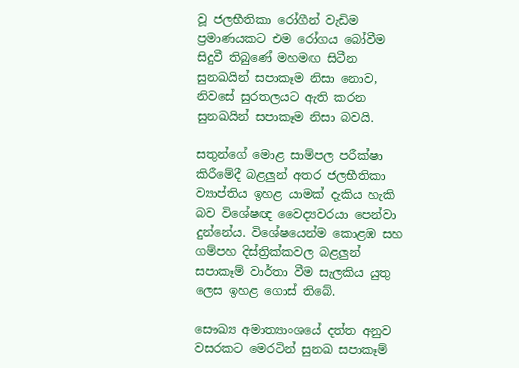වූ ජලභීතිකා රෝගීන් වැඩිම ප්‍රමාණයකට එම රෝගය බෝවීම සිදුවී තිබුණේ මහමඟ සිටීන සුනඛයින් සපාකෑම නිසා නොව, නිවසේ සුරතලයට ඇති කරන සුනඛයින් සපාකෑම නිසා බවයි.

සතුන්ගේ මොළ සාම්පල පරීක්ෂා කිරීමේදී බළලු‍න් අතර ජලභීතිකා ව්‍යාප්තිය ඉහළ යාමක් දැකිය හැකි බව විශේෂඥ වෛද්‍යවරයා පෙන්වා දුන්නේය. විශේෂයෙන්ම කොළඹ සහ ගම්පහ දිස්ත්‍රික්කවල බළලු‍න් සපාකෑම් වාර්තා වීම සැලකිය යුතු ලෙස ඉහළ ගොස් තිබේ.

සෞඛ්‍ය අමාත්‍යාංශයේ දත්ත අනුව වසරකට මෙරටින් සුනඛ සපාකෑම්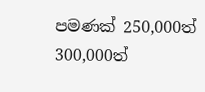පමණක් 250,000ත් 300,000ත්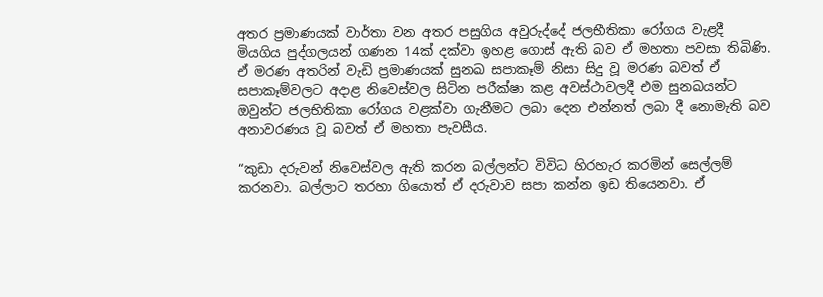අතර ප්‍රමාණයක් වාර්තා වන අතර පසුගිය අවුරුද්දේ ජලභීතිකා රෝගය වැළදී මියගිය පුද්ගලයන් ගණන 14ක් දක්වා ඉහළ ගොස් ඇති බව ඒ මහතා පවසා තිබිණි. ඒ මරණ අතරින් වැඩි ප්‍රමාණයක් සුනඛ සපාකෑම් නිසා සිදු වූ මරණ බවත් ඒ සපාකෑම්වලට අදාළ නිවෙස්වල සිටින පරීක්ෂා කළ අවස්ථාවලදී එම සුනඛයන්ට ඔවුන්ට ජලභිතිකා රෝගය වළක්වා ගැනීමට ලබා දෙන එන්නත් ලබා දී නොමැති බව අනාවරණය වූ බවත් ඒ මහතා පැවසීය.

“කුඩා දරුවන් නිවෙස්වල ඇති කරන බල්ලන්ට විවිධ හිරහැර කරමින් සෙල්ලම් කරනවා. බල්ලාට තරහා ගියොත් ඒ දරුවාව සපා කන්න ඉඩ තියෙනවා. ඒ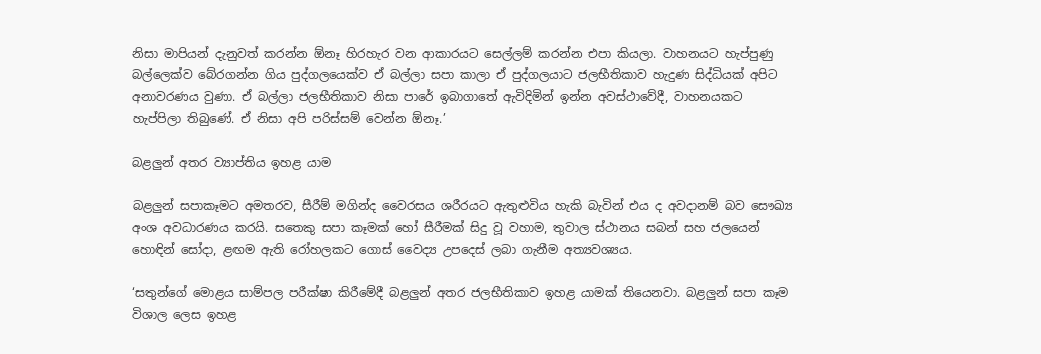නිසා මාපියන් දැනුවත් කරන්න ඕනෑ හිරහැර වන ආකාරයට සෙල්ලම් කරන්න එපා කියලා. වාහනයට හැප්පුණු බල්ලෙක්ව බේරගන්න ගිය පුද්ගලයෙක්ව ඒ බල්ලා සපා කාලා ඒ පුද්ගලයාට ජලභීතිකාව හැදුණ සිද්ධියක් අපිට අනාවරණය වුණා. ඒ බල්ලා ජලභීතිකාව නිසා පාරේ ඉබාගාතේ ඇවිදිමින් ඉන්න අවස්ථාවේදී, වාහනයකට හැප්පිලා තිබුණේ. ඒ නිසා අපි පරිස්සම් වෙන්න ඕනෑ.’

බළලු‍න් අතර ව්‍යාප්තිය ඉහළ යාම

බළලු‍න් සපාකෑමට අමතරව, සීරීම් මගින්ද වෛරසය ශරීරයට ඇතුළුවිය හැකි බැවින් එය ද අවදානම් බව සෞඛ්‍ය අංශ අවධාරණය කරයි. සතෙකු සපා කෑමක් හෝ සීරීමක් සිදු වූ වහාම, තුවාල ස්ථානය සබන් සහ ජලයෙන් හොඳින් සෝදා, ළඟම ඇති රෝහලකට ගොස් වෛද්‍ය උපදෙස් ලබා ගැනීම අත්‍යවශ්‍යය.

‘සතුන්ගේ මොළය සාම්පල පරීක්ෂා කිරීමේදී බළලු‍න් අතර ජලභීතිකාව ඉහළ යාමක් තියෙනවා. බළලු‍න් සපා කෑම විශාල ලෙස ඉහළ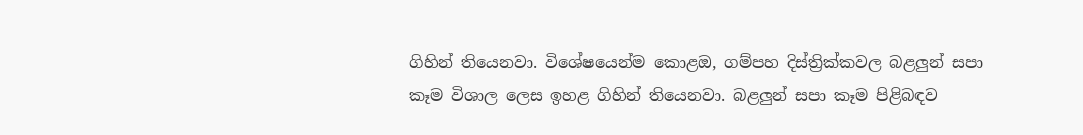ගිහින් තියෙනවා. විශේෂයෙන්ම කොළඔ, ගම්පහ දිස්ත්‍රික්කවල බළලු‍න් සපා කෑම විශාල ලෙස ඉහළ ගිහින් තියෙනවා. බළලු‍න් සපා කෑම පිළිබඳව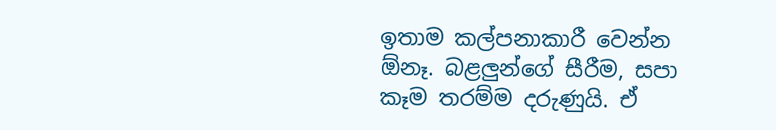ඉතාම කල්පනාකාරී වෙන්න ඕනෑ. බළලු‍න්ගේ සීරීම, සපා කෑම තරම්ම දරුණුයි. ඒ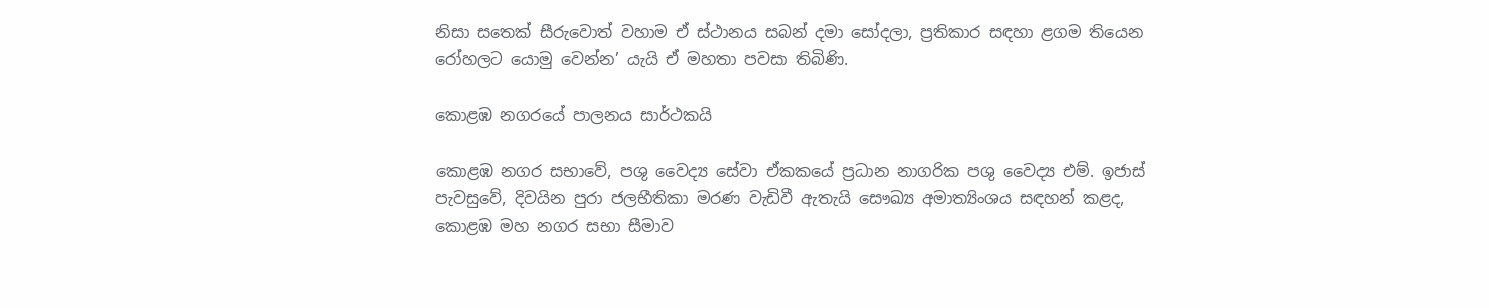නිසා සතෙක් සීරුවොත් වහාම ඒ ස්ථානය සබන් දමා සෝදලා, ප්‍රතිකාර සඳහා ළගම තියෙන රෝහලට යොමු වෙන්න’ යැයි ඒ මහතා පවසා තිබිණි.

කොළඹ නගරයේ පාලනය සාර්ථකයි

කොළඹ නගර සභාවේ, පශු වෛද්‍ය සේවා ඒකකයේ ප්‍රධාන නාගරික පශු වෛද්‍ය එම්. ඉජාස් පැවසුවේ, දිවයින පුරා ජලභීතිකා මරණ වැඩිවී ඇතැයි සෞඛ්‍ය අමාත්‍යිංශය සඳහන් කළද, කොළඹ මහ නගර සභා සීමාව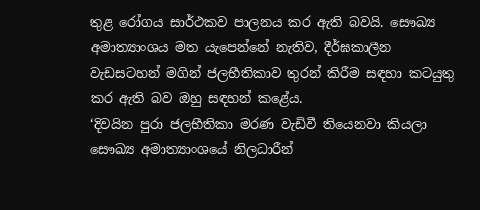තුළ රෝගය සාර්ථකව පාලනය කර ඇති බවයි. සෞඛ්‍ය අමාත්‍යාංශය මත යැපෙන්නේ නැතිව, දීර්ඝකාලීන වැඩසටහන් මගින් ජලභීතිකාව තුරන් කිරීම සඳහා කටයුතු කර ඇති බව ඔහු සඳහන් කළේය.
‘දිවයින පුරා ජලභීතිකා මරණ වැඩිවී තියෙනවා කියලා සෞඛ්‍ය අමාත්‍යාංශයේ නිලධාරීන්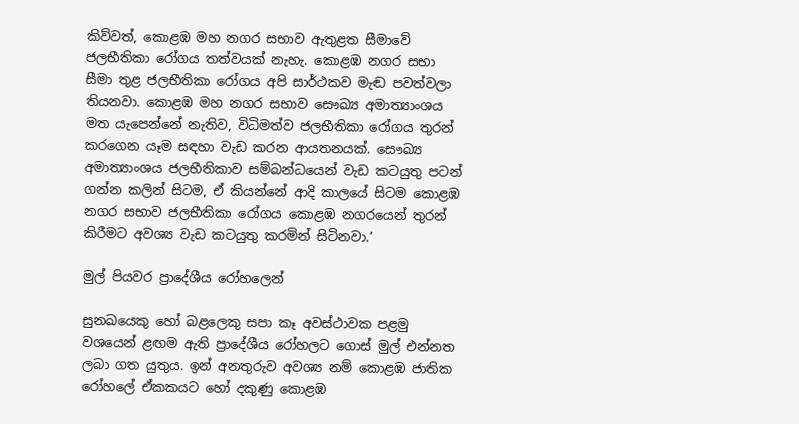කිව්වත්, කොළඹ මහ නගර සභාව ඇතුළත සීමාවේ ජලභීතිකා රෝගය තත්වයක් නැහැ. කොළඹ නගර සභා සීමා තුළ ජලභීතිකා රෝගය අපි සාර්ථකව මැඬ පවත්වලා තියනවා. කොළඹ මහ නගර සභාව සෞඛ්‍ය අමාත්‍යාංශය මත යැපෙන්නේ නැතිව, විධිමත්ව ජලභීතිකා රෝගය තුරන් කරගෙන යෑම සඳහා වැඩ කරන ආයතනයක්. සෞඛ්‍ය අමාත්‍යාංශය ජලභීතිකාව සම්බන්ධයෙන් වැඩ කටයුතු පටන් ගන්න කලින් සිටම, ඒ කියන්නේ ආදි කාලයේ සිටම කොළඹ නගර සභාව ජලභීතිකා රෝගය කොළඹ නගරයෙන් තුරන් කිරීමට අවශ්‍ය වැඩ කටයුතු කරමින් සිටිනවා.’

මුල් පියවර ප්‍රාදේශීය රෝහලෙන්

සුනඛයෙකු හෝ බළලෙකු සපා කෑ අවස්ථාවක පළමු වශයෙන් ළඟම ඇති ප්‍රාදේශීය රෝහලට ගොස් මුල් එන්නත ලබා ගත යුතුය. ඉන් අනතුරුව අවශ්‍ය නම් කොළඹ ජාතික රෝහලේ ඒකකයට හෝ දකුණු කොළඹ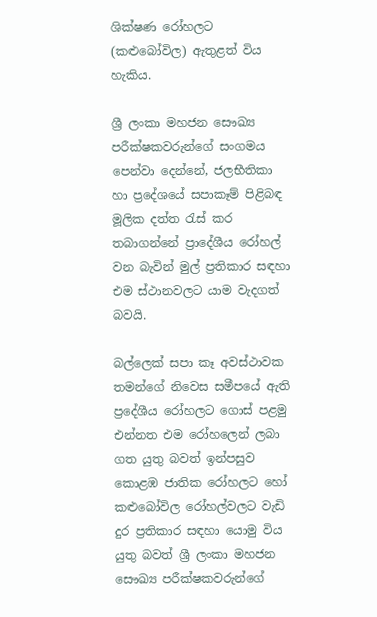ශික්ෂණ රෝහලට (කළුබෝවිල) ඇතුළත් විය හැකිය.

ශ්‍රී ලංකා මහජන සෞඛ්‍ය පරීක්ෂකවරුන්ගේ සංගමය පෙන්වා දෙන්නේ, ජලභීතිකා හා ප්‍රදේශයේ සපාකෑම් පිළිබඳ මූලික දත්ත රැස් කර තබාගන්නේ ප්‍රාදේශීය රෝහල් වන බැවින් මුල් ප්‍රතිකාර සඳහා එම ස්ථානවලට යාම වැදගත් බවයි.

බල්ලෙක් සපා කෑ අවස්ථාවක තමන්ගේ නිවෙස සමීපයේ ඇති ප්‍රදේශීය රෝහලට ගොස් පළමු එන්නත එම රෝහලෙන් ලබා ගත යුතු බවත් ඉන්පසුව කොළඹ ජාතික රෝහලට හෝ කළු‍බෝවිල රෝහල්වලට වැඩි දුර ප්‍රතිකාර සඳහා යොමු විය යුතු බවත් ශ්‍රී ලංකා මහජන සෞඛ්‍ය පරීක්ෂකවරුන්ගේ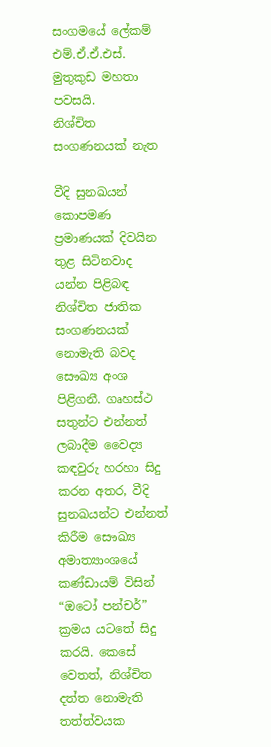සංගමයේ ලේකම් එම්.ඒ.ඒ.එස්. මුතුකුඩ මහතා පවසයි.
නිශ්චිත සංගණනයක් නැත

වීදි සුනඛයන් කොපමණ ප්‍රමාණයක් දිවයින තුළ සිටිනවාද යන්න පිළිබඳ නිශ්චිත ජාතික සංගණනයක් නොමැති බවද සෞඛ්‍ය අංශ පිළිගනී. ගෘහස්ථ සතුන්ට එන්නත් ලබාදීම වෛද්‍ය කඳවුරු හරහා සිදු කරන අතර, වීදි සුනඛයන්ට එන්නත් කිරීම සෞඛ්‍ය අමාත්‍යාංශයේ කණ්ඩායම් විසින් “ඔටෝ පන්චර්” ක්‍රමය යටතේ සිදු කරයි. කෙසේ වෙතත්, නිශ්චිත දත්ත නොමැති තත්ත්වයක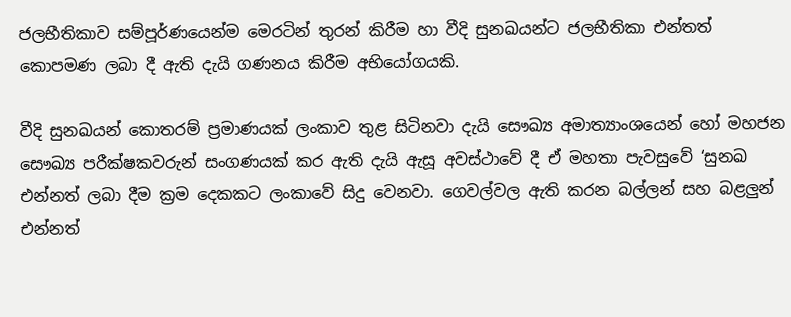ජලභීතිකාව සම්පූර්ණයෙන්ම මෙරටින් තුරන් කිරීම හා වීදි සුනඛයන්ට ජලභීතිකා එන්තත් කොපමණ ලබා දී ඇති දැයි ගණනය කිරීම අභියෝගයකි.

වීදි සුනඛයන් කොතරම් ප්‍රමාණයක් ලංකාව තුළ සිටිනවා දැයි සෞඛ්‍ය අමාත්‍යාංශයෙන් හෝ මහජන සෞඛ්‍ය පරීක්ෂකවරුන් සංගණයක් කර ඇති දැයි ඇසූ අවස්ථාවේ දී ඒ මහතා පැවසුවේ ‘සුනඛ එන්නත් ලබා දීම ක්‍රම දෙකකට ලංකාවේ සිදු වෙනවා. ගෙවල්වල ඇති කරන බල්ලන් සහ බළලු‍න් එන්නත්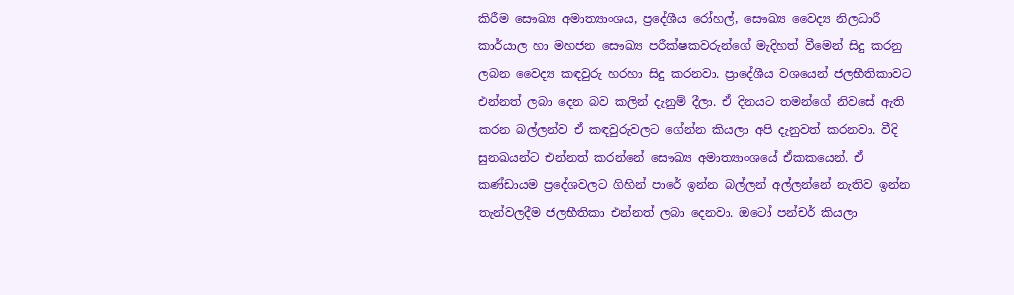කිරීම සෞඛ්‍ය අමාත්‍යාංශය, ප්‍රදේශීය රෝහල්, සෞඛ්‍ය වෛද්‍ය නිලධාරී කාර්යාල හා මහජන සෞඛ්‍ය පරීක්ෂකවරුන්ගේ මැදිහත් වීමෙන් සිදු කරනු ලබන වෛද්‍ය කඳවුරු හරහා සිදු කරනවා. ප්‍රාදේශීය වශයෙන් ජලභීතිකාවට එන්නත් ලබා දෙන බව කලින් දැනුම් දීලා. ඒ දිනයට තමන්ගේ නිවසේ ඇති කරන බල්ලන්ව ඒ කඳවුරුවලට ගේන්න කියලා අපි දැනුවත් කරනවා. වීදි සුනඛයන්ට එන්නත් කරන්නේ සෞඛ්‍ය අමාත්‍යාංශයේ ඒකකයෙන්. ඒ කණ්ඩායම ප්‍රදේශවලට ගිහින් පාරේ ඉන්න බල්ලන් අල්ලන්නේ නැතිව ඉන්න තැන්වලදීම ජලභීතිකා එන්නත් ලබා දෙනවා. ඔටෝ පන්චර් කියලා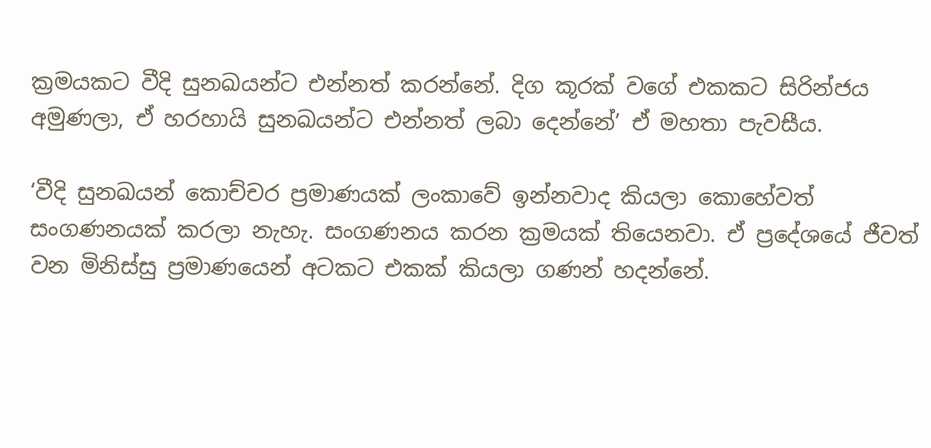ක්‍රමයකට වීදි සුනඛයන්ට එන්නත් කරන්නේ. දිග කූරක් වගේ එකකට සිරින්ජය අමුණලා, ඒ හරහායි සුනඛයන්ට එන්නත් ලබා දෙන්නේ’ ඒ මහතා පැවසීය.

‘වීදි සුනඛයන් කොච්චර ප්‍රමාණයක් ලංකාවේ ඉන්නවාද කියලා කොහේවත් සංගණනයක් කරලා නැහැ. සංගණනය කරන ක්‍රමයක් තියෙනවා. ඒ ප්‍රදේශයේ ජීවත් වන මිනිස්සු ප්‍රමාණයෙන් අටකට එකක් කියලා ගණන් හදන්නේ.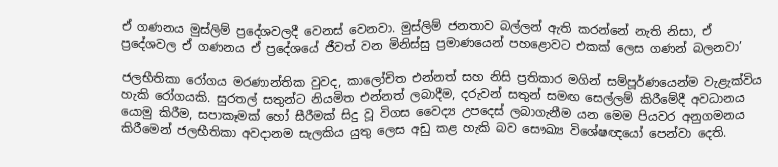ඒ ගණනය මුස්ලිම් ප්‍රදේශවලදී වෙනස් වෙනවා. මුස්ලිම් ජනතාව බල්ලන් ඇති කරන්නේ නැති නිසා, ඒ ප්‍රදේශවල ඒ ගණනය ඒ ප්‍රදේශයේ ජීවත් වන මිනිස්සු ප්‍රමාණයෙන් පහළොවට එකක් ලෙස ගණන් බලනවා’

ජලභීතිකා රෝගය මරණාන්තික වුවද, කාලෝචිත එන්නත් සහ නිසි ප්‍රතිකාර මගින් සම්පූර්ණයෙන්ම වැළැක්විය හැකි රෝගයකි. සුරතල් සතුන්ට නියමිත එන්නත් ලබාදීම, දරුවන් සතුන් සමඟ සෙල්ලම් කිරීමේදී අවධානය යොමු කිරීම, සපාකෑමක් හෝ සීරීමක් සිදු වූ විගස වෛද්‍ය උපදෙස් ලබාගැනීම යන මෙම පියවර අනුගමනය කිරීමෙන් ජලභීතිකා අවදානම සැලකිය යුතු ලෙස අඩු කළ හැකි බව සෞඛ්‍ය විශේෂඥයෝ පෙන්වා දෙති.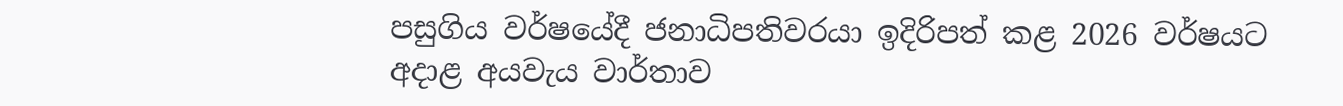පසුගිය වර්ෂයේදී ජනාධිපතිවරයා ඉදිරිපත් කළ 2026 වර්ෂයට අදාළ අයවැය වාර්තාව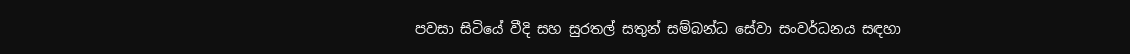පවසා සිටියේ වීදි සහ සුරතල් සතුන් සම්බන්ධ සේවා සංවර්ධනය සඳහා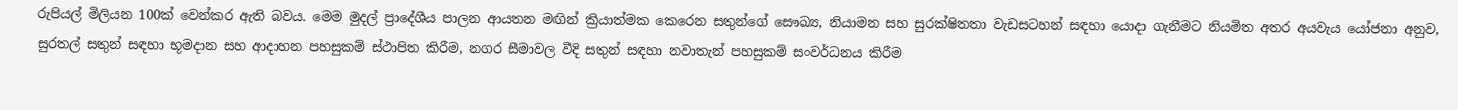රුපියල් මිලියන 100ක් වෙන්කර ඇති බවය. මෙම මුදල් ප්‍රාදේශීය පාලන ආයතන මඟින් ක්‍රියාත්මක කෙරෙන සතුන්ගේ සෞඛ්‍ය, නියාමන සහ සුරක්ෂිතතා වැඩසටහන් සඳහා යොදා ගැනීමට නියමිත අතර අයවැය යෝජනා අනුව, සුරතල් සතුන් සඳහා භූමදාන සහ ආදාහන පහසුකම් ස්ථාපිත කිරීම, නගර සීමාවල වීදි සතුන් සඳහා නවාතැන් පහසුකම් සංවර්ධනය කිරීම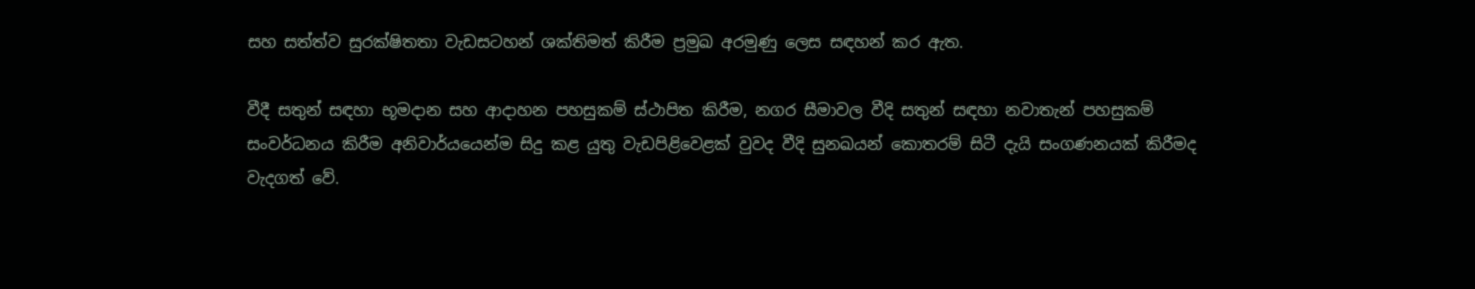සහ සත්ත්ව සුරක්ෂිතතා වැඩසටහන් ශක්තිමත් කිරීම ප්‍රමුඛ අරමුණු ලෙස සඳහන් කර ඇත.

වීදී සතුන් සඳහා භූමදාන සහ ආදාහන පහසුකම් ස්ථාපිත කිරීම, නගර සීමාවල වීදි සතුන් සඳහා නවාතැන් පහසුකම් සංවර්ධනය කිරීම අනිවාර්යයෙන්ම සිදු කළ යුතු වැඩපිළිවෙළක් වුවද වීදි සුනඛයන් කොතරම් සිටී දැයි සංගණනයක් කිරීමද වැදගත් වේ.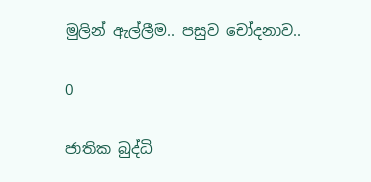මුලින් ඇල්ලීම.. පසුව චෝදනාව..

0

ජාතික බුද්ධි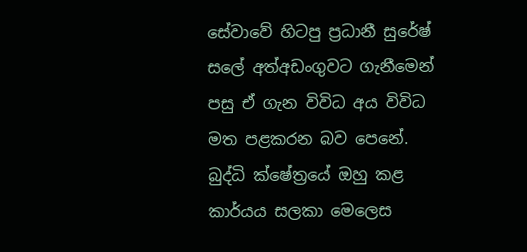සේවාවේ හිටපු ප්‍රධානී සුරේෂ් සලේ අත්අඩංගුවට ගැනීමෙන් පසු ඒ ගැන විවිධ අය විවිධ මත පළකරන බව පෙනේ. බුද්ධි ක්ෂේත්‍රයේ ඔහු කළ කාර්යය සලකා මෙලෙස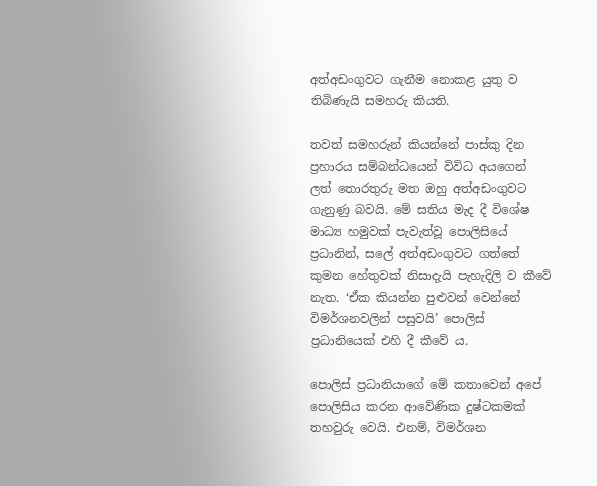අත්අඩංගුවට ගැනීම නොකළ යුතු ව තිබිණැයි සමහරු කියති.

තවත් සමහරුන් කියන්නේ පාස්කු දින ප්‍රහාරය සම්බන්ධයෙන් විවිධ අයගෙන් ලත් තොරතුරු මත ඔහු අත්අඩංගුවට ගැනුණු බවයි. මේ සතිය මැද දී විශේෂ මාධ්‍ය හමුවක් පැවැත්වූ පොලිසියේ ප්‍රධානින්, සලේ අත්අඩංගුවට ගත්තේ කුමන හේතුවක් නිසාදැයි පැහැදිලි ව කීවේ නැත. ‘ඒක කියන්න පුළුවන් වෙන්නේ විමර්ශනවලින් පසුවයි’ පොලිස් ප්‍රධානියෙක් එහි දී කීවේ ය.

පොලිස් ප්‍රධානියාගේ මේ කතාවෙන් අපේ පොලිසිය කරන ආවේණික දුෂ්ටකමක් තහවුරු වෙයි. එනම්, විමර්ශන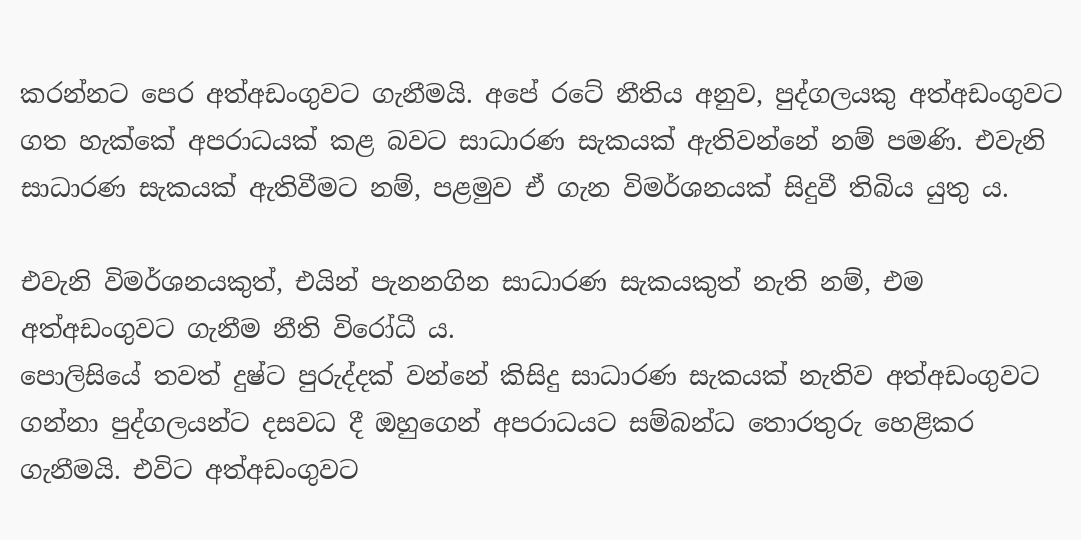කරන්නට පෙර අත්අඩංගුවට ගැනීමයි. අපේ රටේ නීතිය අනුව, පුද්ගලයකු අත්අඩංගුවට ගත හැක්කේ අපරාධයක් කළ බවට සාධාරණ සැකයක් ඇතිවන්නේ නම් පමණි. එවැනි සාධාරණ සැකයක් ඇතිවීමට නම්, පළමුව ඒ ගැන විමර්ශනයක් සිදුවී තිබිය යුතු ය.

එවැනි විමර්ශනයකුත්, එයින් පැනනගින සාධාරණ සැකයකුත් නැති නම්, එම අත්අඩංගුවට ගැනීම නීති විරෝධී ය.
පොලිසියේ තවත් දුෂ්ට පුරුද්දක් වන්නේ කිසිදු සාධාරණ සැකයක් නැතිව අත්අඩංගුවට ගන්නා පුද්ගලයන්ට දසවධ දී ඔහුගෙන් අපරාධයට සම්බන්ධ තොරතුරු හෙළිකර ගැනීමයි. එවිට අත්අඩංගුවට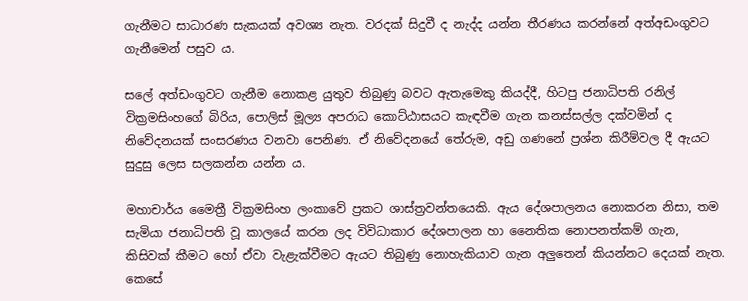ගැනීමට සාධාරණ සැකයක් අවශ්‍ය නැත. වරදක් සිදුවී ද නැද්ද යන්න තීරණය කරන්නේ අත්අඩංගුවට ගැනීමෙන් පසුව ය.

සලේ අත්ඩංගුවට ගැනීම නොකළ යුතුව තිබුණු බවට ඇතැමෙකු කියද්දී, හිටපු ජනාධිපති රනිල් වික්‍රමසිංහගේ බිරිය, පොලිස් මූල්‍ය අපරාධ කොට්ඨාසයට කැඳවීම ගැන කනස්සල්ල දක්වමින් ද නිවේදනයක් සංසරණය වනවා පෙනිණ. ඒ නිවේදනයේ තේරුම, අඩු ගණනේ ප්‍රශ්න කිරීම්වල දී ඇයට සුදුසු ලෙස සලකන්න යන්න ය.

මහාචාර්ය මෛත්‍රී වික්‍රමසිංහ ලංකාවේ ප්‍රකට ශාස්ත්‍රවන්තයෙකි. ඇය දේශපාලනය නොකරන නිසා, තම සැමියා ජනාධිපති වූ කාලයේ කරන ලද විවිධාකාර දේශපාලන හා නෛතික නොපනත්කම් ගැන, කිසිවක් කීමට හෝ ඒවා වැළැක්වීමට ඇයට තිබුණු නොහැකියාව ගැන අලුතෙන් කියන්නට දෙයක් නැත. කෙසේ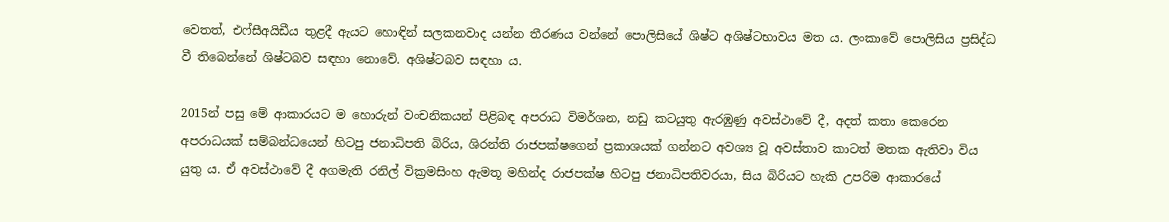වෙතත්, එෆ්සීඅයිඩීය තුළදී ඇයට හොඳින් සලකනවාද යන්න තීරණය වන්නේ පොලිසියේ ශිෂ්ට අශිෂ්ටභාවය මත ය. ලංකාවේ පොලිසිය ප්‍රසිද්ධ වී තිබෙන්නේ ශිෂ්ටබව සඳහා නොවේ. අශිෂ්ටබව සඳහා ය.

2015න් පසු මේ ආකාරයට ම හොරුන් වංචනිකයන් පිළිබඳ අපරාධ විමර්ශන, නඩු කටයුතු ඇරඹුණු අවස්ථාවේ දී, අදත් කතා කෙරෙන අපරාධයක් සම්බන්ධයෙන් හිටපු ජනාධිපති බිරිය, ශිරන්ති රාජපක්ෂගෙන් ප්‍රකාශයක් ගන්නට අවශ්‍ය වූ අවස්තාව කාටත් මතක ඇතිවා විය යුතු ය. ඒ අවස්ථාවේ දී අගමැති රනිල් වික්‍රමසිංහ ඇමතූ මහින්ද රාජපක්ෂ හිටපු ජනාධිපතිවරයා, සිය බිරියට හැකි උපරිම ආකාරයේ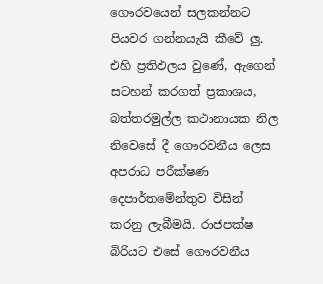ගෞරවයෙන් සලකන්නට පියවර ගන්නයැයි කීවේ ලු. එහි ප්‍රතිඵලය වුණේ, ඇගෙන් සටහන් කරගත් ප්‍රකාශය, බත්තරමුල්ල කථානායක නිල නිවෙසේ දී ගෞරවනීය ලෙස අපරාධ පරීක්ෂණ දෙපාර්තමේන්තුව විසින් කරනු ලැබීමයි. රාජපක්ෂ බිරියට එසේ ගෞරවනීය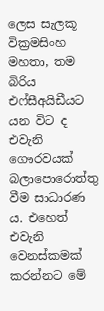ලෙස සැලකූ වික්‍රමසිංහ මහතා, තම බිරිය එෆ්සීඅයිඩීයට යන විට ද එවැනි ගෞරවයක් බලාපොරොත්තු වීම සාධාරණ ය. එහෙත් එවැනි වෙනස්කමක් කරන්නට මේ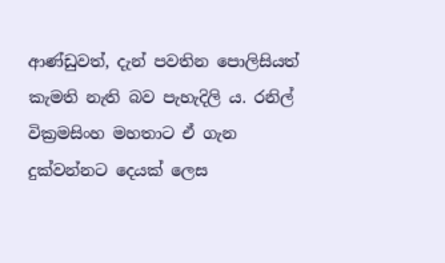ආණ්ඩුවත්, දැන් පවතින පොලිසියත් කැමති නැති බව පැහැදිලි ය. රනිල් වික්‍රමසිංහ මහතාට ඒ ගැන දුක්වන්නට දෙයක් ලෙස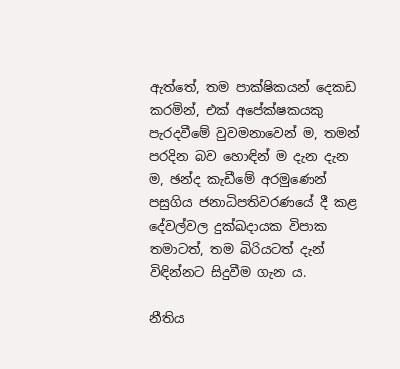ඇත්තේ, තම පාක්ෂිකයන් දෙකඩ කරමින්, එක් අපේක්ෂකයකු පැරදවීමේ වුවමනාවෙන් ම, තමන් පරදින බව හොඳින් ම දැන දැන ම, ඡන්ද කැඩීමේ අරමුණෙන් පසුගිය ජනාධිපතිවරණයේ දී කළ දේවල්වල දුක්ඛදායක විපාක තමාටත්, තම බිරියටත් දැන් විඳින්නට සිදුවීම ගැන ය.

නීතිය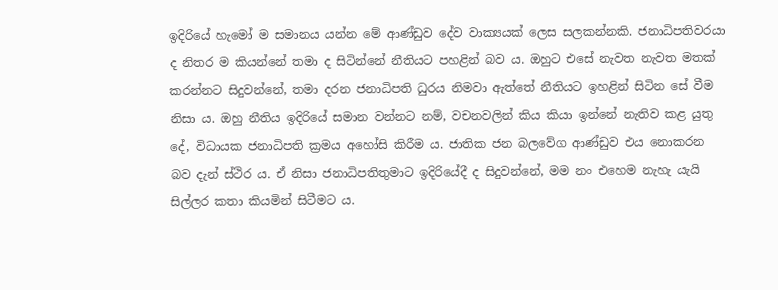ඉදිරියේ හැමෝ ම සමානය යන්න මේ ආණ්ඩුව දේව වාක්‍යයක් ලෙස සලකන්නකි. ජනාධිපතිවරයා ද නිතර ම කියන්නේ තමා ද සිටින්නේ නීතියට පහළින් බව ය. ඔහුට එසේ නැවත නැවත මතක් කරන්නට සිදුවන්නේ, තමා දරන ජනාධිපති ධුරය නිමවා ඇත්තේ නීතියට ඉහළින් සිටින සේ වීම නිසා ය. ඔහු නීතිය ඉදිරියේ සමාන වන්නට නම්, වචනවලින් කිය කියා ඉන්නේ නැතිව කළ යුතු දේ, විධායක ජනාධිපති ක්‍රමය අහෝසි කිරීම ය. ජාතික ජන බලවේග ආණ්ඩුව එය නොකරන බව දැන් ස්ථිර ය. ඒ නිසා ජනාධිපතිතුමාට ඉදිරියේදී ද සිදුවන්නේ, මම නං එහෙම නැහැ යැයි සිල්ලර කතා කියමින් සිටීමට ය.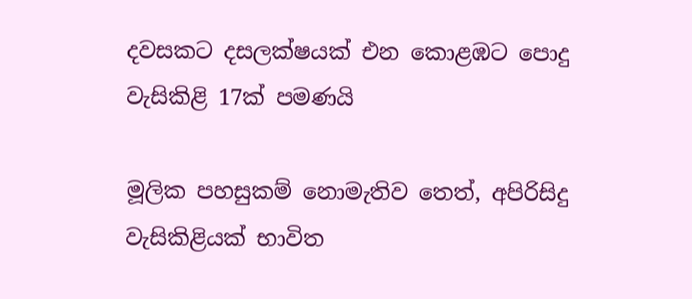දවසකට දසලක්ෂයක් එන කොළඹට පොදු වැසිකිළි 17ක් පමණයි

මූලික පහසුකම් නොමැතිව තෙත්, අපිරිසිදු වැසිකිළියක් භාවිත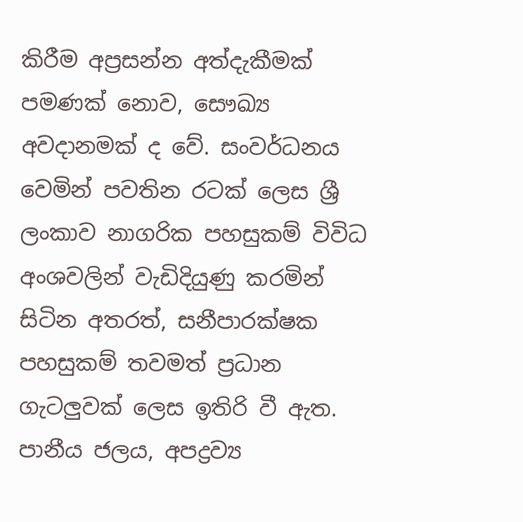කිරීම අප්‍රසන්න අත්දැකීමක් පමණක් නොව, සෞඛ්‍ය අවදානමක් ද වේ. සංවර්ධනය වෙමින් පවතින රටක් ලෙස ශ්‍රී ලංකාව නාගරික පහසුකම් විවිධ අංශවලින් වැඩිදියුණු කරමින් සිටින අතරත්, සනීපාරක්ෂක පහසුකම් තවමත් ප්‍රධාන ගැටලුවක් ලෙස ඉතිරි වී ඇත. පානීය ජලය, අපද්‍රව්‍ය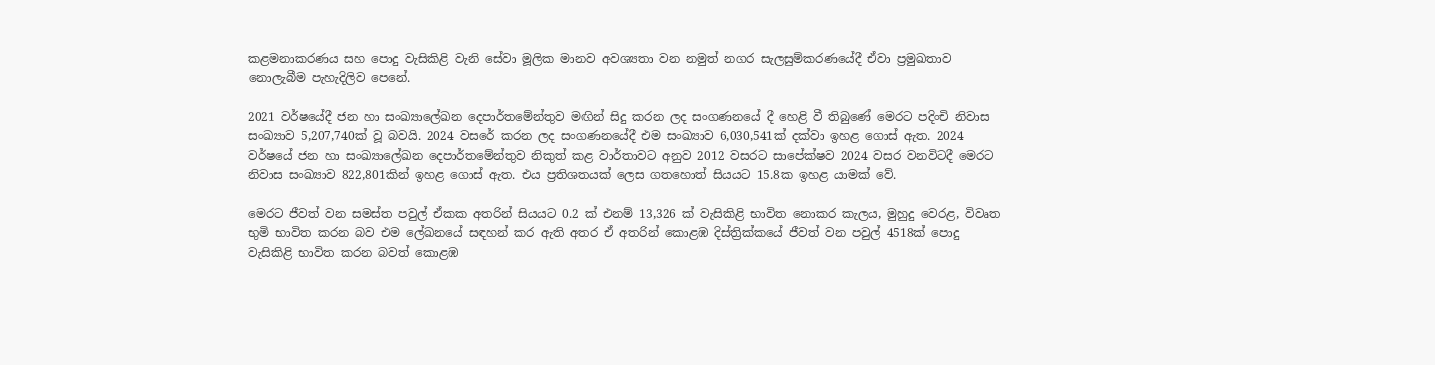කළමනාකරණය සහ පොදු වැසිකිළි වැනි සේවා මූලික මානව අවශ්‍යතා වන නමුත් නගර සැලසුම්කරණයේදී ඒවා ප්‍රමුඛතාව නොලැබීම පැහැදිලිව පෙනේ.

2021 වර්ෂයේදී ජන හා සංඛ්‍යාලේඛන දෙපාර්තමේන්තුව මඟින් සිදු කරන ලද සංගණනයේ දී හෙළි වී තිබුණේ මෙරට පදිංචි නිවාස සංඛ්‍යාව 5,207,740ක් වූ බවයි. 2024 වසරේ කරන ලද සංගණනයේදී එම සංඛ්‍යාව 6,030,541ක් දක්වා ඉහළ ගොස් ඇත. 2024 වර්ෂයේ ජන හා සංඛ්‍යාලේඛන දෙපාර්තමේන්තුව නිකුත් කළ වාර්තාවට අනුව 2012 වසරට සාපේක්ෂව 2024 වසර වනවිටදී මෙරට නිවාස සංඛ්‍යාව 822,801කින් ඉහළ ගොස් ඇත. එය ප්‍රතිශතයක් ලෙස ගතහොත් සියයට 15.8ක ඉහළ යාමක් වේ.

මෙරට ජීවත් වන සමස්ත පවුල් ඒකක අතරින් සියයට 0.2 ක් එනම් 13,326 ක් වැසිකිළි භාවිත නොකර කැලය, මුහුදු වෙරළ, විවෘත භුමි භාවිත කරන බව එම ලේඛනයේ සඳහන් කර ඇති අතර ඒ අතරින් කොළඹ දිස්ත්‍රික්කයේ ජීවත් වන පවුල් 4518ක් පොදු වැසිකිළි භාවිත කරන බවත් කොළඹ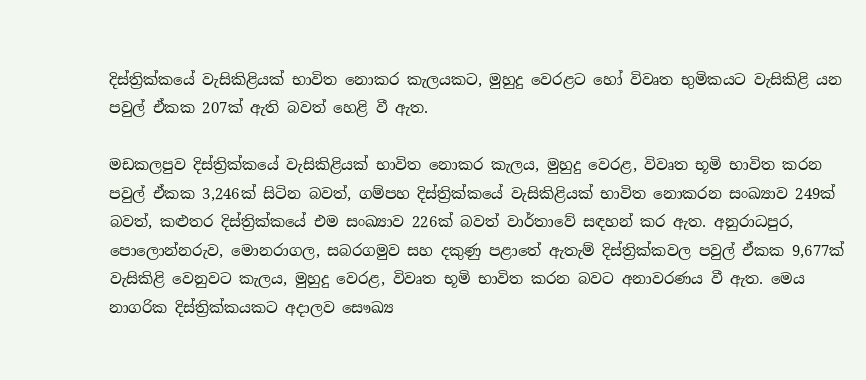දිස්ත්‍රික්කයේ වැසිකිළියක් භාවිත නොකර කැලයකට, මුහුදු වෙරළට හෝ විවෘත භුමිකයට වැසිකිළි යන පවුල් ඒකක 207ක් ඇති බවත් හෙළි වී ඇත.

මඩකලපුව දිස්ත්‍රික්කයේ වැසිකිළියක් භාවිත නොකර කැලය, මුහුදු වෙරළ, විවෘත භූමි භාවිත කරන පවුල් ඒකක 3,246ක් සිටින බවත්, ගම්පහ දිස්ත්‍රික්කයේ වැසිකිළියක් භාවිත නොකරන සංඛ්‍යාව 249ක් බවත්, කළුතර දිස්ත්‍රික්කයේ එම සංඛ්‍යාව 226ක් බවත් වාර්තාවේ සඳහන් කර ඇත. අනුරාධපුර, පොලොන්නරුව, මොනරාගල, සබරගමුව සහ දකුණු පළාතේ ඇතැම් දිස්ත්‍රික්කවල පවුල් ඒකක 9,677ක් වැසිකිළි වෙනුවට කැලය, මුහුදු වෙරළ, විවෘත භූමි භාවිත කරන බවට අනාවරණය වී ඇත. මෙය නාගරික දිස්ත්‍රික්කයකට අදාලව සෞඛ්‍ය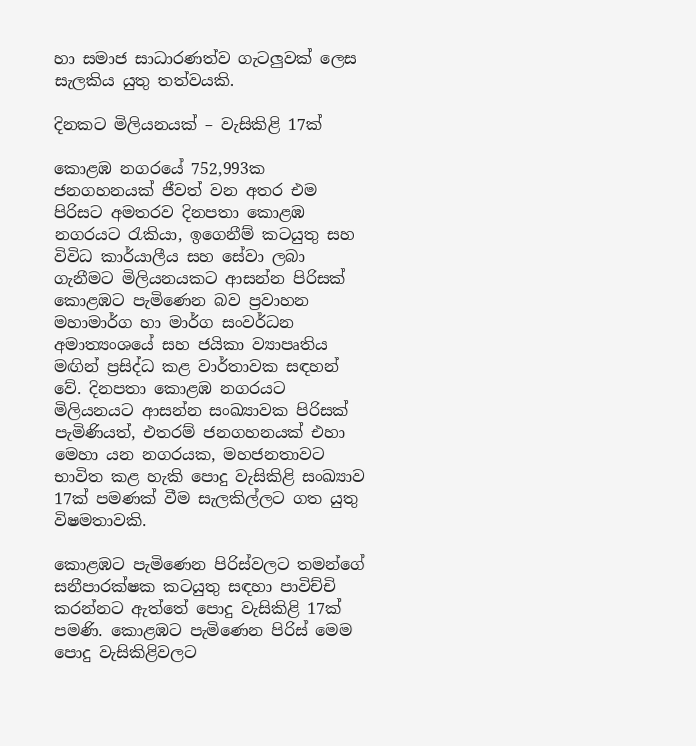හා සමාජ සාධාරණත්ව ගැටලුවක් ලෙස සැලකිය යුතු තත්වයකි.

දිනකට මිලියනයක් – වැසිකිළි 17ක්

කොළඹ නගරයේ 752,993ක ජනගහනයක් ජීවත් වන අතර එම පිරිසට අමතරව දිනපතා කොළඹ නගරයට රැකියා, ඉගෙනීම් කටයුතු සහ විවිධ කාර්යාලීය සහ සේවා ලබා ගැනීමට මිලියනයකට ආසන්න පිරිසක් කොළඹට පැමිණෙන බව ප්‍රවාහන මහාමාර්ග හා මාර්ග සංවර්ධන අමාත්‍යංශයේ සහ ජයිකා ව්‍යාපෘතිය මඟින් ප්‍රසිද්ධ කළ වාර්තාවක සඳහන් වේ. දිනපතා කොළඹ නගරයට මිලියනයට ආසන්න සංඛ්‍යාවක පිරිසක් පැමිණියත්, එතරම් ජනගහනයක් එහා මෙහා යන නගරයක, මහජනතාවට භාවිත කළ හැකි පොදු වැසිකිළි සංඛ්‍යාව 17ක් පමණක් වීම සැලකිල්ලට ගත යුතු විෂමතාවකි.

කොළඹට පැමිණෙන පිරිස්වලට තමන්ගේ සනීපාරක්ෂක කටයුතු සඳහා පාවිච්චි කරන්නට ඇත්තේ පොදු වැසිකිළි 17ක් පමණි. කොළඹට පැමිණෙන පිරිස් මෙම පොදු වැසිකිළිවලට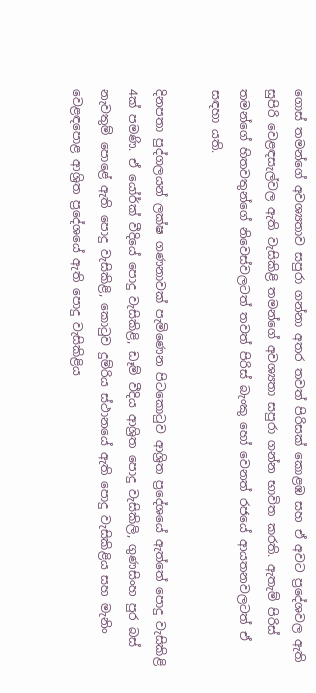ගොස් තමන්ගේ අවශ්‍යතාව සපුරා ගන්නා අතර තවත් පිරිසක් කොළඹ සහ ඒ අවට ප්‍රදේශවල ඇති සුපිරි වෙළඳසැල්වල ඇති වැසිකිළි තමන්ගේ අවශ්‍යතා සපුරා ගන්න භාවිත කරති. ඇතැම් පිරිස් තමන්ගේ හිතවතුන්ගේ නිවෙස්වලටත් තවත් පිරිස් බැංකු හෝ වෙනත් රජයේ ආයතනවලටත් ඒ සඳහා යති.

දිනපතා පුද්ගලයන් ලක්ෂ ගණනාවක් පැමිණෙන පිටකොටුව ආශ්‍රිත ප්‍රදේශයේ ඇත්තේ පොදු වැසිකිළි 4ක් පමණි. ඒ යෝර්ක් වීදියේ පොදු වැසිකිළි, ඩෑම් වීදිය ආශ්‍රිත පොදු වැසිකිලි, ගුණසිංහ පුර බස් නැවතුම් පොළේ ඇති පොදු වැසිකිළි, කොටුව දුම්රිය ස්ථානයේ ඇති පොදු වැසිකිළිය සහ මැනිං වෙළඳපොළ ආශ්‍රිත ප්‍රදේශයේ ඇති පොදු වැසිකිළිය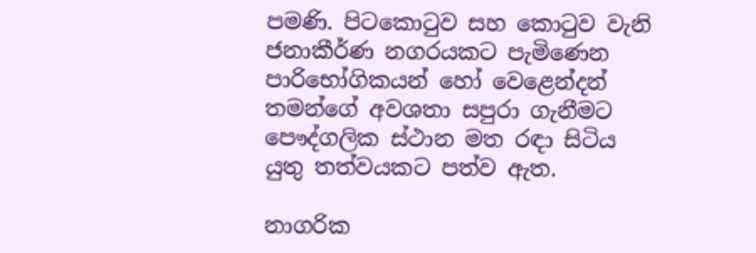පමණි. පිටකොටුව සහ කොටුව වැනි ජනාකීර්ණ නගරයකට පැමිණෙන පාරිභෝගිකයන් හෝ වෙළෙන්දන් තමන්ගේ අවශතා සපුරා ගැනීමට පෞද්ගලික ස්ථාන මත රඳා සිටිය යුතු තත්වයකට පත්ව ඇත.

නාගරික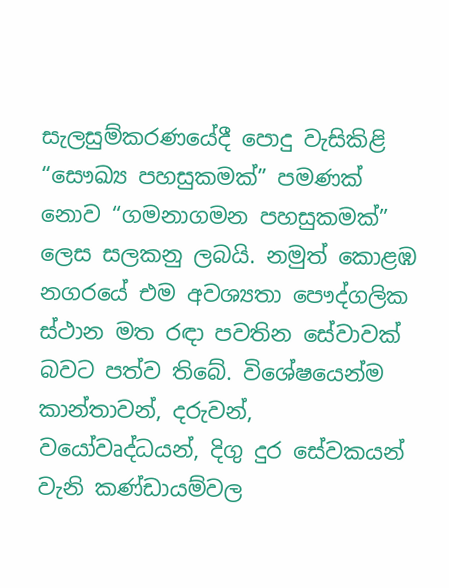සැලසුම්කරණයේදී පොදු වැසිකිළි “සෞඛ්‍ය පහසුකමක්” පමණක් නොව “ගමනාගමන පහසුකමක්” ලෙස සලකනු ලබයි. නමුත් කොළඹ නගරයේ එම අවශ්‍යතා පෞද්ගලික ස්ථාන මත රඳා පවතින සේවාවක් බවට පත්ව තිබේ. විශේෂයෙන්ම කාන්තාවන්, දරුවන්, වයෝවෘද්ධයන්, දිගු දුර සේවකයන් වැනි කණ්ඩායම්වල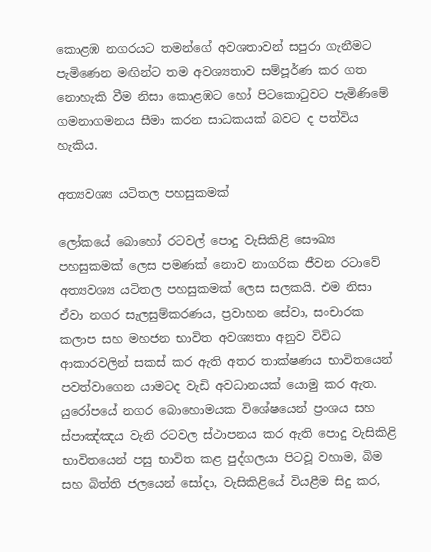කොළඹ නගරයට තමන්ගේ අවශතාවන් සපුරා ගැනීමට පැමිණෙන මඟින්ට තම අවශ්‍යතාව සම්පූර්ණ කර ගත නොහැකි වීම නිසා කොළඹට හෝ පිටකොටුවට පැමිණිමේ ගමනාගමනය සීමා කරන සාධකයක් බවට ද පත්විය හැකිය.

අත්‍යවශ්‍ය යටිතල පහසුකමක්

ලෝකයේ බොහෝ රටවල් පොදු වැසිකිළි සෞඛ්‍ය පහසුකමක් ලෙස පමණක් නොව නාගරික ජීවන රටාවේ අත්‍යවශ්‍ය යටිතල පහසුකමක් ලෙස සලකයි. එම නිසා ඒවා නගර සැලසුම්කරණය, ප්‍රවාහන සේවා, සංචාරක කලාප සහ මහජන භාවිත අවශ්‍යතා අනුව විවිධ ආකාරවලින් සකස් කර ඇති අතර තාක්ෂණය භාවිතයෙන් පවත්වාගෙන යාමටද වැඩි අවධානයක් යොමු කර ඇත. යුරෝපයේ නගර බොහොමයක විශේෂයෙන් ප්‍රංශය සහ ස්පාඤ්ඤය වැනි රටවල ස්ථාපනය කර ඇති පොදු වැසිකිළි භාවිතයෙන් පසු භාවිත කළ පුද්ගලයා පිටවූ වහාම, බිම සහ බිත්ති ජලයෙන් සෝදා, වැසිකිළියේ වියළීම සිදු කර,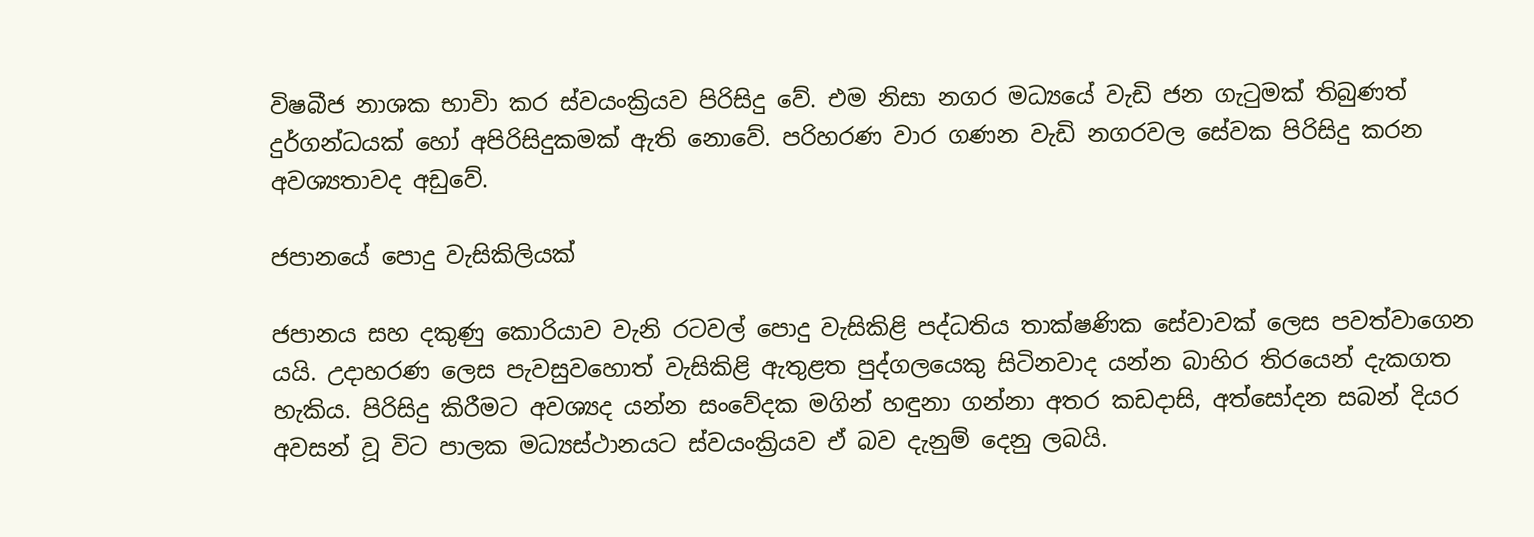විෂබීජ නාශක භාවිා කර ස්වයංක්‍රියව පිරිසිදු වේ. එම නිසා නගර මධ්‍යයේ වැඩි ජන ගැටුමක් තිබුණත් දුර්ගන්ධයක් හෝ අපිරිසිදුකමක් ඇති නොවේ. පරිහරණ වාර ගණන වැඩි නගරවල සේවක පිරිසිදු කරන අවශ්‍යතාවද අඩුවේ.

ජපානයේ පොදු වැසිකිලියක්

ජපානය සහ දකුණු කොරියාව වැනි රටවල් පොදු වැසිකිළි පද්ධතිය තාක්ෂණික සේවාවක් ලෙස පවත්වාගෙන යයි. උදාහරණ ලෙස පැවසුවහොත් වැසිකිළි ඇතුළත පුද්ගලයෙකු සිටිනවාද යන්න බාහිර තිරයෙන් දැකගත හැකිය. පිරිසිදු කිරීමට අවශ්‍යද යන්න සංවේදක මගින් හඳුනා ගන්නා අතර කඩදාසි, අත්සෝදන සබන් දියර අවසන් වූ විට පාලක මධ්‍යස්ථානයට ස්වයංක්‍රියව ඒ බව දැනුම් දෙනු ලබයි.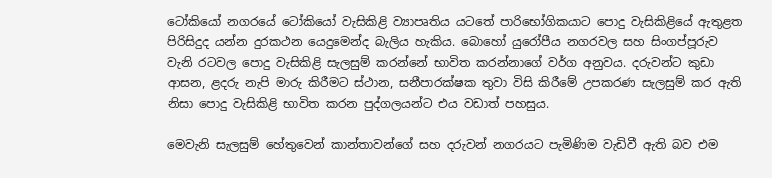ටෝකියෝ නගරයේ ටෝකියෝ වැසිකිළි ව්‍යාපෘතිය යටතේ පාරිභෝගිකයාට පොදු වැසිකිළියේ ඇතුළත පිරිසිදුද යන්න දුරකථන යෙදුමෙන්ද බැලිය හැකිය. බොහෝ යුරෝපීය නගරවල සහ සිංගප්පූරුව වැනි රටවල පොදු වැසිකිළි සැලසුම් කරන්නේ භාවිත කරන්නාගේ වර්ග අනුවය. දරුවන්ට කුඩා ආසන, ළදරු නැපි මාරු කිරීමට ස්ථාන, සනීපාරක්ෂක තුවා විසි කිරීමේ උපකරණ සැලසුම් කර ඇති නිසා පොදු වැසිකිළි භාවිත කරන පුද්ගලයන්ට එය වඩාත් පහසුය.

මෙවැනි සැලසුම් හේතුවෙන් කාන්තාවන්ගේ සහ දරුවන් නගරයට පැමිණිම වැඩිවී ඇති බව එම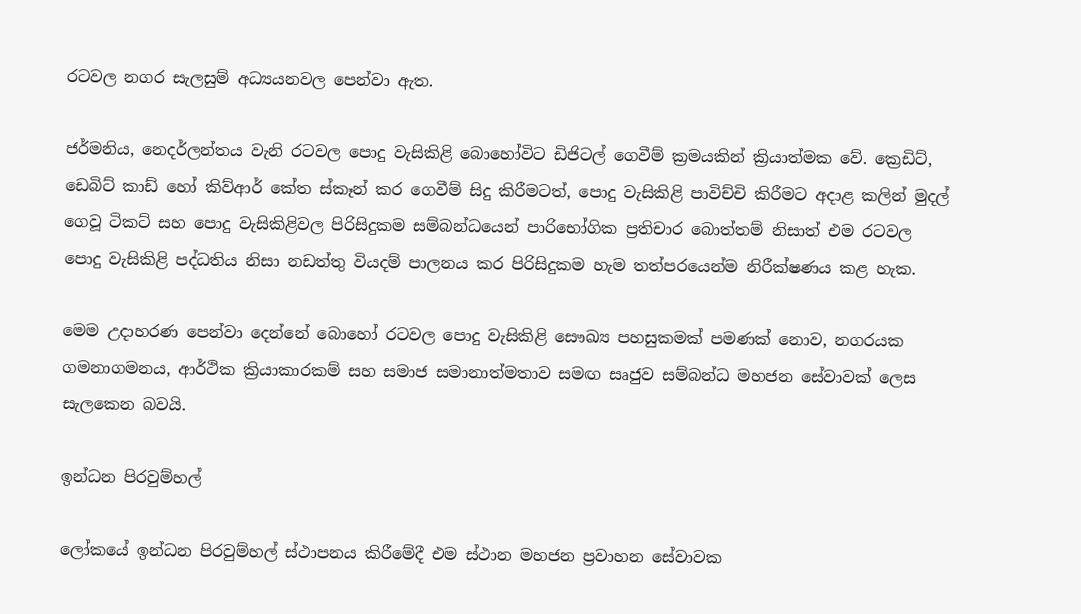රටවල නගර සැලසුම් අධ්‍යයනවල පෙන්වා ඇත.

ජර්මනිය, නෙදර්ලන්තය වැනි රටවල පොදු වැසිකිළි බොහෝවිට ඩිජිටල් ගෙවීම් ක්‍රමයකින් ක්‍රියාත්මක වේ. ක්‍රෙඩිට්, ඩෙබිට් කාඩ් හෝ කිව්ආර් කේත ස්කෑන් කර ගෙවීම් සිදු කිරීමටත්, පොදු වැසිකිළි පාවිච්චි කිරීමට අදාළ කලින් මුදල් ගෙවූ ටිකට් සහ පොදු වැසිකිළිවල පිරිසිදුකම සම්බන්ධයෙන් පාරිභෝගික ප්‍රතිචාර බොත්තම් නිසාත් එම රටවල පොදු වැසිකිළි පද්ධතිය නිසා නඩත්තු වියදම් පාලනය කර පිරිසිදුකම හැම තත්පරයෙන්ම නිරීක්ෂණය කළ හැක.

මෙම උදාහරණ පෙන්වා දෙන්නේ බොහෝ රටවල පොදු වැසිකිළි සෞඛ්‍ය පහසුකමක් පමණක් නොව, නගරයක ගමනාගමනය, ආර්ථික ක්‍රියාකාරකම් සහ සමාජ සමානාත්මතාව සමඟ සෘජුව සම්බන්ධ මහජන සේවාවක් ලෙස සැලකෙන බවයි.

ඉන්ධන පිරවුම්හල්

ලෝකයේ ඉන්ධන පිරවුම්හල් ස්ථාපනය කිරීමේදී එම ස්ථාන මහජන ප්‍රවාහන සේවාවක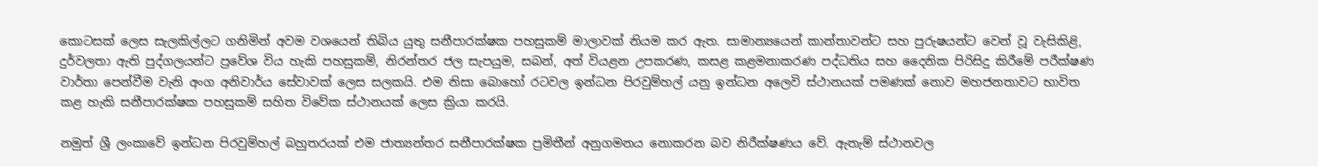කොටසක් ලෙස සැලකිල්ලට ගනිමින් අවම වශයෙන් තිබිය යුතු සනීපාරක්ෂක පහසුකම් මාලාවක් නියම කර ඇත. සාමාන්‍යයෙන් කාන්තාවන්ට සහ පුරුෂයන්ට වෙන් වූ වැසිකිළි, දුර්වලතා ඇති පුද්ගලයන්ට ප්‍රවේශ විය හැකි පහසුකම්, නිරන්තර ජල සැපයුම, සබන්, අත් වියළන උපකරණ, කසළ කළමනාකරණ පද්ධතිය සහ දෛනික පිරිසිදු කිරීමේ පරීක්ෂණ වාර්තා පෙන්වීම වැනි අංග අනිවාර්ය සේවාවක් ලෙස සලකයි. එම නිසා බොහෝ රටවල ඉන්ධන පිරවුම්හල් යනු ඉන්ධන අලෙවි ස්ථානයක් පමණක් නොව මහජනතාවට භාවිත කළ හැකි සනීපාරක්ෂක පහසුකම් සහිත විවේක ස්ථානයක් ලෙස ක්‍රියා කරයි.

නමුත් ශ්‍රී ලංකාවේ ඉන්ධන පිරවුම්හල් බහුතරයක් එම ජාත්‍යන්තර සනීපාරක්ෂක ප්‍රමිතීන් අනුගමනය නොකරන බව නිරීක්ෂණය වේ. ඇතැම් ස්ථානවල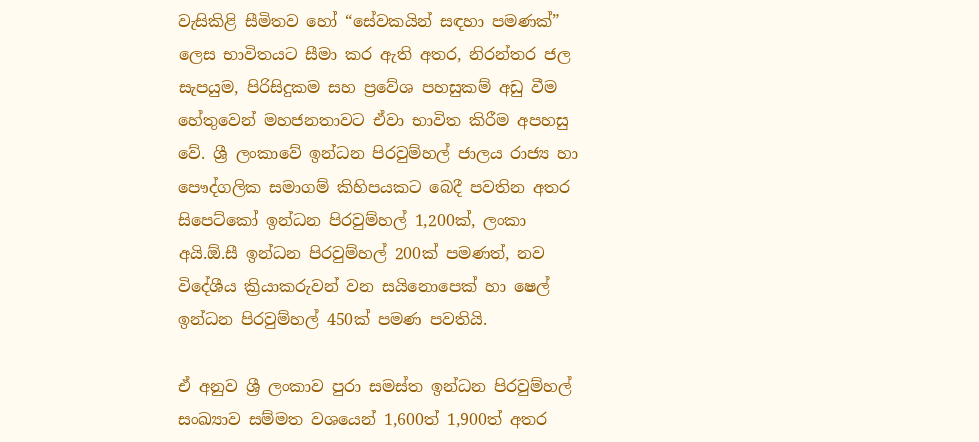වැසිකිළි සීමිතව හෝ “සේවකයින් සඳහා පමණක්” ලෙස භාවිතයට සීමා කර ඇති අතර, නිරන්තර ජල සැපයුම, පිරිසිදුකම සහ ප්‍රවේශ පහසුකම් අඩු වීම හේතුවෙන් මහජනතාවට ඒවා භාවිත කිරීම අපහසු වේ. ශ්‍රී ලංකාවේ ඉන්ධන පිරවුම්හල් ජාලය රාජ්‍ය හා පෞද්ගලික සමාගම් කිහිපයකට බෙදී පවතින අතර සිපෙට්කෝ ඉන්ධන පිරවුම්හල් 1,200ක්, ලංකා අයි.ඕ.සී ඉන්ධන පිරවුම්හල් 200ක් පමණත්, නව විදේශීය ක්‍රියාකරුවන් වන සයිනොපෙක් හා ෂෙල් ඉන්ධන පිරවුම්හල් 450ක් පමණ පවතියි.

ඒ අනුව ශ්‍රී ලංකාව පුරා සමස්ත ඉන්ධන පිරවුම්හල් සංඛ්‍යාව සම්මත වශයෙන් 1,600ත් 1,900ත් අතර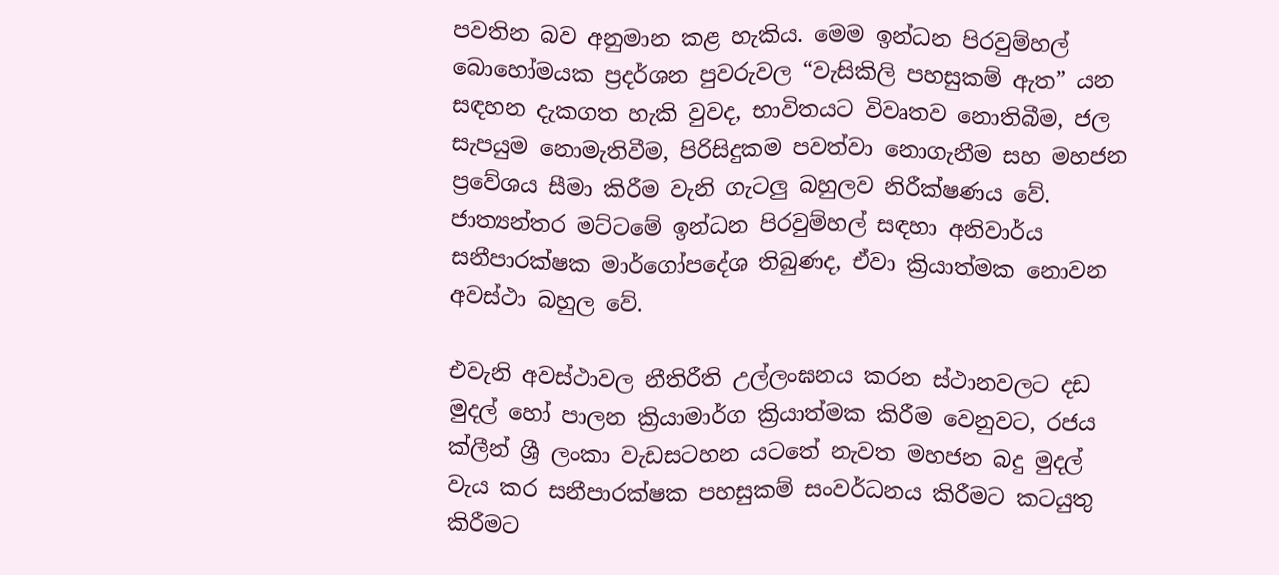පවතින බව අනුමාන කළ හැකිය. මෙම ඉන්ධන පිරවුම්හල් බොහෝමයක ප්‍රදර්ශන පුවරුවල “වැසිකිලි පහසුකම් ඇත” යන සඳහන දැකගත හැකි වුවද, භාවිතයට විවෘතව නොතිබීම, ජල සැපයුම නොමැතිවීම, පිරිසිදුකම පවත්වා නොගැනීම සහ මහජන ප්‍රවේශය සීමා කිරීම වැනි ගැටලු‍ බහුලව නිරීක්ෂණය වේ. ජාත්‍යන්තර මට්ටමේ ඉන්ධන පිරවුම්හල් සඳහා අනිවාර්ය සනීපාරක්ෂක මාර්ගෝපදේශ තිබුණද, ඒවා ක්‍රියාත්මක නොවන අවස්ථා බහුල වේ.

එවැනි අවස්ථාවල නීතිරීති උල්ලංඝනය කරන ස්ථානවලට දඩ මුදල් හෝ පාලන ක්‍රියාමාර්ග ක්‍රියාත්මක කිරීම වෙනුවට, රජය ක්ලීන් ශ්‍රී ලංකා වැඩසටහන යටතේ නැවත මහජන බදු මුදල් වැය කර සනීපාරක්ෂක පහසුකම් සංවර්ධනය කිරීමට කටයුතු කිරීමට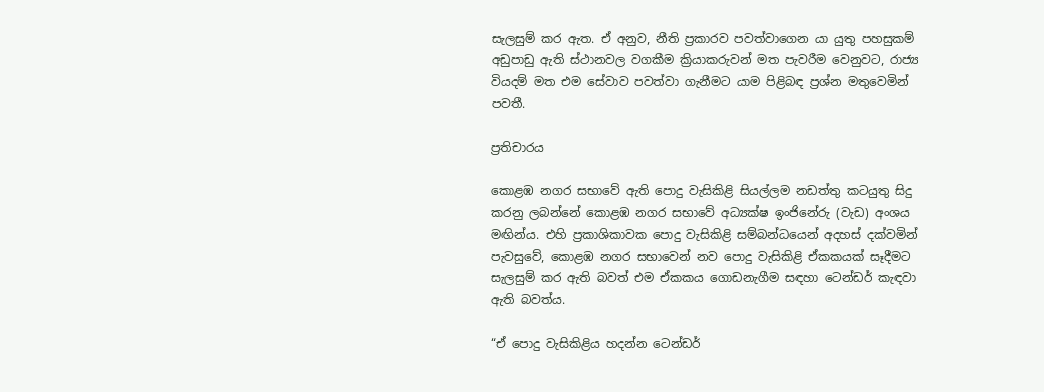සැලසුම් කර ඇත. ඒ අනුව, නීති ප්‍රකාරව පවත්වාගෙන යා යුතු පහසුකම් අඩුපාඩු ඇති ස්ථානවල වගකීම ක්‍රියාකරුවන් මත පැවරීම වෙනුවට, රාජ්‍ය වියදම් මත එම සේවාව පවත්වා ගැනීමට යාම පිළිබඳ ප්‍රශ්න මතුවෙමින් පවතී.

ප්‍රතිචාරය

කොළඹ නගර සභාවේ ඇති පොදු වැසිකිළි සියල්ලම නඩත්තු කටයුතු සිදු කරනු ලබන්නේ කොළඹ නගර සභාවේ අධ්‍යක්ෂ ඉංජිනේරු (වැඩ) අංශය මඟින්ය. එහි ප්‍රකාශිකාවක පොදු වැසිකිළි සම්බන්ධයෙන් අදහස් දක්වමින් පැවසුවේ, කොළඹ නගර සභාවෙන් නව පොදු වැසිකිළි ඒකකයක් සෑදීමට සැලසුම් කර ඇති බවත් එම ඒකකය ගොඩනැගීම සඳහා ටෙන්ඩර් කැඳවා ඇති බවත්ය.

“ඒ පොදු වැසිකිළිය හදන්න ටෙන්ඩර්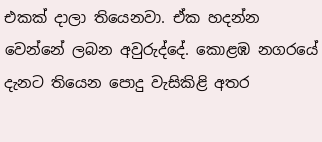එකක් දාලා තියෙනවා. ඒක හදන්න වෙන්නේ ලබන අවුරුද්දේ. කොළඹ නගරයේ දැනට තියෙන පොදු වැසිකිළි අතර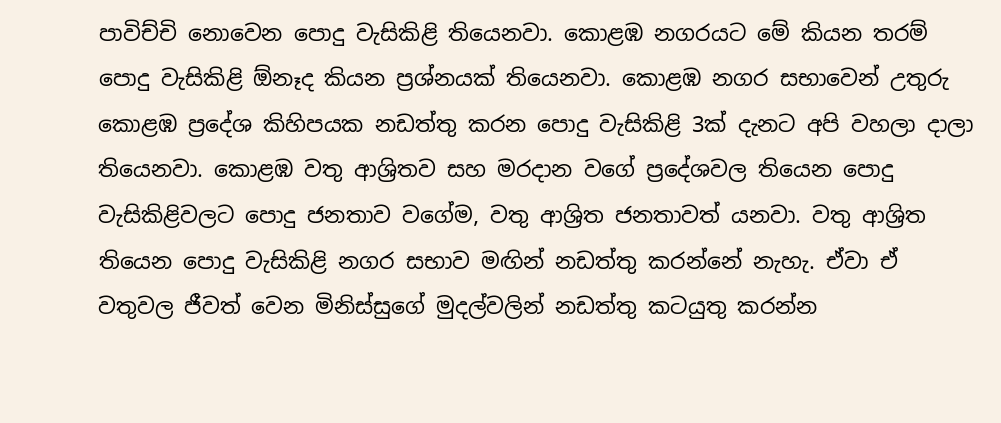පාවිච්චි නොවෙන පොදු වැසිකිළි තියෙනවා. කොළඹ නගරයට මේ කියන තරම් පොදු වැසිකිළි ඕනෑද කියන ප්‍රශ්නයක් තියෙනවා. කොළඹ නගර සභාවෙන් උතුරු කොළඹ ප්‍රදේශ කිහිපයක නඩත්තු කරන පොදු වැසිකිළි 3ක් දැනට අපි වහලා දාලා තියෙනවා. කොළඹ වතු ආශ්‍රිතව සහ මරදාන වගේ ප්‍රදේශවල තියෙන පොදු වැසිකිළිවලට පොදු ජනතාව වගේම, වතු ආශ්‍රිත ජනතාවත් යනවා. වතු ආශ්‍රිත තියෙන පොදු වැසිකිළි නගර සභාව මඟින් නඩත්තු කරන්නේ නැහැ. ඒවා ඒ වතුවල ජීවත් වෙන මිනිස්සුගේ මුදල්වලින් නඩත්තු කටයුතු කරන්න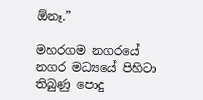ඕනෑ.”

මහරගම නගරයේ නගර මධ්‍යයේ පිහිටා තිබුණු පොදු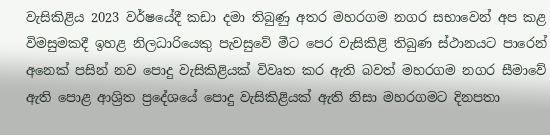වැසිකිළිය 2023 වර්ෂයේදී කඩා දමා තිබුණු අතර මහරගම නගර සභාවෙන් අප කළ විමසුමකදී ඉහළ නිලධාරියෙකු පැවසුවේ මීට පෙර වැසිකිළි තිබුණ ස්ථානයට පාරෙන් අනෙක් පසින් නව පොදු වැසිකිළියක් විවෘත කර ඇති බවත් මහරගම නගර සීමාවේ ඇති පොළ ආශ්‍රිත ප්‍රදේශයේ පොදු වැසිකිළියක් ඇති නිසා මහරගමට දිනපතා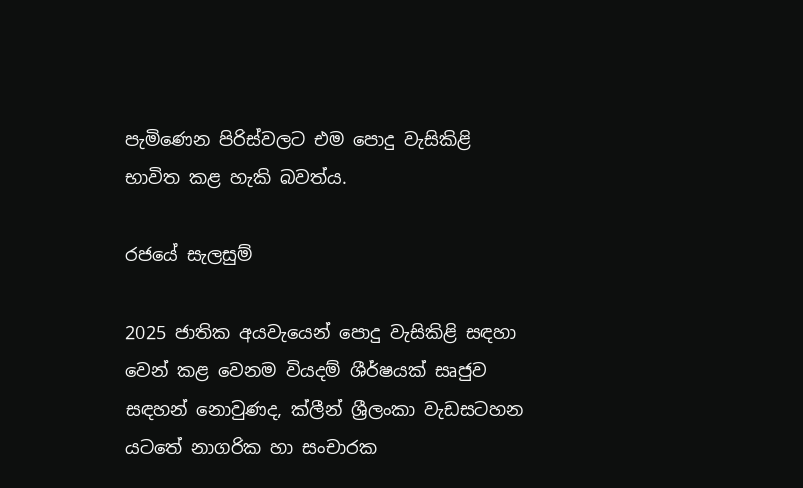පැමිණෙන පිරිස්වලට එම පොදු වැසිකිළි භාවිත කළ හැකි බවත්ය.

රජයේ සැලසුම්

2025 ජාතික අයවැයෙන් පොදු වැසිකිළි සඳහා වෙන් කළ වෙනම වියදම් ශීර්ෂයක් සෘජුව සඳහන් නොවුණද, ක්ලීන් ශ්‍රීලංකා වැඩසටහන යටතේ නාගරික හා සංචාරක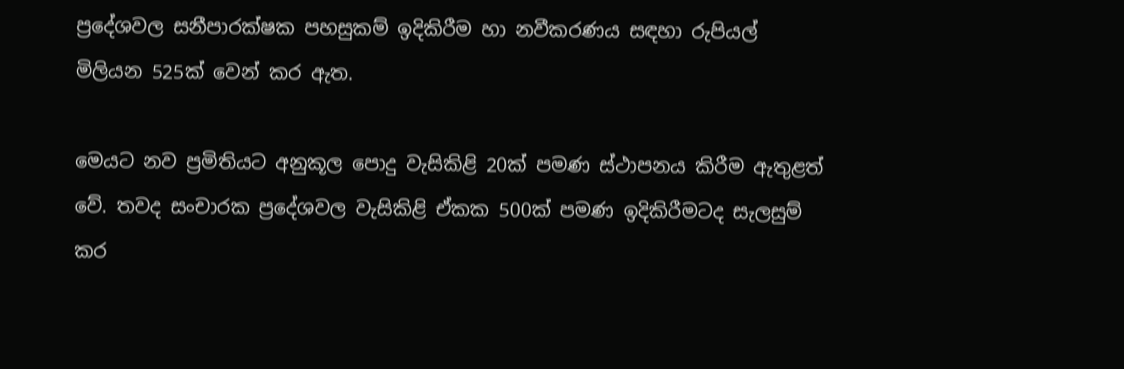ප්‍රදේශවල සනීපාරක්ෂක පහසුකම් ඉදිකිරීම හා නවීකරණය සඳහා රුපියල් මිලියන 525ක් වෙන් කර ඇත.

මෙයට නව ප්‍රමිතියට අනුකූල පොදු වැසිකිළි 20ක් පමණ ස්ථාපනය කිරීම ඇතුළත් වේ. තවද සංචාරක ප්‍රදේශවල වැසිකිළි ඒකක 500ක් පමණ ඉදිකිරීමටද සැලසුම් කර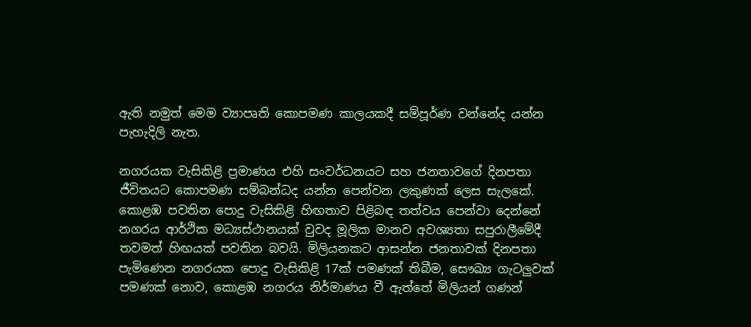ඇති නමුත් මෙම ව්‍යාපෘති කොපමණ කාලයකදී සම්පූර්ණ වන්නේද යන්න පැහැදිලි නැත.

නගරයක වැසිකිළි ප්‍රමාණය එහි සංවර්ධනයට සහ ජනතාවගේ දිනපතා ජීවිතයට කොපමණ සම්බන්ධද යන්න පෙන්වන ලකුණක් ලෙස සැලකේ. කොළඹ පවතින පොදු වැසිකිළි හිඟතාව පිළිබඳ තත්වය පෙන්වා දෙන්නේ නගරය ආර්ථික මධ්‍යස්ථානයක් වුවද මූලික මානව අවශ්‍යතා සපුරාලීමේදී තවමත් හිඟයක් පවතින බවයි. මිලියනකට ආසන්න ජනතාවක් දිනපතා පැමිණෙන නගරයක පොදු වැසිකිළි 17ක් පමණක් තිබීම, සෞඛ්‍ය ගැටලුවක් පමණක් නොව, කොළඹ නගරය නිර්මාණය වී ඇත්තේ මිලියන් ගණන්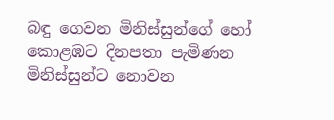බඳු ගෙවන මිනිස්සුන්ගේ හෝ කොළඹට දිනපතා පැමිණන මිනිස්සුන්ට නොවන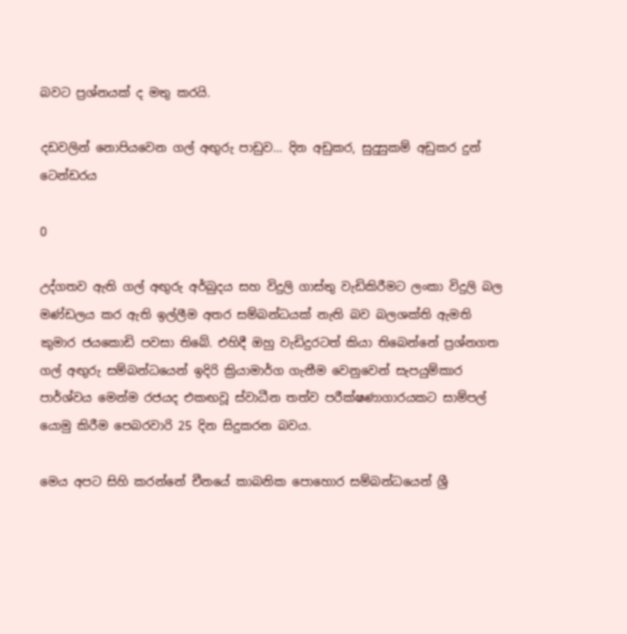බවට ප්‍රශ්නයක් ද මතු කරයි.

දඩවලින් නොපියවෙන ගල් අඟුරු පාඩුව… දින අඩුකර, සුදුසුකම් අඩුකර දුන් ටෙන්ඩරය

0

උද්ගතව ඇති ගල් අඟුරු අර්බුදය සහ විදුලි ගාස්තු වැඩිකිරීමට ලංකා විදුලි බල මණ්ඩලය කර ඇති ඉල්ලීම අතර සම්බන්ධයක් නැති බව බලශක්ති ඇමති කුමාර ජයකොඩි පවසා තිබේ. එහිදී ඔහු වැඩිදුරටත් කියා තිබෙන්නේ ප්‍රශ්නගත ගල් අඟුරු සම්බන්ධයෙන් ඉදිරි ක්‍රියාමාර්ග ගැනීම වෙනුවෙන් සැපයුම්කාර පාර්ශ්වය මෙන්ම රජයද එකඟවූ ස්වාධීන තත්ව පරීක්ෂණාගාරයකට සාම්පල් යොමු කිරීම පෙබරවාරි 25 දින සිදුකරන බවය.

මෙය අපට සිහි කරන්නේ චීනයේ කාබනික පොහොර සම්බන්ධයෙන් ශ්‍රී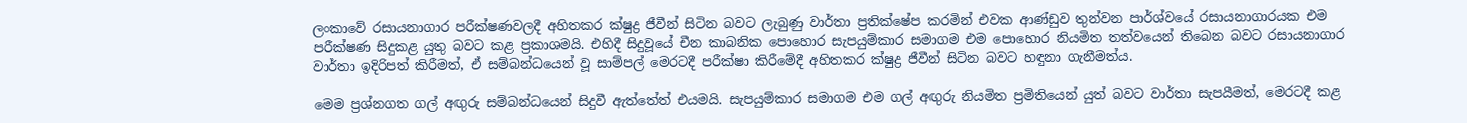ලංකාවේ රසායනාගාර පරීක්ෂණවලදී අහිතකර ක්ෂුද්‍ර ජීවීන් සිටින බවට ලැබුණු වාර්තා ප්‍රතික්ෂේප කරමින් එවක ආණ්ඩුව තුන්වන පාර්ශ්වයේ රසායනාගාරයක එම පරීක්ෂණ සිදුකළ යුතු බවට කළ ප්‍රකාශමයි. එහිදී සිදුවූයේ චීන කාබනික පොහොර සැපයුම්කාර සමාගම එම පොහොර නියමිත තත්වයෙන් තිබෙන බවට රසායනාගාර වාර්තා ඉදිරිපත් කිරීමත්, ඒ සම්බන්ධයෙන් වූ සාම්පල් මෙරටදී පරීක්ෂා කිරීමේදී අහිතකර ක්ෂුද්‍ර ජීවීන් සිටින බවට හඳුනා ගැනීමත්ය.

මෙම ප්‍රශ්නගත ගල් අඟුරු සම්බන්ධයෙන් සිදුවී ඇත්තේත් එයමයි. සැපයුම්කාර සමාගම එම ගල් අඟුරු නියමිත ප්‍රමිතියෙන් යුත් බවට වාර්තා සැපයීමත්, මෙරටදී කළ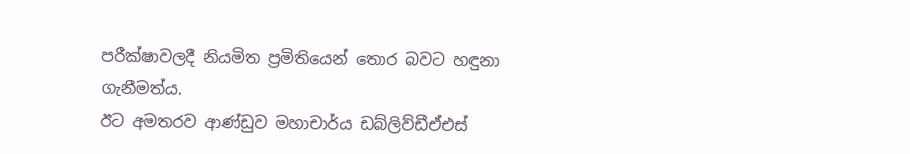පරීක්ෂාවලදී නියමිත ප්‍රමිතියෙන් තොර බවට හඳුනා ගැනීමත්ය.
ඊට අමතරව ආණ්ඩුව මහාචාර්ය ඩබ්ලිව්ඩීඒඑස්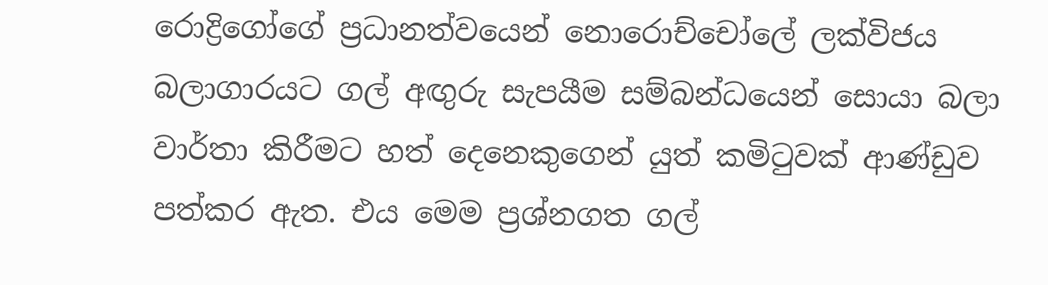රොද්‍රිගෝගේ ප්‍රධානත්වයෙන් නොරොච්චෝලේ ලක්විජය බලාගාරයට ගල් අඟුරු සැපයීම සම්බන්ධයෙන් සොයා බලා වාර්තා කිරීමට හත් දෙනෙකුගෙන් යුත් කමිටුවක් ආණ්ඩුව පත්කර ඇත. එය මෙම ප්‍රශ්නගත ගල්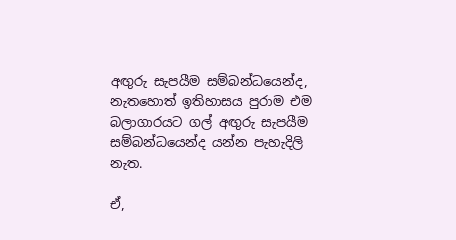අඟුරු සැපයීම සම්බන්ධයෙන්ද, නැතහොත් ඉතිහාසය පුරාම එම බලාගාරයට ගල් අඟුරු සැපයීම සම්බන්ධයෙන්ද යන්න පැහැදිලි නැත.

ඒ,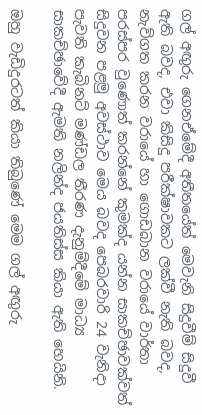ගල් අඟුරු ගෙනඒමේදී අතීතයේත් මෙවැනි සිදුවීම් සිදුවී ඇති බවද, එවා කිසිදු පරීක්ෂාවකට ලක්වී නැති බවද, නැව්ගත කරන වරායේ හා ගොඩබාන වරායේ වාර්තා පරස්පර වුණොත් කරන්නේ කුමක්ද යන්න සාකච්ඡාවක්වත් සිදුවන පළමු අවස්ථාව මෙය බවද පෙබරවාරි 24 වැනිදා පැවති කැබිනට් මණ්ඩල තීරණ දැනුම්දීමේ මාධ්‍ය සාකච්ඡාවේදී ඇමති නලින්ද ජයතිස්ස කියා ඇති හෙයිනි.

ඔහු වැඩිදුරටත් කියා තිබුණේ මෙම ගල් අඟුරු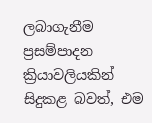ලබාගැනීම ප්‍රසම්පාදන ක්‍රියාවලියකින් සිදුකළ බවත්, එම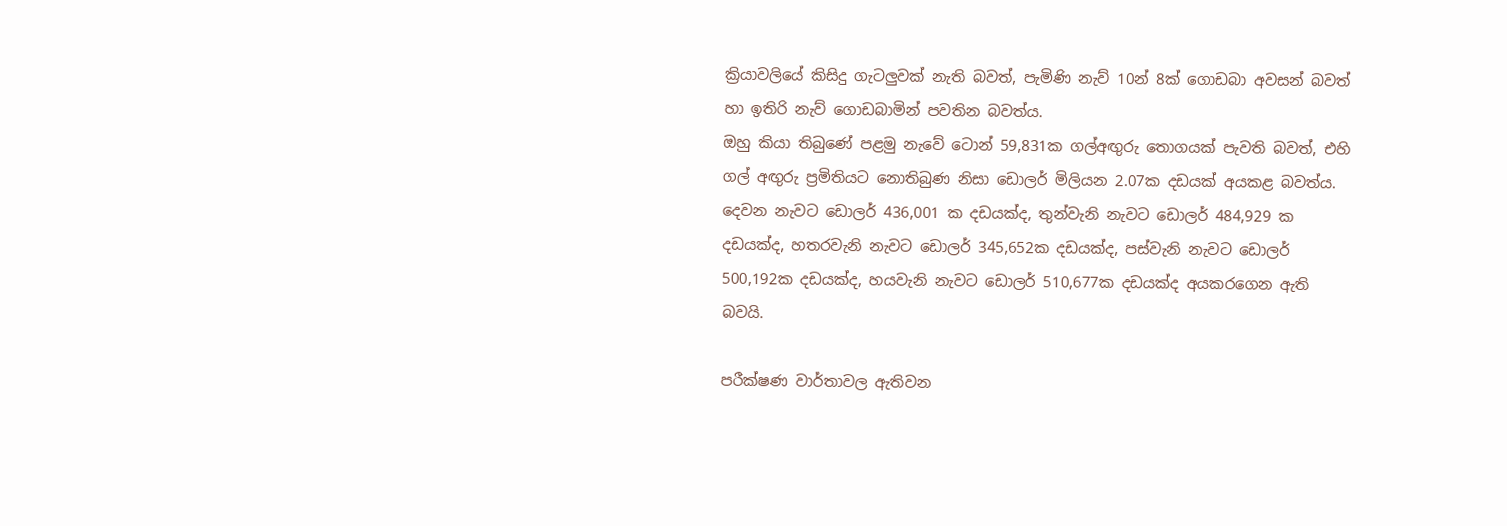ක්‍රියාවලියේ කිසිදු ගැටලුවක් නැති බවත්, පැමිණි නැව් 10න් 8ක් ගොඩබා අවසන් බවත් හා ඉතිරි නැව් ගොඩබාමින් පවතින බවත්ය.
ඔහු කියා තිබුණේ පළමු නැවේ ටොන් 59,831ක ගල්අඟුරු තොගයක් පැවති බවත්, එහි ගල් අඟුරු ප්‍රමිතියට නොතිබුණ නිසා ඩොලර් මිලියන 2.07ක දඩයක් අයකළ බවත්ය. දෙවන නැවට ඩොලර් 436,001 ක දඩයක්ද, තුන්වැනි නැවට ඩොලර් 484,929 ක දඩයක්ද, හතරවැනි නැවට ඩොලර් 345,652ක දඩයක්ද, පස්වැනි නැවට ඩොලර් 500,192ක දඩයක්ද, හයවැනි නැවට ඩොලර් 510,677ක දඩයක්ද අයකරගෙන ඇති බවයි.

පරීක්ෂණ වාර්තාවල ඇතිවන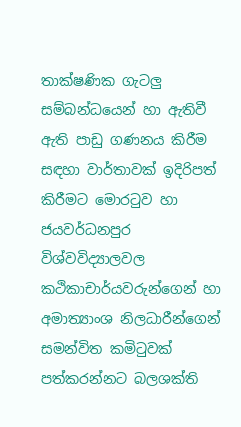තාක්ෂණික ගැටලු සම්බන්ධයෙන් හා ඇතිවී ඇති පාඩු ගණනය කිරීම සඳහා වාර්තාවක් ඉදිරිපත් කිරීමට මොරටුව හා ජයවර්ධනපුර විශ්වවිද්‍යාලවල කථිකාචාර්යවරුන්ගෙන් හා අමාත්‍යාංශ නිලධාරීන්ගෙන් සමන්විත කමිටුවක් පත්කරන්නට බලශක්ති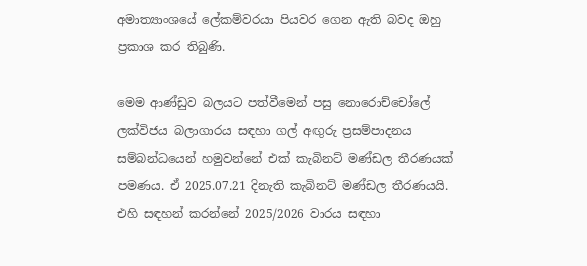අමාත්‍යාංශයේ ලේකම්වරයා පියවර ගෙන ඇති බවද ඔහු ප්‍රකාශ කර තිබුණි.

මෙම ආණ්ඩුව බලයට පත්වීමෙන් පසු නොරොච්චෝලේ ලක්විජය බලාගාරය සඳහා ගල් අඟුරු ප්‍රසම්පාදනය සම්බන්ධයෙන් හමුවන්නේ එක් කැබිනට් මණ්ඩල තීරණයක් පමණය. ඒ 2025.07.21 දිනැති කැබිනට් මණ්ඩල තීරණයයි. එහි සඳහන් කරන්නේ 2025/2026 වාරය සඳහා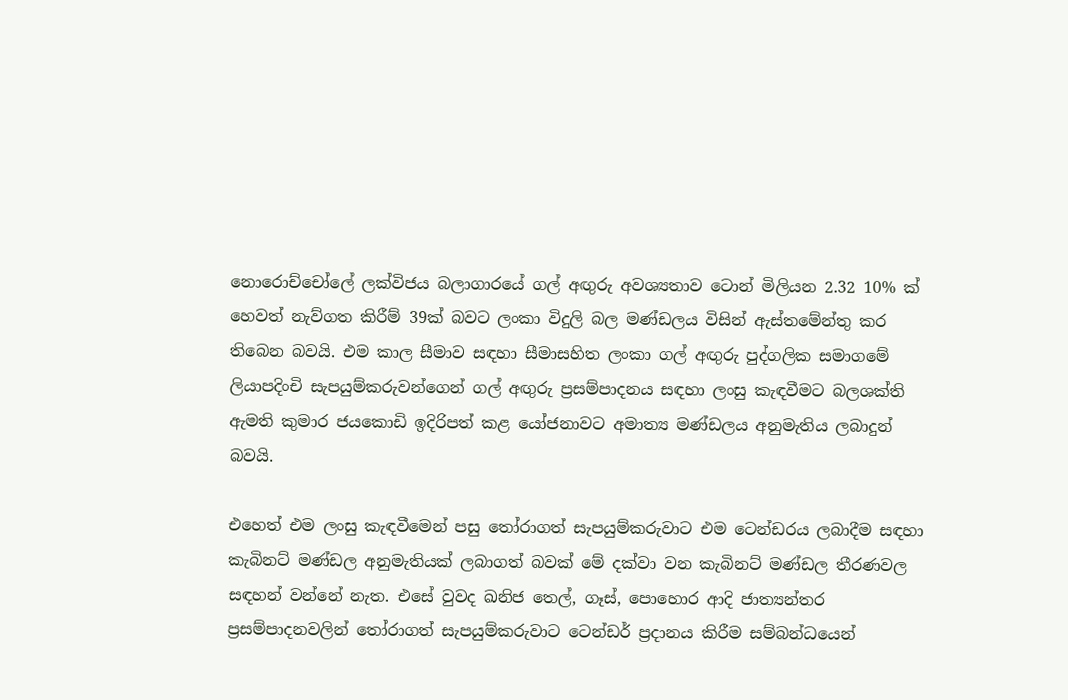නොරොච්චෝලේ ලක්විජය බලාගාරයේ ගල් අඟුරු අවශ්‍යතාව ටොන් මිලියන 2.32 10% ක් හෙවත් නැව්ගත කිරීම් 39ක් බවට ලංකා විදුලි බල මණ්ඩලය විසින් ඇස්තමේන්තු කර තිබෙන බවයි. එම කාල සීමාව සඳහා සීමාසහිත ලංකා ගල් අඟුරු පුද්ගලික සමාගමේ ලියාපදිංචි සැපයුම්කරුවන්ගෙන් ගල් අඟුරු ප්‍රසම්පාදනය සඳහා ලංසු කැඳවීමට බලශක්ති ඇමති කුමාර ජයකොඩි ඉදිරිපත් කළ යෝජනාවට අමාත්‍ය මණ්ඩලය අනුමැතිය ලබාදුන් බවයි.

එහෙත් එම ලංසු කැඳවීමෙන් පසු තෝරාගත් සැපයුම්කරුවාට එම ටෙන්ඩරය ලබාදීම සඳහා කැබිනට් මණ්ඩල අනුමැතියක් ලබාගත් බවක් මේ දක්වා වන කැබිනට් මණ්ඩල තීරණවල සඳහන් වන්නේ නැත. එසේ වුවද ඛනිජ තෙල්, ගෑස්, පොහොර ආදි ජාත්‍යන්තර ප්‍රසම්පාදනවලින් තෝරාගත් සැපයුම්කරුවාට ටෙන්ඩර් ප්‍රදානය කිරීම සම්බන්ධයෙන්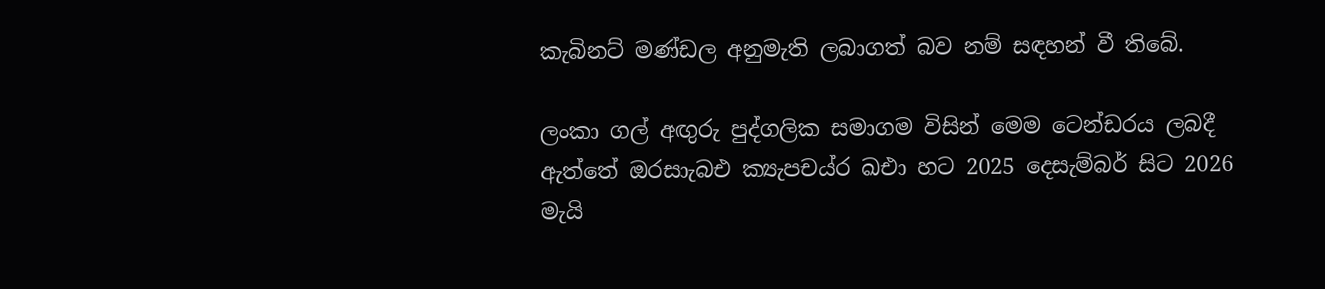කැබිනට් මණ්ඩල අනුමැති ලබාගත් බව නම් සඳහන් වී තිබේ.

ලංකා ගල් අඟුරු පුද්ගලික සමාගම විසින් මෙම ටෙන්ඩරය ලබදී ඇත්තේ ඔරසාැබඑ ක්‍යැපචය්ර ඛඑා හට 2025 දෙසැම්බර් සිට 2026 මැයි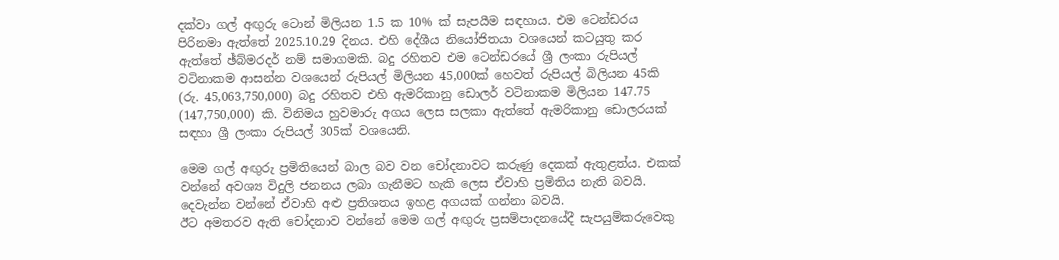දක්වා ගල් අඟුරු ටොන් මිලියන 1.5 ක 10% ක් සැපයීම සඳහාය. එම ටෙන්ඩරය පිරිනමා ඇත්තේ 2025.10.29 දිනය. එහි දේශීය නියෝජිතයා වශයෙන් කටයුතු කර ඇත්තේ ඡ්බ්මරදර් නම් සමාගමකි. බදු රහිතව එම ටෙන්ඩරයේ ශ්‍රී ලංකා රුපියල් වටිනාකම ආසන්න වශයෙන් රුපියල් මිලියන 45,000ක් හෙවත් රුපියල් බිලියන 45කි (රු. 45,063,750,000) බදු රහිතව එහි ඇමරිකානු ඩොලර් වටිනාකම මිලියන 147.75 (147,750,000) කි. විනිමය හුවමාරු අගය ලෙස සලකා ඇත්තේ ඇමරිකානු ඩොලරයක් සඳහා ශ්‍රී ලංකා රුපියල් 305ක් වශයෙනි.

මෙම ගල් අඟුරු ප්‍රමිතියෙන් බාල බව වන චෝදනාවට කරුණු දෙකක් ඇතුළත්ය. එකක් වන්නේ අවශ්‍ය විදුලි ජනනය ලබා ගැනීමට හැකි ලෙස ඒවාහි ප්‍රමිතිය නැති බවයි. දෙවැන්න වන්නේ ඒවාහි අළු ප්‍රතිශතය ඉහළ අගයක් ගන්නා බවයි.
ඊට අමතරව ඇති චෝදනාව වන්නේ මෙම ගල් අඟුරු ප්‍රසම්පාදනයේදී සැපයුම්කරුවෙකු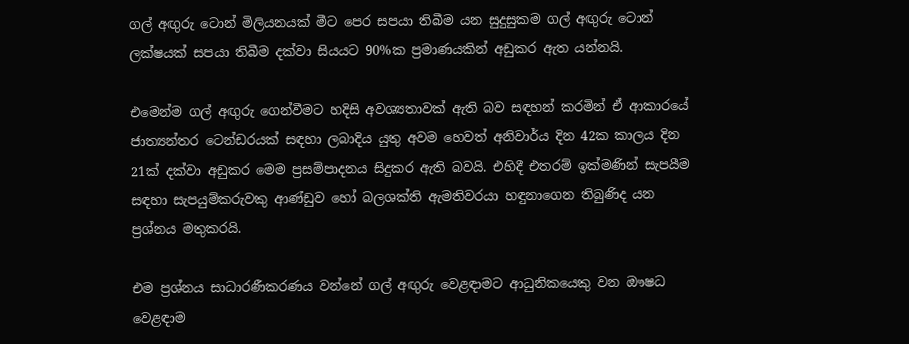ගල් අඟුරු ටොන් මිලියනයක් මීට පෙර සපයා තිබීම යන සුදුසුකම ගල් අඟුරු ටොන් ලක්ෂයක් සපයා තිබීම දක්වා සියයට 90%ක ප්‍රමාණයකින් අඩුකර ඇත යන්නයි.

එමෙන්ම ගල් අඟුරු ගෙන්වීමට හදිසි අවශ්‍යතාවක් ඇති බව සඳහන් කරමින් ඒ ආකාරයේ ජාත්‍යන්තර ටෙන්ඩරයක් සඳහා ලබාදිය යුතු අවම හෙවත් අනිවාර්ය දින 42ක කාලය දින 21ක් දක්වා අඩුකර මෙම ප්‍රසම්පාදනය සිදුකර ඇති බවයි. එහිදී එතරම් ඉක්මණින් සැපයීම සඳහා සැපයුම්කරුවකු ආණ්ඩුව හෝ බලශක්ති ඇමතිවරයා හඳුනාගෙන තිබුණිද යන ප්‍රශ්නය මතුකරයි.

එම ප්‍රශ්නය සාධාරණීකරණය වන්නේ ගල් අඟුරු වෙළඳාමට ආධුනිකයෙකු වන ඖෂධ වෙළඳාම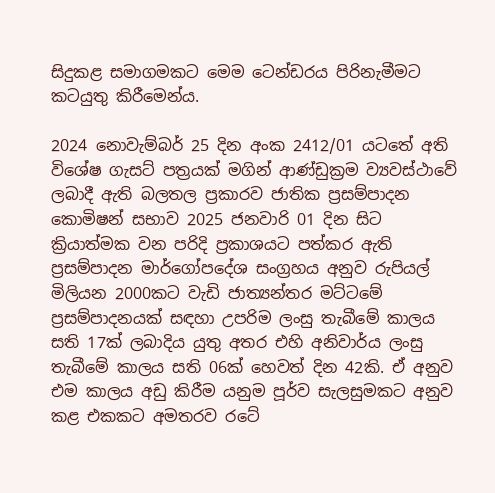සිදුකළ සමාගමකට මෙම ටෙන්ඩරය පිරිනැමීමට කටයුතු කිරීමෙන්ය.

2024 නොවැම්බර් 25 දින අංක 2412/01 යටතේ අති විශේෂ ගැසට් පත්‍රයක් මගින් ආණ්ඩුක්‍රම ව්‍යවස්ථාවේ ලබාදී ඇති බලතල ප්‍රකාරව ජාතික ප්‍රසම්පාදන කොමිෂන් සභාව 2025 ජනවාරි 01 දින සිට ක්‍රියාත්මක වන පරිදි ප්‍රකාශයට පත්කර ඇති ප්‍රසම්පාදන මාර්ගෝපදේශ සංග්‍රහය අනුව රුපියල් මිලියන 2000කට වැඩි ජාත්‍යන්තර මට්ටමේ ප්‍රසම්පාදනයක් සඳහා උපරිම ලංසු තැබීමේ කාලය සති 17ක් ලබාදිය යුතු අතර එහි අනිවාර්ය ලංසු තැබීමේ කාලය සති 06ක් හෙවත් දින 42කි. ඒ අනුව එම කාලය අඩු කිරීම යනුම පූර්ව සැලසුමකට අනුව කළ එකකට අමතරව රටේ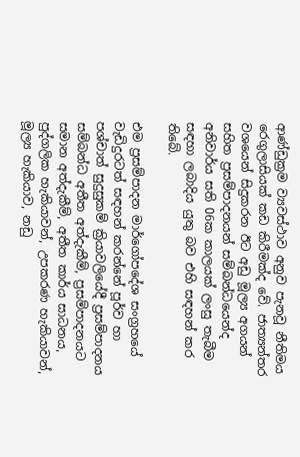ආණ්ඩුක්‍රම ව්‍යවස්ථාව අනුව පැනවූ නීතිමය රෙගුලාසියක් කඩ කිරීමක්ද වේ. ජාත්‍යන්තර වශයෙන් සිදුකරන ඊට අඩු මූල්‍ය අගයන් සහිත ප්‍රසම්පාදනයන් සම්බන්ධයෙන්ද අනිවාර්ය සති 06ක කාලයක් ලංසු තැබීම සඳහා ලබාදිය යුතු බව එහි සඳහන් කර තිබේ.

එම ප්‍රසම්පාදන මාර්ගෝපදේශ සංග්‍රහයේ වැඩිදුරටත් සඳහන් කරන්නේ පූර්ව හා පශ්චාත් සුදුසුකම් ක්‍රියාවලියේදී ප්‍රසම්පාදනය සම්බන්ධ අතීත අත්දැකීම්, ප්‍රසම්පාදනයට සමාන අත්දැකීම්, අතීත කාර්ය සාධනය, පුද්ගලික හැකියාවන්, උපකරණ හැකියාවන්, මූල්‍ය හැකියාව, නඩු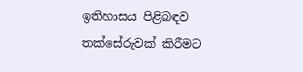ඉතිහාසය පිළිබඳව තක්සේරුවක් කිරීමට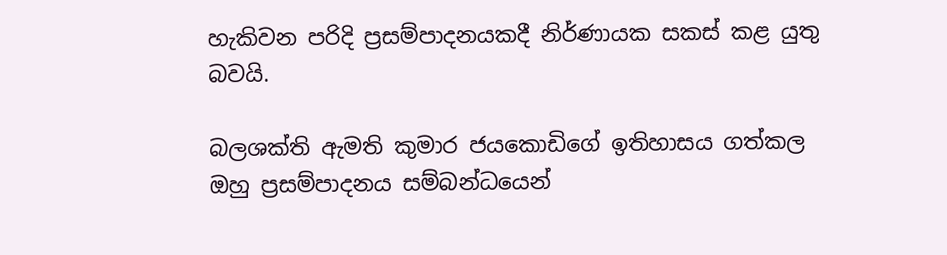හැකිවන පරිදි ප්‍රසම්පාදනයකදී නිර්ණායක සකස් කළ යුතු බවයි.

බලශක්ති ඇමති කුමාර ජයකොඩිගේ ඉතිහාසය ගත්කල ඔහු ප්‍රසම්පාදනය සම්බන්ධයෙන්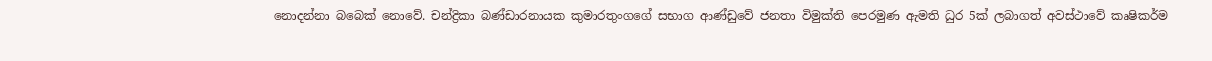නොදන්නා බබෙක් නොවේ. චන්ද්‍රිකා බණ්ඩාරනායක කුමාරතුංගගේ සභාග ආණ්ඩුවේ ජනතා විමුක්ති පෙරමුණ ඇමති ධුර 5ක් ලබාගත් අවස්ථාවේ කෘෂිකර්ම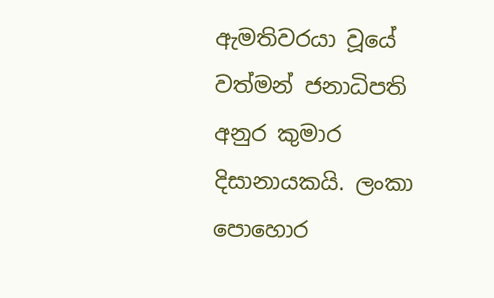ඇමතිවරයා වූයේ වත්මන් ජනාධිපති අනුර කුමාර දිසානායකයි. ලංකා පොහොර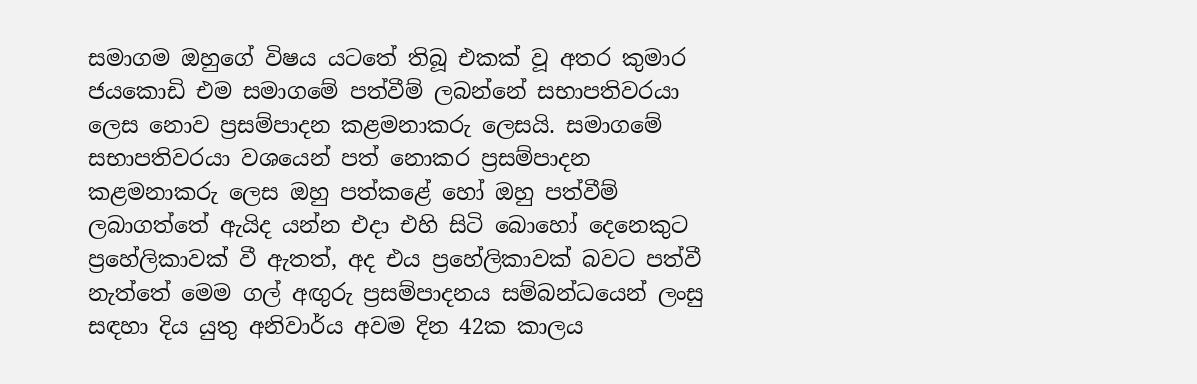සමාගම ඔහුගේ විෂය යටතේ තිබූ එකක් වූ අතර කුමාර ජයකොඩි එම සමාගමේ පත්වීම් ලබන්නේ සභාපතිවරයා ලෙස නොව ප්‍රසම්පාදන කළමනාකරු ලෙසයි. සමාගමේ සභාපතිවරයා වශයෙන් පත් නොකර ප්‍රසම්පාදන කළමනාකරු ලෙස ඔහු පත්කළේ හෝ ඔහු පත්වීම් ලබාගත්තේ ඇයිද යන්න එදා එහි සිටි බොහෝ දෙනෙකුට ප්‍රහේලිකාවක් වී ඇතත්, අද එය ප්‍රහේලිකාවක් බවට පත්වී නැත්තේ මෙම ගල් අඟුරු ප්‍රසම්පාදනය සම්බන්ධයෙන් ලංසු සඳහා දිය යුතු අනිවාර්ය අවම දින 42ක කාලය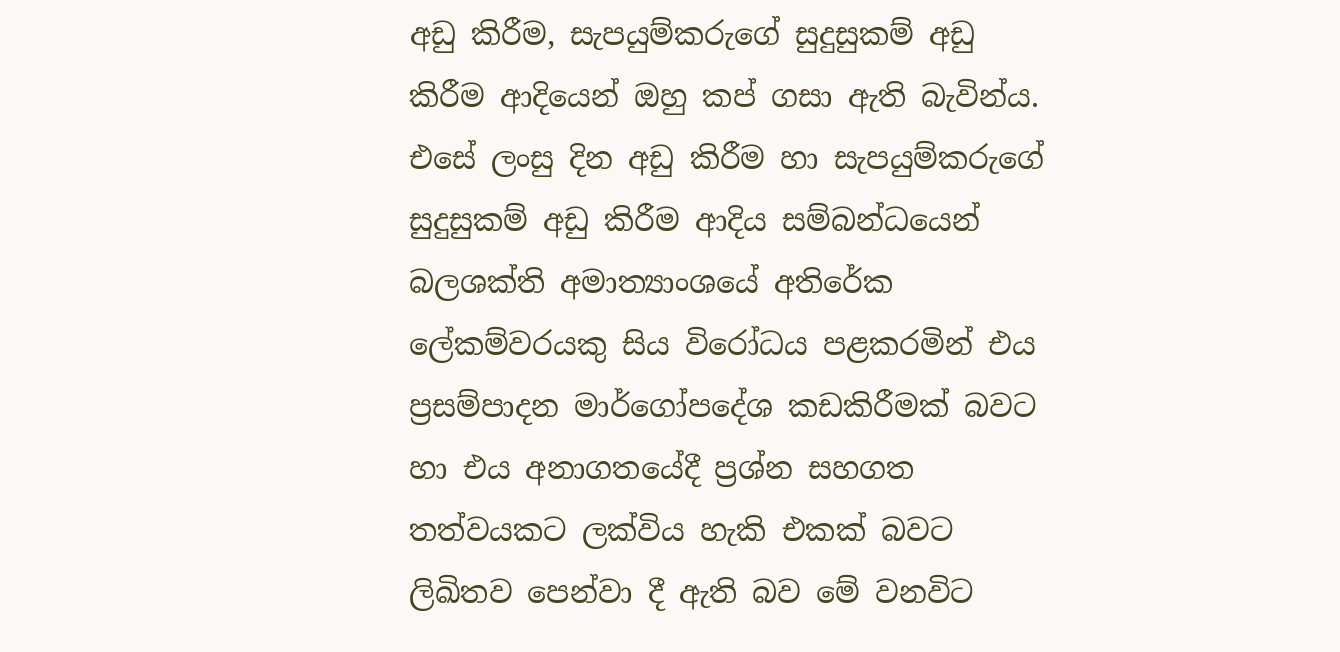අඩු කිරීම, සැපයුම්කරුගේ සුදුසුකම් අඩු කිරීම ආදියෙන් ඔහු කප් ගසා ඇති බැවින්ය. එසේ ලංසු දින අඩු කිරීම හා සැපයුම්කරුගේ සුදුසුකම් අඩු කිරීම ආදිය සම්බන්ධයෙන් බලශක්ති අමාත්‍යාංශයේ අතිරේක ලේකම්වරයකු සිය විරෝධය පළකරමින් එය ප්‍රසම්පාදන මාර්ගෝපදේශ කඩකිරීමක් බවට හා එය අනාගතයේදී ප්‍රශ්න සහගත තත්වයකට ලක්විය හැකි එකක් බවට ලිඛිතව පෙන්වා දී ඇති බව මේ වනවිට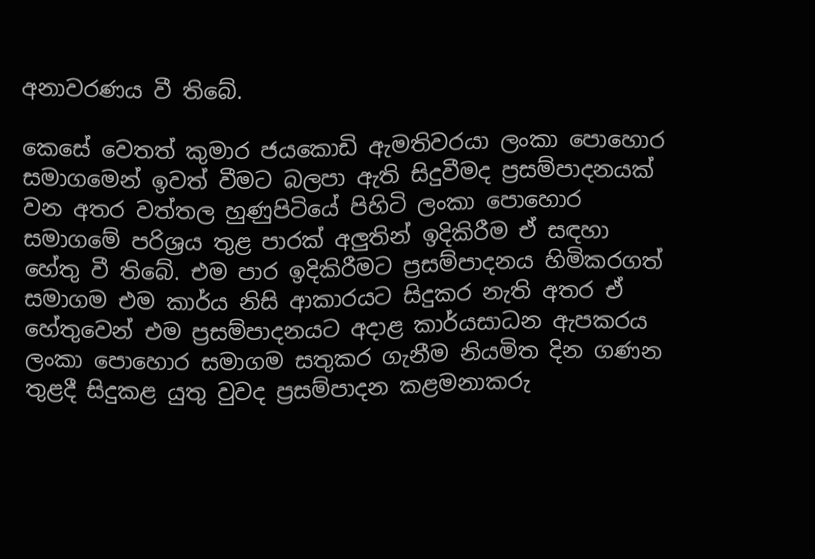අනාවරණය වී තිබේ.

කෙසේ වෙතත් කුමාර ජයකොඩි ඇමතිවරයා ලංකා පොහොර සමාගමෙන් ඉවත් වීමට බලපා ඇති සිදුවීමද ප්‍රසම්පාදනයක් වන අතර වත්තල හුණුපිටියේ පිහිටි ලංකා පොහොර සමාගමේ පරිශ්‍රය තුළ පාරක් අලුතින් ඉදිකිරීම ඒ සඳහා හේතු වී තිබේ. එම පාර ඉදිකිරීමට ප්‍රසම්පාදනය හිමිකරගත් සමාගම එම කාර්ය නිසි ආකාරයට සිදුකර නැති අතර ඒ හේතුවෙන් එම ප්‍රසම්පාදනයට අදාළ කාර්යසාධන ඇපකරය ලංකා පොහොර සමාගම සතුකර ගැනීම නියමිත දින ගණන තුළදී සිදුකළ යුතු වුවද ප්‍රසම්පාදන කළමනාකරු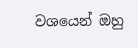වශයෙන් ඔහු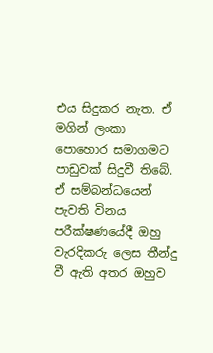එය සිදුකර නැත. ඒ මගින් ලංකා පොහොර සමාගමට පාඩුවක් සිදුවී තිබේ. ඒ සම්බන්ධයෙන් පැවති විනය පරීක්ෂණයේදී ඔහු වැරදිකරු ලෙස තීන්දු වී ඇති අතර ඔහුව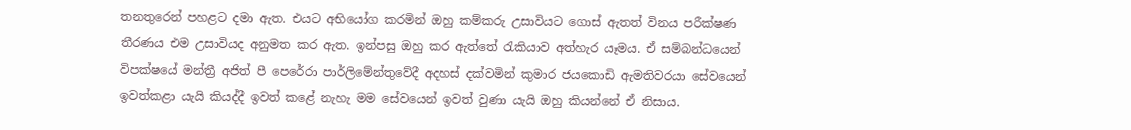තනතුරෙන් පහළට දමා ඇත. එයට අභියෝග කරමින් ඔහු කම්කරු උසාවියට ගොස් ඇතත් විනය පරීක්ෂණ තීරණය එම උසාවියද අනුමත කර ඇත. ඉන්පසු ඔහු කර ඇත්තේ රැකියාව අත්හැර යෑමය. ඒ සම්බන්ධයෙන් විපක්ෂයේ මන්ත්‍රී අජිත් පී පෙරේරා පාර්ලිමේන්තුවේදී අදහස් දක්වමින් කුමාර ජයකොඩි ඇමතිවරයා සේවයෙන් ඉවත්කළා යැයි කියද්දී ඉවත් කළේ නැහැ මම සේවයෙන් ඉවත් වුණා යැයි ඔහු කියන්නේ ඒ නිසාය.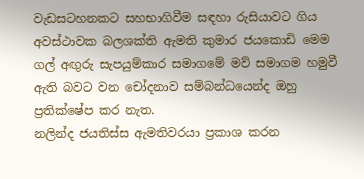වැඩසටහනකට සහභාගිවීම සඳහා රුසියාවට ගිය අවස්ථාවක බලශක්ති ඇමති කුමාර ජයකොඩි මෙම ගල් අඟුරු සැපයුම්කාර සමාගමේ මව් සමාගම හමුවී ඇති බවට වන චෝදනාව සම්බන්ධයෙන්ද ඔහු ප්‍රතික්ෂේප කර නැත.
නලින්ද ජයතිස්ස ඇමතිවරයා ප්‍රකාශ කරන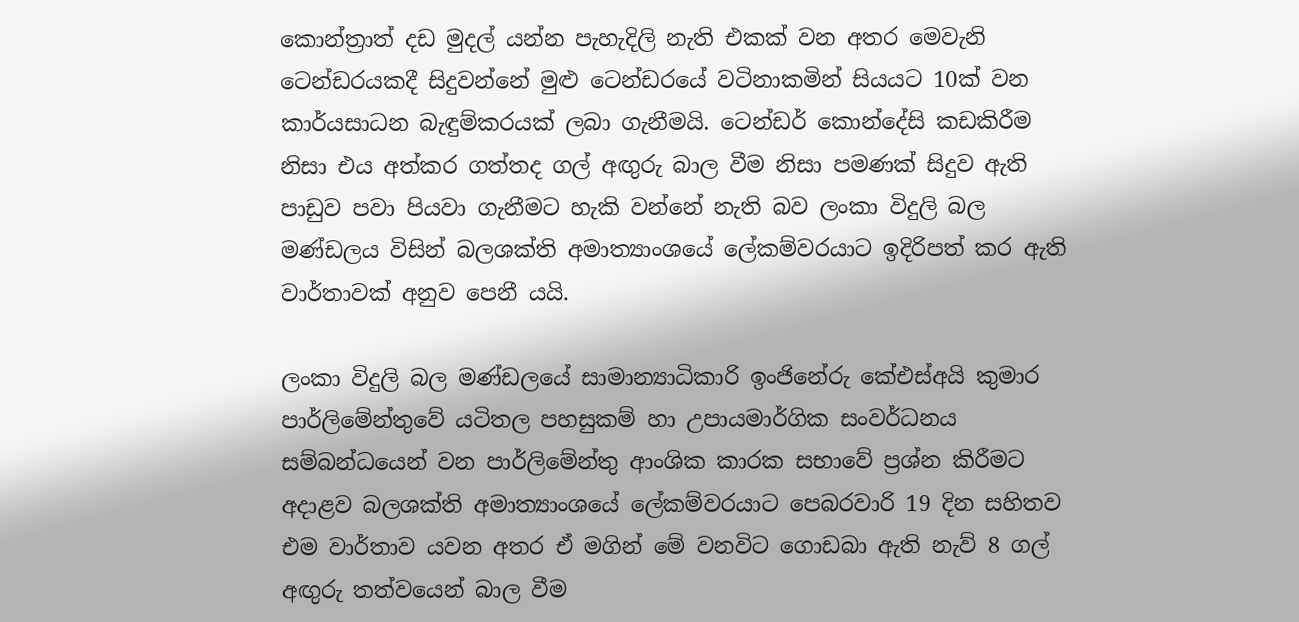කොන්ත්‍රාත් දඩ මුදල් යන්න පැහැදිලි නැති එකක් වන අතර මෙවැනි ටෙන්ඩරයකදී සිදුවන්නේ මුළු ටෙන්ඩරයේ වටිනාකමින් සියයට 10ක් වන කාර්යසාධන බැඳුම්කරයක් ලබා ගැනීමයි. ටෙන්ඩර් කොන්දේසි කඩකිරීම නිසා එය අත්කර ගත්තද ගල් අඟුරු බාල වීම නිසා පමණක් සිදුව ඇති පාඩුව පවා පියවා ගැනීමට හැකි වන්නේ නැති බව ලංකා විදුලි බල මණ්ඩලය විසින් බලශක්ති අමාත්‍යාංශයේ ලේකම්වරයාට ඉදිරිපත් කර ඇති වාර්තාවක් අනුව පෙනී යයි.

ලංකා විදුලි බල මණ්ඩලයේ සාමාන්‍යාධිකාරි ඉංජිනේරු කේඑස්අයි කුමාර පාර්ලිමේන්තුවේ යටිතල පහසුකම් හා උපායමාර්ගික සංවර්ධනය සම්බන්ධයෙන් වන පාර්ලිමේන්තු ආංශික කාරක සභාවේ ප්‍රශ්න කිරීමට අදාළව බලශක්ති අමාත්‍යාංශයේ ලේකම්වරයාට පෙබරවාරි 19 දින සහිතව එම වාර්තාව යවන අතර ඒ මගින් මේ වනවිට ගොඩබා ඇති නැව් 8 ගල් අඟුරු තත්වයෙන් බාල වීම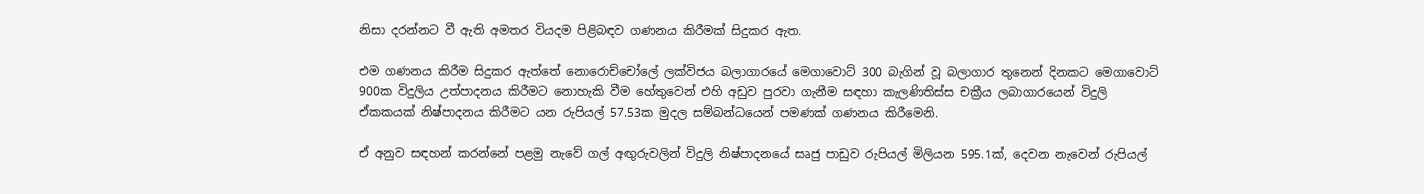නිසා දරන්නට වී ඇති අමතර වියදම පිළිබඳව ගණනය කිරීමක් සිදුකර ඇත.

එම ගණනය කිරීම සිදුකර ඇත්තේ නොරොච්චෝලේ ලක්විජය බලාගාරයේ මෙගාවොට් 300 බැගින් වූ බලාගාර තුනෙන් දිනකට මෙගාවොට් 900ක විදුලිය උත්පාදනය කිරීමට නොහැකි වීම හේතුවෙන් එහි අඩුව පුරවා ගැනීම සඳහා කැලණිතිස්ස චක්‍රීය ලබාගාරයෙන් විදුලි ඒකකයක් නිෂ්පාදනය කිරීමට යන රුපියල් 57.53ක මුදල සම්බන්ධයෙන් පමණක් ගණනය කිරීමෙනි.

ඒ අනුව සඳහන් කරන්නේ පළමු නැවේ ගල් අඟුරුවලින් විදුලි නිෂ්පාදනයේ සෘජු පාඩුව රුපියල් මිලියන 595.1ක්, දෙවන නැවෙන් රුපියල්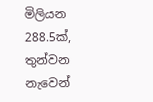මිලියන 288.5ක්, තුන්වන නැවෙන්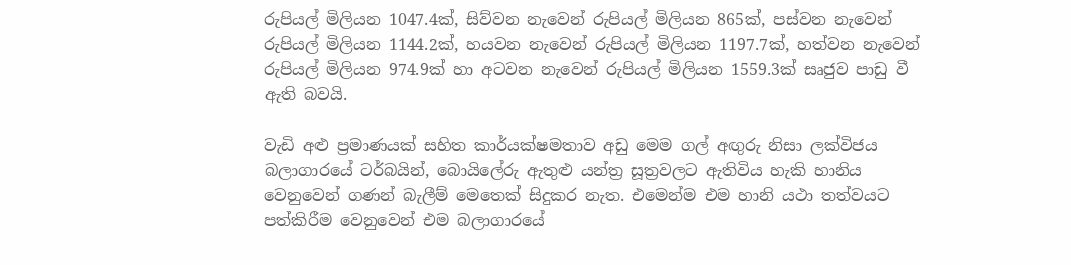රුපියල් මිලියන 1047.4ක්, සිව්වන නැවෙන් රුපියල් මිලියන 865ක්, පස්වන නැවෙන් රුපියල් මිලියන 1144.2ක්, හයවන නැවෙන් රුපියල් මිලියන 1197.7ක්, හත්වන නැවෙන් රුපියල් මිලියන 974.9ක් හා අටවන නැවෙන් රුපියල් මිලියන 1559.3ක් සෘජුව පාඩු වී ඇති බවයි.

වැඩි අළු ප්‍රමාණයක් සහිත කාර්යක්ෂමතාව අඩු මෙම ගල් අඟුරු නිසා ලක්විජය බලාගාරයේ ටර්බයින්, බොයිලේරු ඇතුළු යන්ත්‍ර සූත්‍රවලට ඇතිවිය හැකි හානිය වෙනුවෙන් ගණන් බැලීම් මෙතෙක් සිදුකර නැත. එමෙන්ම එම හානි යථා තත්වයට පත්කිරීම වෙනුවෙන් එම බලාගාරයේ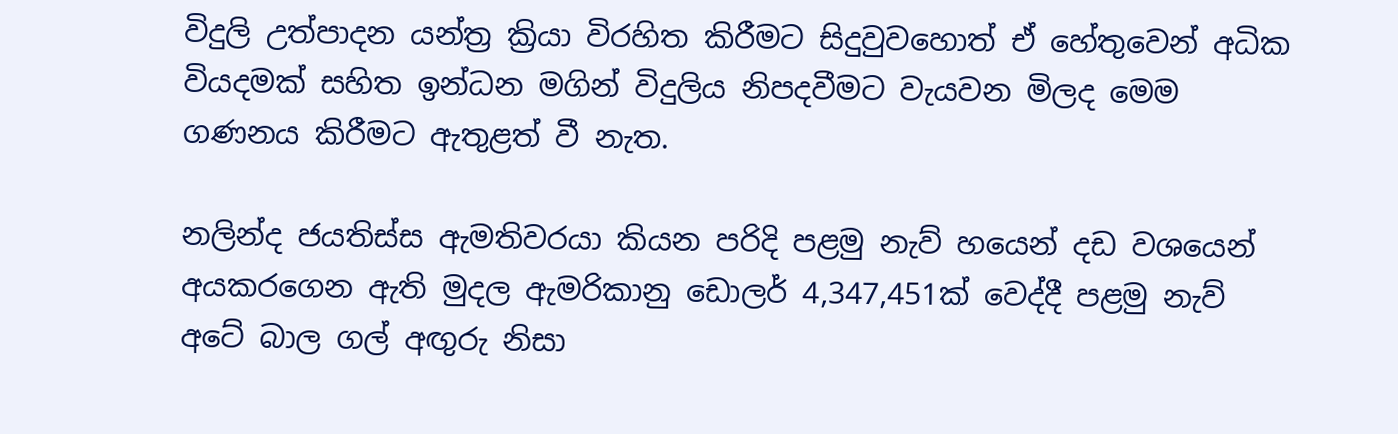විදුලි උත්පාදන යන්ත්‍ර ක්‍රියා විරහිත කිරීමට සිදුවුවහොත් ඒ හේතුවෙන් අධික වියදමක් සහිත ඉන්ධන මගින් විදුලිය නිපදවීමට වැයවන මිලද මෙම ගණනය කිරීමට ඇතුළත් වී නැත.

නලින්ද ජයතිස්ස ඇමතිවරයා කියන පරිදි පළමු නැව් හයෙන් දඩ වශයෙන් අයකරගෙන ඇති මුදල ඇමරිකානු ඩොලර් 4,347,451ක් වෙද්දී පළමු නැව් අටේ බාල ගල් අඟුරු නිසා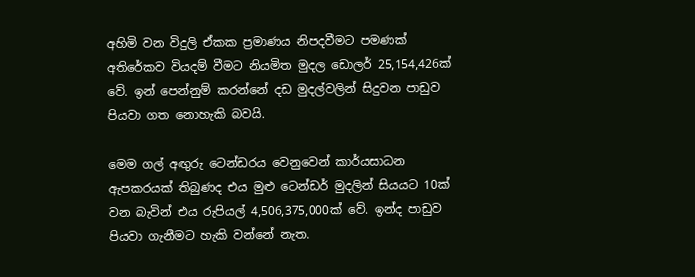අහිමි වන විදුලි ඒකක ප්‍රමාණය නිපදවීමට පමණක් අතිරේකව වියදම් වීමට නියමිත මුදල ඩොලර් 25,154,426ක් වේ. ඉන් පෙන්නුම් කරන්නේ දඩ මුදල්වලින් සිදුවන පාඩුව පියවා ගත නොහැකි බවයි.

මෙම ගල් අඟුරු ටෙන්ඩරය වෙනුවෙන් කාර්යසාධන ඇපකරයක් තිබුණද එය මුළු ටෙන්ඩර් මුදලින් සියයට 10ක් වන බැවින් එය රුපියල් 4,506,375,000ක් වේ. ඉන්ද පාඩුව පියවා ගැනීමට හැකි වන්නේ නැත.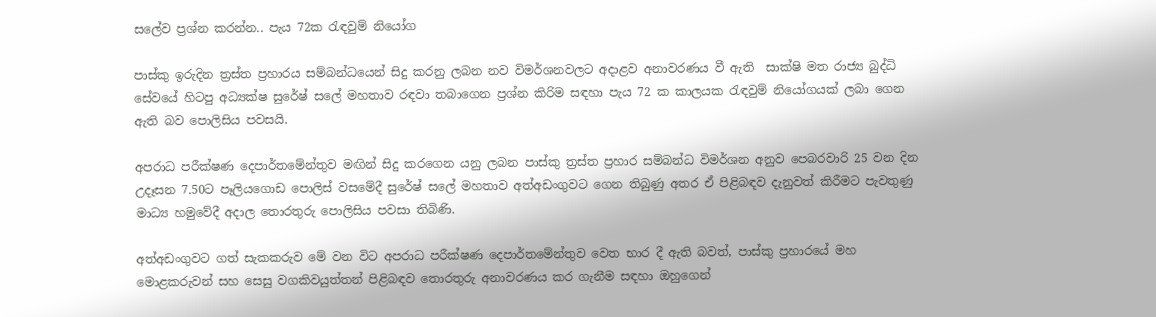සලේව ප්‍රශ්න කරන්න.. පැය 72ක රැඳවුම් නියෝග

පාස්කු ඉරුදින ත්‍රස්ත ප්‍රහාරය සම්බන්ධයෙන් සිදු කරනු ලබන නව විමර්ශනවලට අදාළව අනාවරණය වී ඇති  සාක්ෂි මත රාජ්‍ය බුද්ධි සේවයේ හිටපු අධ්‍යක්ෂ සුරේෂ් සලේ මහතාව රඳවා තබාගෙන ප්‍රශ්න කිරිම සඳහා පැය 72 ක කාලයක රැඳවුම් නියෝගයක් ලබා ගෙන ඇති බව පොලිසිය පවසයි.

අපරාධ පරීක්ෂණ දෙපාර්තමේන්තුව මඟින් සිදු කරගෙන යනු ලබන පාස්කු ත්‍රස්ත ප්‍රහාර සම්බන්ධ විමර්ශන අනුව පෙබරවාරි 25 වන දින උදෑසන 7.50ට පෑලියගොඩ පොලිස් වසමේදී සුරේෂ් සලේ මහතාව අත්අඩංගුවට ගෙන තිබුණු අතර ඒ පිළිබඳව දැනුවත් කිරීමට පැවතුණු මාධ්‍ය හමුවේදී අදාල තොරතුරු පොලිසිය පවසා තිබිණි.

අත්අඩංගුවට ගත් සැකකරුව මේ වන විට අපරාධ පරීක්ෂණ දෙපාර්තමේන්තුව වෙත භාර දී ඇති බවත්, පාස්කු ප්‍රහාරයේ මහ මොළකරුවන් සහ සෙසු වගකිවයුත්තන් පිළිබඳව තොරතුරු අනාවරණය කර ගැනීම සඳහා ඔහුගෙන්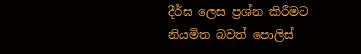දීර්ඝ ලෙස ප්‍රශ්න කිරීමට නියමිත බවත් පොලිස්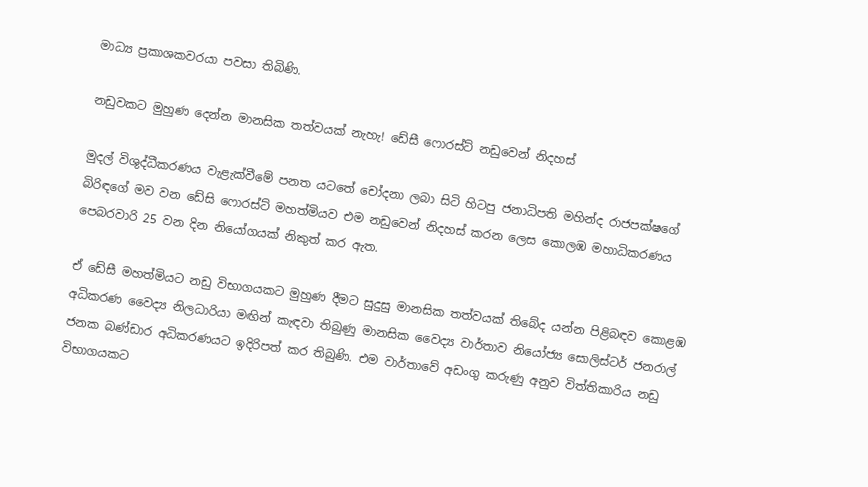මාධ්‍ය ප්‍රකාශකවරයා පවසා තිබිණි.

නඩුවකට මුහුණ දෙන්න මානසික තත්වයක් නැහැ! ඩේසී ෆොරස්ට් නඩුවෙන් නිදහස්

මුදල් විශුද්ධීකරණය වැළැක්වීමේ පනත යටතේ චෝදනා ලබා සිටි හිටපු ජනාධිපති මහින්ද රාජපක්ෂගේ බිරිඳගේ මව වන ඩේසි ෆොරස්ට් මහත්මියව එම නඩුවෙන් නිදහස් කරන ලෙස කොලඹ මහාධිකරණය පෙබරවාරි 25 වන දින නියෝගයක් නිකුත් කර ඇත.

ඒ ඩේසී මහත්මියට නඩු විභාගයකට මුහුණ දීමට සුදුසු මානසික තත්වයක් තිබේද යන්න පිළිබඳව කොළඹ අධිකරණ වෛද්‍ය නිලධාරියා මඟින් කැඳවා තිබුණු මානසික වෛද්‍ය වාර්තාව නියෝජ්‍ය සොලිස්ටර් ජනරාල් ජනක බණ්ඩාර අධිකරණයට ඉදිරිපත් කර තිබුණි. එම වාර්තාවේ අඩංගු කරුණු අනුව විත්තිකාරිය නඩු විභාගයකට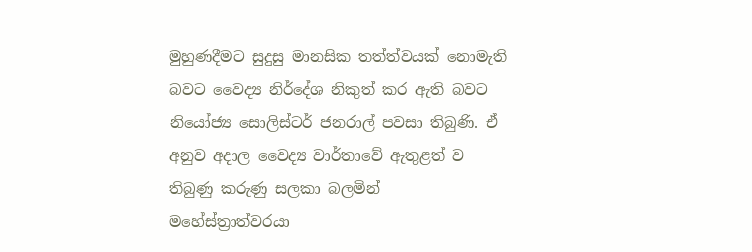මුහුණදීමට සුදුසු මානසික තත්ත්වයක් නොමැති බවට වෛද්‍ය නිර්දේශ නිකුත් කර ඇති බවට නියෝජ්‍ය සොලිස්ටර් ජනරාල් පවසා තිබුණි. ඒ අනුව අදාල වෛද්‍ය වාර්තාවේ ඇතුළත් ව තිබුණු කරුණු සලකා බලමින් මහේස්ත්‍රාත්වරයා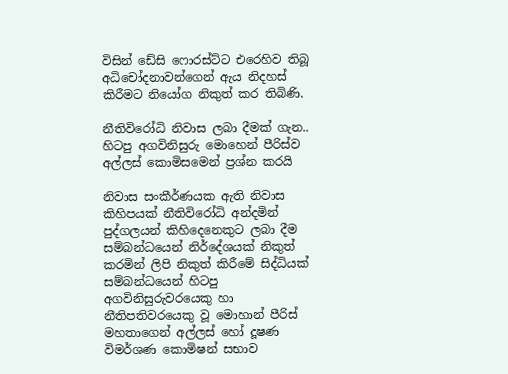විසින් ඩේසි ෆොරස්ට්ට එරෙහිව තිබූ අධිචෝදනාවන්ගෙන් ඇය නිදහස් කිරීමට නියෝග නිකුත් කර තිබිණි.

නීතිවිරෝධි නිවාස ලබා දීමක් ගැන.. හිටපු අගවිනිසුරු මොහෙන් පීරිස්ව අල්ලස් කොමිසමෙන් ප්‍රශ්න කරයි

නිවාස සංකීර්ණයක ඇති නිවාස කිහිපයක් නීතිවිරෝධි අන්දමින් පුද්ගලයන් කිහිදෙනෙකුට ලබා දීම සම්බන්ධයෙන් නිර්දේශයක් නිකුත් කරමින් ලිපි නිකුත් කිරීමේ සිද්ධියක් සම්බන්ධයෙන් හිටපු අගවිනිසුරුවරයෙකු හා නීතිපතිවරයෙකු වූ මොහාන් පීරිස් මහතාගෙන් අල්ලස් හෝ දූෂණ විමර්ශණ කොමිෂන් සභාව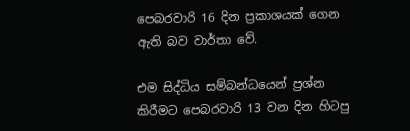පෙබරවාරි 16 දින ප්‍රකාශයක් ගෙන ඇති බව වාර්තා වේ.

එම සිද්ධිය සම්බන්ධයෙන් ප්‍රශ්න කිරීමට පෙබරවාරි 13 වන දින හිටපු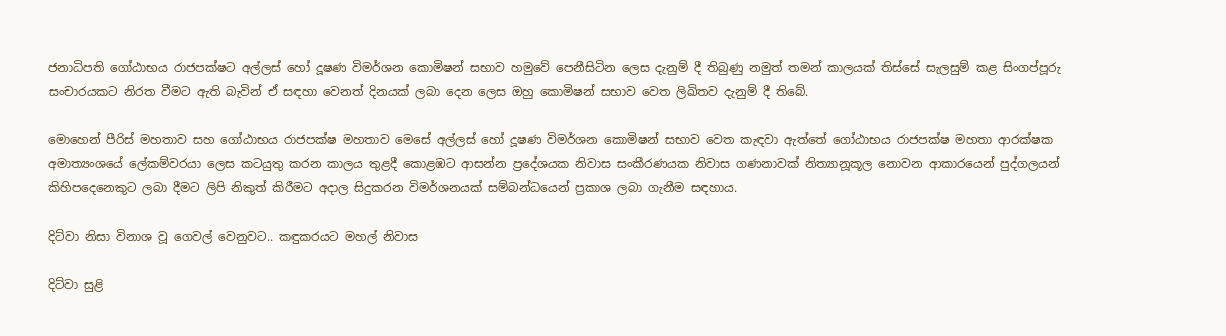ජනාධිපති ගෝඨාභය රාජපක්ෂට අල්ලස් හෝ දූෂණ විමර්ශන කොමිෂන් සභාව හමුවේ පෙනීසිටින ලෙස දැනුම් දී තිබුණු නමුත් තමන් කාලයක් තිස්සේ සැලසුම් කළ සිංගප්පූරු සංචාරයකට නිරත වීමට ඇති බැවින් ඒ සඳහා වෙනත් දිනයක් ලබා දෙන ලෙස ඔහු කොමිෂන් සභාව වෙත ලිඛිතව දැනුම් දී තිබේ.

මොහෙන් පීරිස් මහතාව සහ ගෝඨාභය රාජපක්ෂ මහතාව මෙසේ අල්ලස් හෝ දූෂණ විමර්ශන කොමිෂන් සභාව වෙත කැඳවා ඇත්තේ ගෝඨාභය රාජපක්ෂ මහතා ආරක්ෂක අමාත්‍යංශයේ ලේකම්වරයා ලෙස කටයුතු කරන කාලය තුළදී කොළඹට ආසන්න ප්‍රදේශයක නිවාස සංකීරණයක නිවාස ගණනාවක් නිත්‍යානූකූල නොවන ආකාරයෙන් පුද්ගලයන් කිහිපදෙනෙකුට ලබා දීමට ලිපි නිකුත් කිරීමට අදාල සිදුකරන විමර්ශනයක් සම්බන්ධයෙන් ප්‍රකාශ ලබා ගැනීම සඳහාය.

දිට්වා නිසා විනාශ වූ ගෙවල් වෙනුවට.. කඳුකරයට මහල් නිවාස

දිට්වා සුළි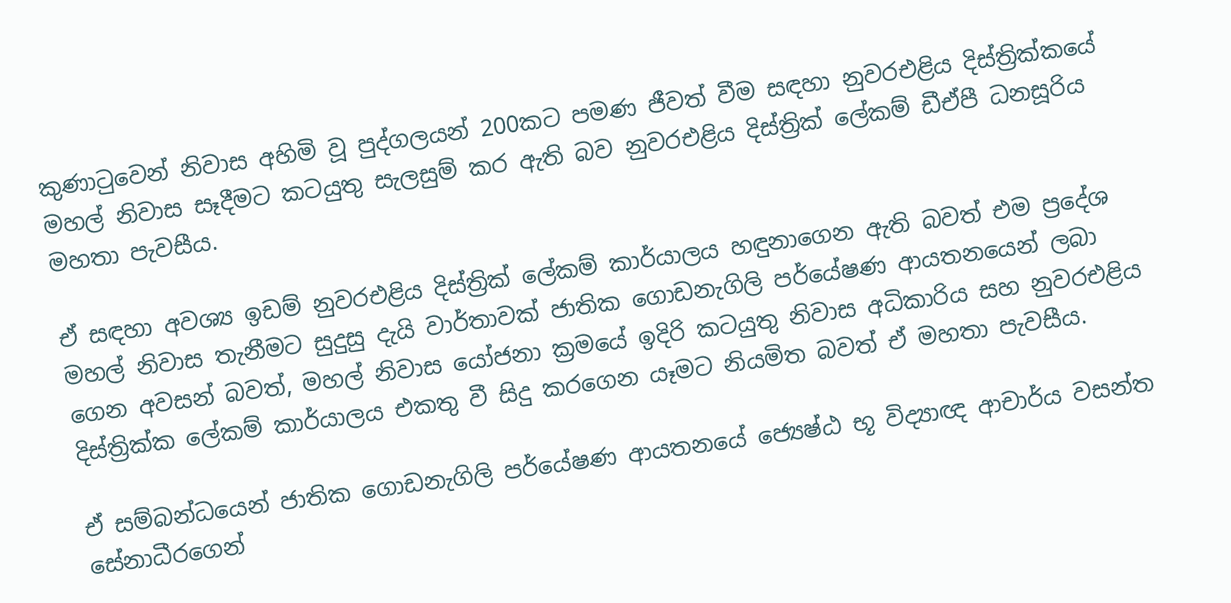කුණාටුවෙන් නිවාස අහිමි වූ පුද්ගලයන් 200කට පමණ ජීවත් වීම සඳහා නුවරඑළිය දිස්ත්‍රික්කයේ මහල් නිවාස සෑදීමට කටයුතු සැලසුම් කර ඇති බව නුවරඑළිය දිස්ත්‍රික් ලේකම් ඩීඒපී ධනසූරිය මහතා පැවසීය.

ඒ සඳහා අවශ්‍ය ඉඩම් නුවරඑළිය දිස්ත්‍රික් ලේකම් කාර්යාලය හඳුනාගෙන ඇති බවත් එම ප්‍රදේශ මහල් නිවාස තැනීමට සුදුසු දැයි වාර්තාවක් ජාතික ගොඩනැගිලි පර්යේෂණ ආයතනයෙන් ලබා ගෙන අවසන් බවත්, මහල් නිවාස යෝජනා ක්‍රමයේ ඉදිරි කටයුතු නිවාස අධිකාරිය සහ නුවරඑළිය දිස්ත්‍රික්ක ලේකම් කාර්යාලය එකතු වී සිදු කරගෙන යෑමට නියමිත බවත් ඒ මහතා පැවසීය.

ඒ සම්බන්ධයෙන් ජාතික ගොඩනැගිලි පර්යේෂණ ආයතනයේ ජ්‍යෙෂ්ඨ භූ විද්‍යාඥ ආචාර්ය වසන්ත සේනාධීරගෙන්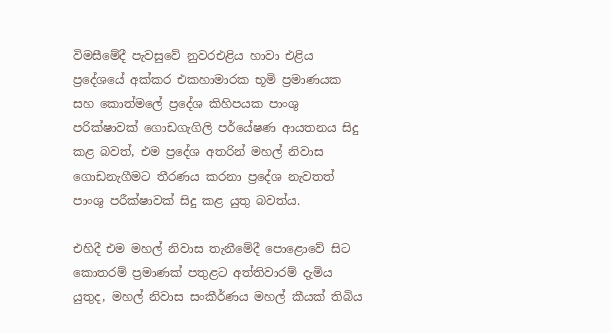විමසීමේදී පැවසුවේ නුවරඑළිය හාවා එළිය ප්‍රදේශයේ අක්කර එකහාමාරක භූමි ප්‍රමාණයක සහ කොත්මලේ ප්‍රදේශ කිහිපයක පාංශු පරික්ෂාවක් ගොඩගැගිලි පර්යේෂණ ආයතනය සිදු කළ බවත්, එම ප්‍රදේශ අතරින් මහල් නිවාස ගොඩනැගීමට තීරණය කරනා ප්‍රදේශ නැවතත් පාංශු පරීක්ෂාවක් සිදු කළ යුතු බවත්ය.

එහිදී එම මහල් නිවාස තැනීමේදී පොළොවේ සිට කොතරම් ප්‍රමාණක් පතුළට අත්තිවාරම් දැමිය යුතුද, මහල් නිවාස සංකීර්ණය මහල් කීයක් තිබිය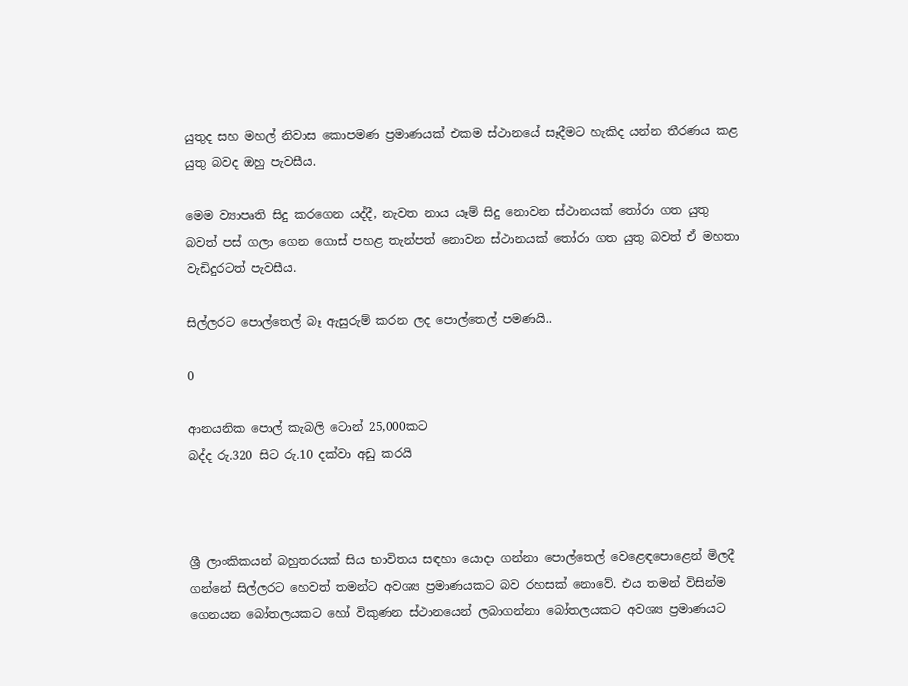යුතුද සහ මහල් නිවාස කොපමණ ප්‍රමාණයක් එකම ස්ථානයේ සෑදීමට හැකිද යන්න තීරණය කළ යුතු බවද ඔහු පැවසීය.

මෙම ව්‍යාපෘති සිදු කරගෙන යද්දී, නැවත නාය යෑම් සිදු නොවන ස්ථානයක් තෝරා ගත යුතු බවත් පස් ගලා ගෙන ගොස් පහළ තැන්පත් නොවන ස්ථානයක් තෝරා ගත යුතු බවත් ඒ මහතා වැඩිදුරටත් පැවසීය.

සිල්ලරට පොල්තෙල් බෑ ඇසුරුම් කරන ලද පොල්තෙල් පමණයි..

0

ආනයනික පොල් කැබලි ටොන් 25,000කට
බද්ද රු.320 සිට රු.10 දක්වා අඩු කරයි



ශ්‍රී ලාංකිකයන් බහුතරයක් සිය භාවිතය සඳහා යොදා ගන්නා පොල්තෙල් වෙළෙඳපොළෙන් මිලදී ගන්නේ සිල්ලරට හෙවත් තමන්ට අවශ්‍ය ප්‍රමාණයකට බව රහසක් නොවේ. එය තමන් විසින්ම ගෙනයන බෝතලයකට හෝ විකුණන ස්ථානයෙන් ලබාගන්නා බෝතලයකට අවශ්‍ය ප්‍රමාණයට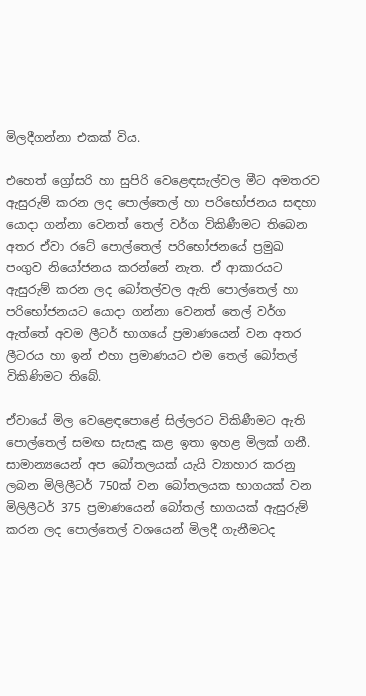මිලදීගන්නා එකක් විය.

එහෙත් ග්‍රෝසරි හා සුපිරි වෙළෙඳසැල්වල මීට අමතරව ඇසුරුම් කරන ලද පොල්තෙල් හා පරිභෝජනය සඳහා යොදා ගන්නා වෙනත් තෙල් වර්ග විකිණීමට තිබෙන අතර ඒවා රටේ පොල්තෙල් පරිභෝජනයේ ප්‍රමුඛ පංගුව නියෝජනය කරන්නේ නැත. ඒ ආකාරයට ඇසුරුම් කරන ලද බෝතල්වල ඇති පොල්තෙල් හා පරිභෝජනයට යොදා ගන්නා වෙනත් තෙල් වර්ග ඇත්තේ අවම ලීටර් භාගයේ ප්‍රමාණයෙන් වන අතර ලීටරය හා ඉන් එහා ප්‍රමාණයට එම තෙල් බෝතල් විකිණිමට තිබේ.

ඒවායේ මිල වෙළෙඳපොළේ සිල්ලරට විකිණීමට ඇති පොල්තෙල් සමඟ සැසැඳූ කළ ඉතා ඉහළ මිලක් ගනී. සාමාන්‍යයෙන් අප බෝතලයක් යැයි ව්‍යාහාර කරනු ලබන මිලිලීටර් 750ක් වන බෝතලයක භාගයක් වන මිලිලීටර් 375 ප්‍රමාණයෙන් බෝතල් භාගයක් ඇසුරුම් කරන ලද පොල්තෙල් වශයෙන් මිලදී ගැනීමටද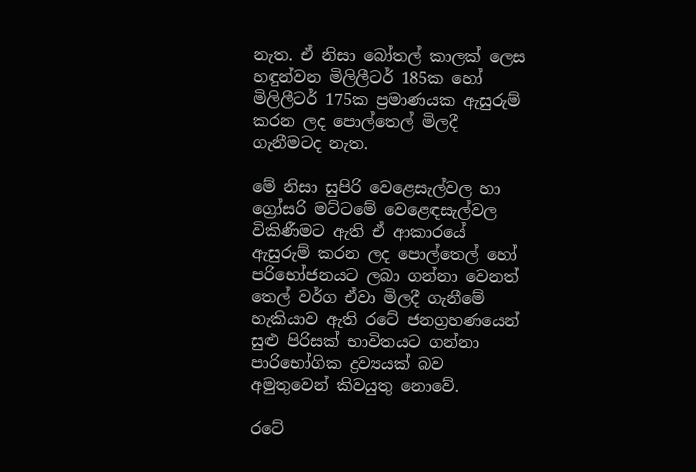නැත. ඒ නිසා බෝතල් කාලක් ලෙස හඳුන්වන මිලිලීටර් 185ක හෝ මිලිලීටර් 175ක ප්‍රමාණයක ඇසුරුම් කරන ලද පොල්තෙල් මිලදී ගැනීමටද නැත.

මේ නිසා සුපිරි වෙළෙසැල්වල හා ග්‍රෝසරි මට්ටමේ වෙළෙඳසැල්වල විකිණීමට ඇති ඒ ආකාරයේ ඇසුරුම් කරන ලද පොල්තෙල් හෝ පරිභෝජනයට ලබා ගන්නා වෙනත් තෙල් වර්ග ඒවා මිලදී ගැනීමේ හැකියාව ඇති රටේ ජනග්‍රහණයෙන් සුළු පිරිසක් භාවිතයට ගන්නා පාරිභෝගික ද්‍රව්‍යයක් බව අමුතුවෙන් කිවයුතු නොවේ.

රටේ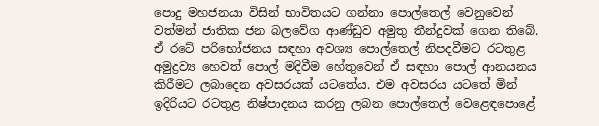පොදු මහජනයා විසින් භාවිතයට ගන්නා පොල්තෙල් වෙනුවෙන් වත්මන් ජාතික ජන බලවේග ආණ්ඩුව අමුතු තීන්දුවක් ගෙන තිබේ. ඒ රටේ පරිභෝජනය සඳහා අවශ්‍ය පොල්තෙල් නිපදවීමට රටතුළ අමුද්‍රව්‍ය හෙවත් පොල් මදිවීම හේතුවෙන් ඒ සඳහා පොල් ආනයනය කිරීමට ලබාදෙන අවසරයක් යටතේය. එම අවසරය යටතේ මින් ඉදිරියට රටතුළ නිෂ්පාදනය කරනු ලබන පොල්තෙල් වෙළෙඳපොළේ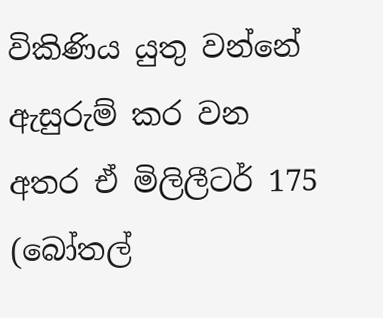විකිණිය යුතු වන්නේ ඇසුරුම් කර වන අතර ඒ මිලිලීටර් 175 (බෝතල්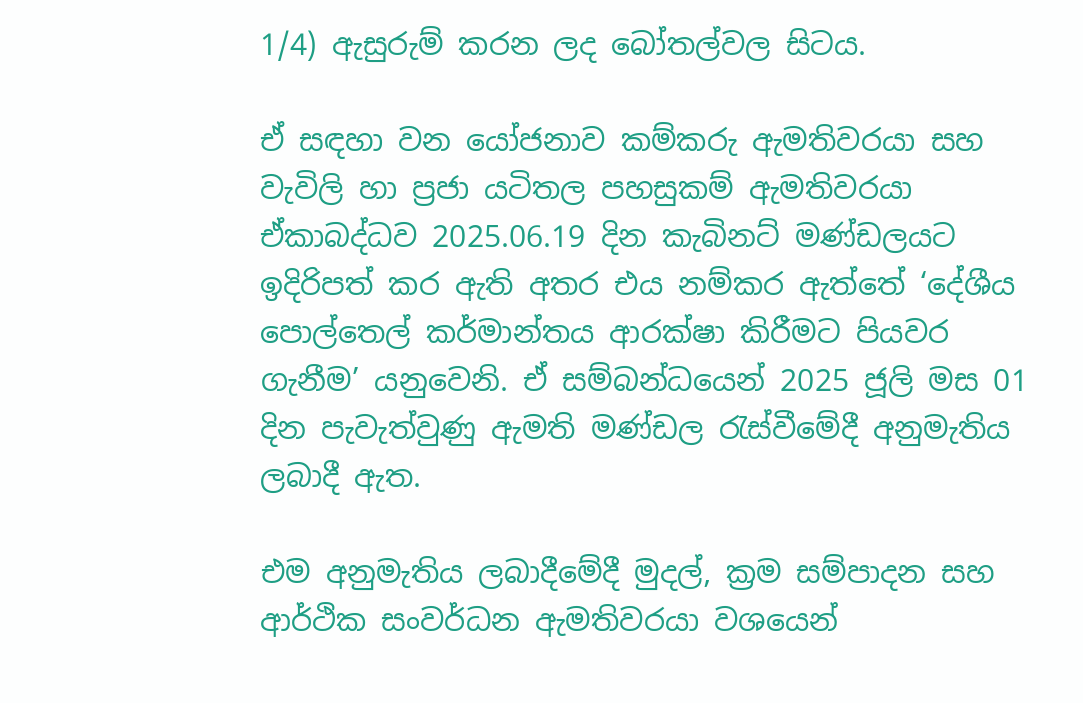1/4) ඇසුරුම් කරන ලද බෝතල්වල සිටය.

ඒ සඳහා වන යෝජනාව කම්කරු ඇමතිවරයා සහ වැවිලි හා ප්‍රජා යටිතල පහසුකම් ඇමතිවරයා ඒකාබද්ධව 2025.06.19 දින කැබිනට් මණ්ඩලයට ඉදිරිපත් කර ඇති අතර එය නම්කර ඇත්තේ ‘දේශීය පොල්තෙල් කර්මාන්තය ආරක්ෂා කිරීමට පියවර ගැනීම’ යනුවෙනි. ඒ සම්බන්ධයෙන් 2025 ජූලි මස 01 දින පැවැත්වුණු ඇමති මණ්ඩල රැස්වීමේදී අනුමැතිය ලබාදී ඇත.

එම අනුමැතිය ලබාදීමේදී මුදල්, ක්‍රම සම්පාදන සහ ආර්ථික සංවර්ධන ඇමතිවරයා වශයෙන්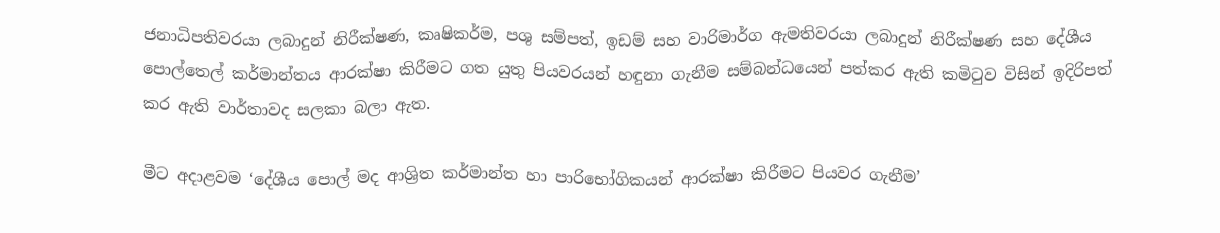ජනාධිපතිවරයා ලබාදුන් නිරීක්ෂණ, කෘෂිකර්ම, පශු සම්පත්, ඉඩම් සහ වාරිමාර්ග ඇමතිවරයා ලබාදුන් නිරීක්ෂණ සහ දේශීය පොල්තෙල් කර්මාන්තය ආරක්ෂා කිරීමට ගත යුතු පියවරයන් හඳුනා ගැනීම සම්බන්ධයෙන් පත්කර ඇති කමිටුව විසින් ඉදිරිපත් කර ඇති වාර්තාවද සලකා බලා ඇත.

මීට අදාළවම ‘දේශීය පොල් මද ආශ්‍රිත කර්මාන්ත හා පාරිභෝගිකයන් ආරක්ෂා කිරීමට පියවර ගැනීම’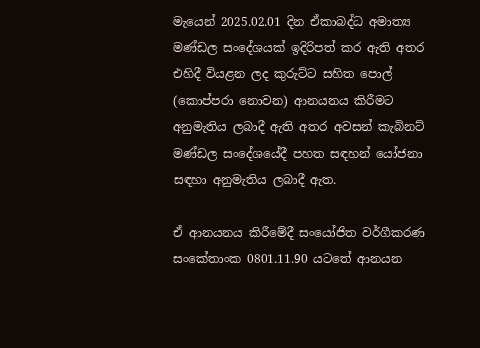මැයෙන් 2025.02.01 දින ඒකාබද්ධ අමාත්‍ය මණ්ඩල සංදේශයක් ඉදිරිපත් කර ඇති අතර එහිදී වියළන ලද කුරුට්ට සහිත පොල් (කොප්පරා නොවන) ආනයනය කිරීමට අනුමැතිය ලබාදී ඇති අතර අවසන් කැබිනට් මණ්ඩල සංදේශයේදී පහත සඳහන් යෝජනා සඳහා අනුමැතිය ලබාදී ඇත.

ඒ ආනයනය කිරීමේදී සංයෝජිත වර්ගීකරණ සංකේතාංක 0801.11.90 යටතේ ආනයන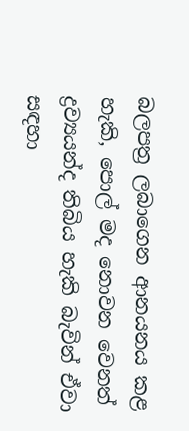බලපත්‍ර ලබාගෙන ආනයනය කළ හැකි, පොල් මද නොවන වෙනත් ද්‍රව්‍යයන්ද තිබිය හැකි බැවින් ඒවා සඳහා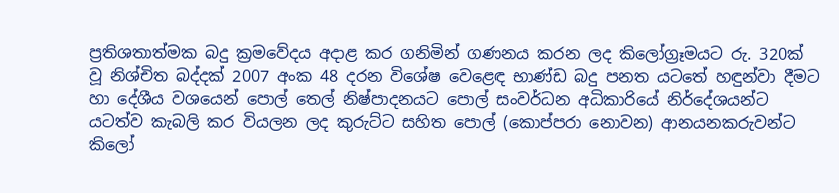ප්‍රතිශතාත්මක බදු ක්‍රමවේදය අදාළ කර ගනිමින් ගණනය කරන ලද කිලෝග්‍රෑමයට රු. 320ක් වූ නිශ්චිත බද්දක් 2007 අංක 48 දරන විශේෂ වෙළෙඳ භාණ්ඩ බදු පනත යටතේ හඳුන්වා දීමට හා දේශීය වශයෙන් පොල් තෙල් නිෂ්පාදනයට පොල් සංවර්ධන අධිකාරියේ නිර්දේශයන්ට යටත්ව කැබලි කර වියලන ලද කුරුට්ට සහිත පොල් (කොප්පරා නොවන) ආනයනකරුවන්ට කිලෝ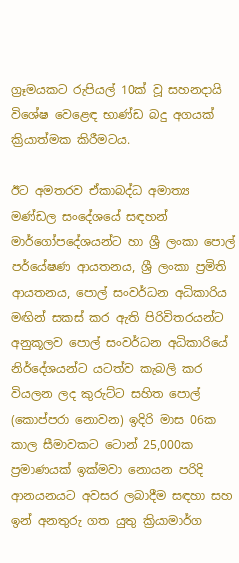ග්‍රෑමයකට රුපියල් 10ක් වූ සහනදායි විශේෂ වෙළෙඳ භාණ්ඩ බදු අගයක් ක්‍රියාත්මක කිරීමටය.

ඊට අමතරව ඒකාබද්ධ අමාත්‍ය මණ්ඩල සංදේශයේ සඳහන් මාර්ගෝපදේශයන්ට හා ශ්‍රී ලංකා පොල් පර්යේෂණ ආයතනය, ශ්‍රී ලංකා ප්‍රමිති ආයතනය, පොල් සංවර්ධන අධිකාරිය මඟින් සකස් කර ඇති පිරිවිතරයන්ට අනුකූලව පොල් සංවර්ධන අධිකාරියේ නිර්දේශයන්ට යටත්ව කැබලි කර වියලන ලද කුරුට්ට සහිත පොල් (කොප්පරා නොවන) ඉදිරි මාස 06ක කාල සීමාවකට ටොන් 25,000ක ප්‍රමාණයක් ඉක්මවා නොයන පරිදි ආනයනයට අවසර ලබාදීම සඳහා සහ ඉන් අනතුරු ගත යුතු ක්‍රියාමාර්ග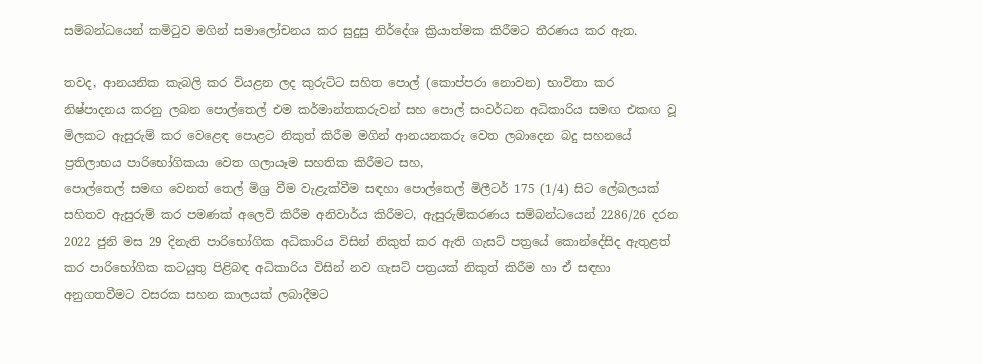සම්බන්ධයෙන් කමිටුව මගින් සමාලෝචනය කර සුදුසු නිර්දේශ ක්‍රියාත්මක කිරීමට තීරණය කර ඇත.

තවද, ආනයනික කැබලි කර වියළන ලද කුරුට්ට සහිත පොල් (කොප්පරා නොවන) භාවිතා කර නිෂ්පාදනය කරනු ලබන පොල්තෙල් එම කර්මාන්තකරුවන් සහ පොල් සංවර්ධන අධිකාරිය සමඟ එකඟ වූ මිලකට ඇසුරුම් කර වෙළෙඳ පොළට නිකුත් කිරීම මගින් ආනයනකරු වෙත ලබාදෙන බදු සහනයේ ප්‍රතිලාභය පාරිභෝගිකයා වෙත ගලායෑම සහතික කිරීමට සහ,
පොල්තෙල් සමඟ වෙනත් තෙල් මිශ්‍ර වීම වැළැක්වීම සඳහා පොල්තෙල් මිලීටර් 175 (1/4) සිට ලේබලයක් සහිතව ඇසුරුම් කර පමණක් අලෙවි කිරීම අනිවාර්ය කිරීමට, ඇසුරුම්කරණය සම්බන්ධයෙන් 2286/26 දරන 2022 ජුනි මස 29 දිනැති පාරිභෝගික අධිකාරිය විසින් නිකුත් කර ඇති ගැසට් පත්‍රයේ කොන්දේසිද ඇතුළත් කර පාරිභෝගික කටයුතු පිළිබඳ අධිකාරිය විසින් නව ගැසට් පත්‍රයක් නිකුත් කිරීම හා ඒ සඳහා අනුගතවීමට වසරක සහන කාලයක් ලබාදීමට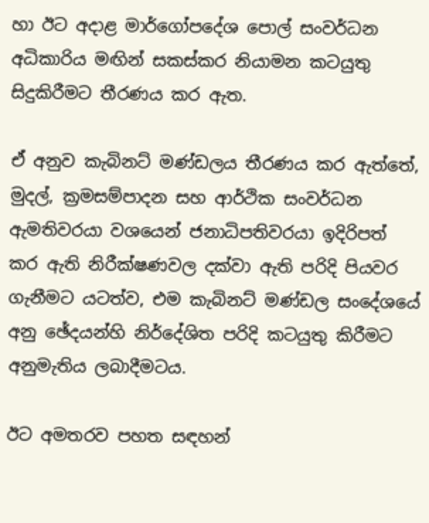හා ඊට අදාළ මාර්ගෝපදේශ පොල් සංවර්ධන අධිකාරිය මඟින් සකස්කර නියාමන කටයුතු සිදුකිරීමට තීරණය කර ඇත.

ඒ අනුව කැබිනට් මණ්ඩලය තීරණය කර ඇත්තේ, මුදල්, ක්‍රමසම්පාදන සහ ආර්ථික සංවර්ධන ඇමතිවරයා වශයෙන් ජනාධිපතිවරයා ඉදිරිපත් කර ඇති නිරීක්ෂණවල දක්වා ඇති පරිදි පියවර ගැනීමට යටත්ව, එම කැබිනට් මණ්ඩල සංදේශයේ අනු ඡේදයන්හි නිර්දේශිත පරිදි කටයුතු කිරීමට අනුමැතිය ලබාදීමටය.

ඊට අමතරව පහත සඳහන්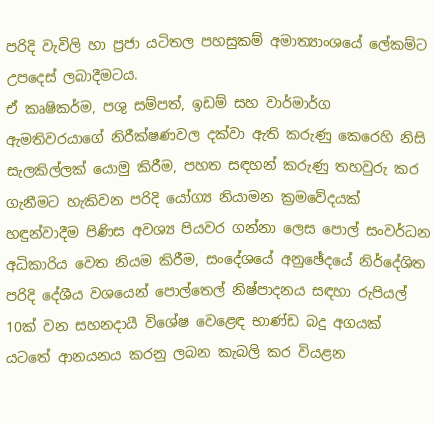පරිදි වැවිලි හා ප්‍රජා යටිතල පහසුකම් අමාත්‍යාංශයේ ලේකම්ට උපදෙස් ලබාදීමටය.
ඒ කෘෂිකර්ම, පශු සම්පත්, ඉඩම් සහ වාර්මාර්ග ඇමතිවරයාගේ නිරීක්ෂණවල දක්වා ඇති කරුණු කෙරෙහි නිසි සැලකිල්ලක් යොමු කිරීම, පහත සඳහන් කරුණු තහවුරු කර ගැනීමට හැකිවන පරිදි යෝග්‍ය නියාමන ක්‍රමවේදයක් හඳුන්වාදීම පිණිස අවශ්‍ය පියවර ගන්නා ලෙස පොල් සංවර්ධන අධිකාරිය වෙත නියම කිරීම, සංදේශයේ අනුඡේදයේ නිර්දේශිත පරිදි දේශීය වශයෙන් පොල්තෙල් නිෂ්පාදනය සඳහා රුපියල් 10ක් වන සහනදායී විශේෂ වෙළෙඳ භාණ්ඩ බදු අගයක් යටතේ ආනයනය කරනු ලබන කැබලි කර වියළන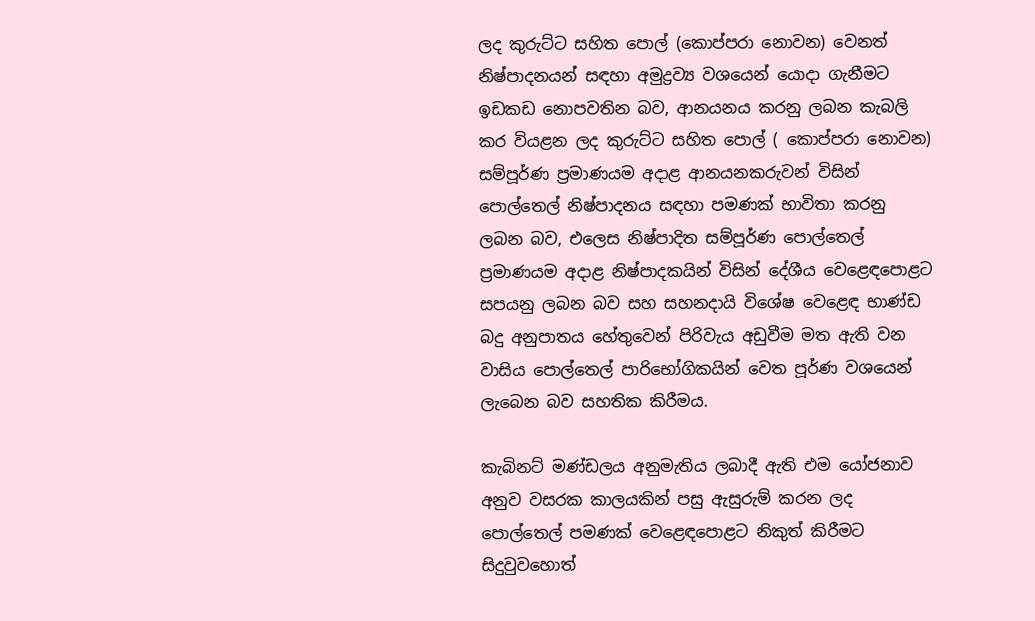ලද කුරුට්ට සහිත පොල් (කොප්පරා නොවන) වෙනත් නිෂ්පාදනයන් සඳහා අමුද්‍රව්‍ය වශයෙන් යොදා ගැනීමට ඉඩකඩ නොපවතින බව, ආනයනය කරනු ලබන කැබලි කර වියළන ලද කුරුට්ට සහිත පොල් ( කොප්පරා නොවන) සම්පූර්ණ ප්‍රමාණයම අදාළ ආනයනකරුවන් විසින් පොල්තෙල් නිෂ්පාදනය සඳහා පමණක් භාවිතා කරනු ලබන බව, එලෙස නිෂ්පාදිත සම්පූර්ණ පොල්තෙල් ප්‍රමාණයම අදාළ නිෂ්පාදකයින් විසින් දේශීය වෙළෙඳපොළට සපයනු ලබන බව සහ සහනදායි විශේෂ වෙළෙඳ භාණ්ඩ බදු අනුපාතය හේතුවෙන් පිරිවැය අඩුවීම මත ඇති වන වාසිය පොල්තෙල් පාරිභෝගිකයින් වෙත පූර්ණ වශයෙන් ලැබෙන බව සහතික කිරීමය.

කැබිනට් මණ්ඩලය අනුමැතිය ලබාදී ඇති එම යෝජනාව අනුව වසරක කාලයකින් පසු ඇසුරුම් කරන ලද පොල්තෙල් පමණක් වෙළෙඳපොළට නිකුත් කිරීමට සිදුවුවහොත්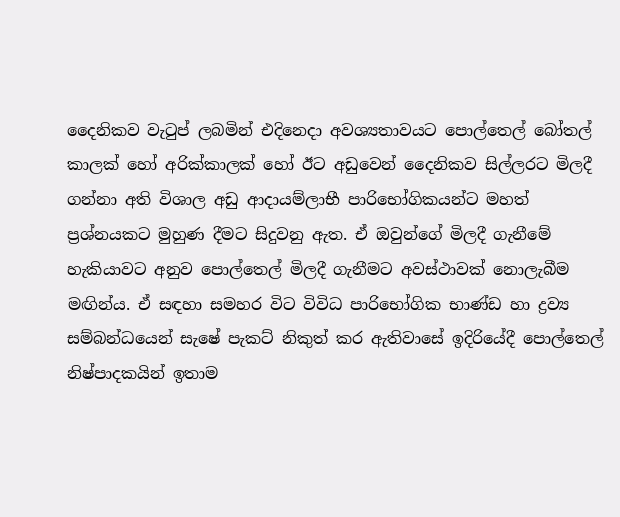දෛනිකව වැටුප් ලබමින් එදිනෙදා අවශ්‍යතාවයට පොල්තෙල් බෝතල් කාලක් හෝ අරික්කාලක් හෝ ඊට අඩුවෙන් දෛනිකව සිල්ලරට මිලදී ගන්නා අති විශාල අඩු ආදායම්ලාභී පාරිභෝගිකයන්ට මහත් ප්‍රශ්නයකට මුහුණ දීමට සිදුවනු ඇත. ඒ ඔවුන්ගේ මිලදී ගැනීමේ හැකියාවට අනුව පොල්තෙල් මිලදී ගැනීමට අවස්ථාවක් නොලැබීම මඟින්ය. ඒ සඳහා සමහර විට විවිධ පාරිභෝගික භාණ්ඩ හා ද්‍රව්‍ය සම්බන්ධයෙන් සැෂේ පැකට් නිකුත් කර ඇතිවාසේ ඉදිරියේදී පොල්තෙල් නිෂ්පාදකයින් ඉතාම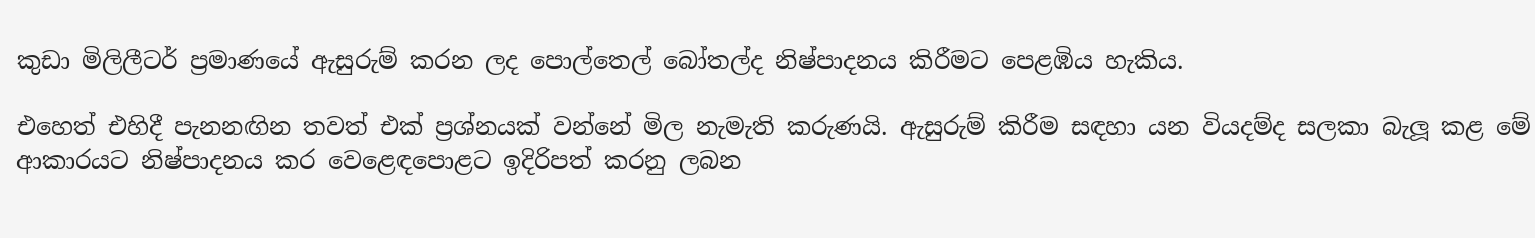කුඩා මිලිලීටර් ප්‍රමාණයේ ඇසුරුම් කරන ලද පොල්තෙල් බෝතල්ද නිෂ්පාදනය කිරීමට පෙළඹිය හැකිය.

එහෙත් එහිදී පැනනඟින තවත් එක් ප්‍රශ්නයක් වන්නේ මිල නැමැති කරුණයි. ඇසුරුම් කිරීම සඳහා යන වියදම්ද සලකා බැලූ කළ මේ ආකාරයට නිෂ්පාදනය කර වෙළෙඳපොළට ඉදිරිපත් කරනු ලබන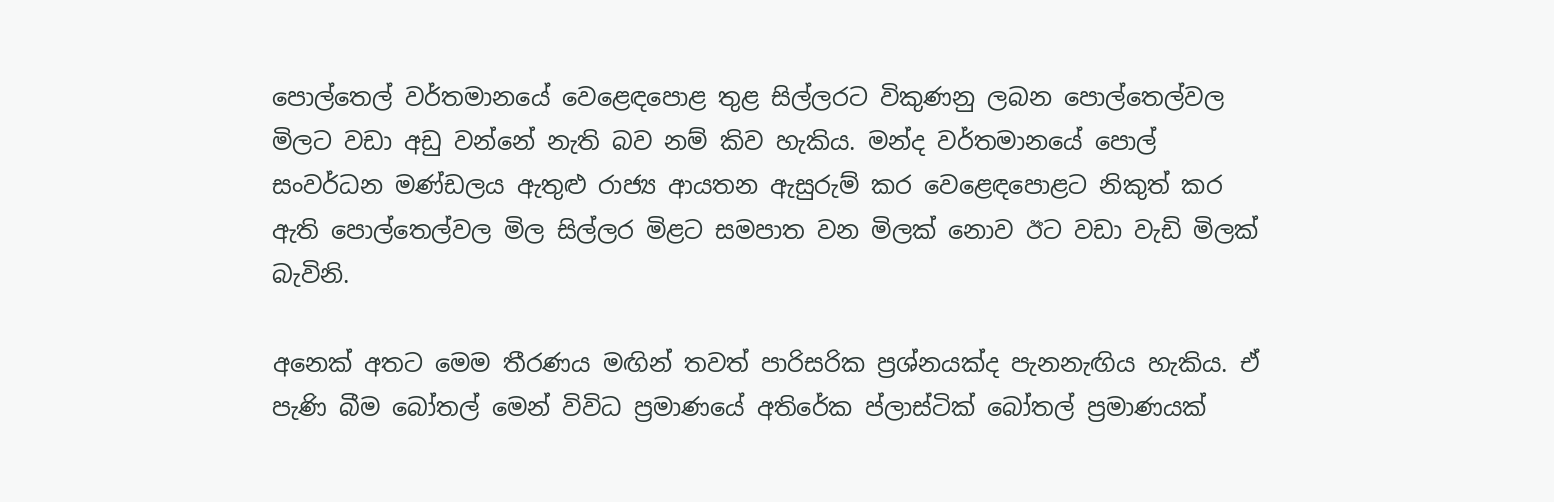පොල්තෙල් වර්තමානයේ වෙළෙඳපොළ තුළ සිල්ලරට විකුණනු ලබන පොල්තෙල්වල මිලට වඩා අඩු වන්නේ නැති බව නම් කිව හැකිය. මන්ද වර්තමානයේ පොල් සංවර්ධන මණ්ඩලය ඇතුළු රාජ්‍ය ආයතන ඇසුරුම් කර වෙළෙඳපොළට නිකුත් කර ඇති පොල්තෙල්වල මිල සිල්ලර මිළට සමපාත වන මිලක් නොව ඊට වඩා වැඩි මිලක් බැවිනි.

අනෙක් අතට මෙම තීරණය මඟින් තවත් පාරිසරික ප්‍රශ්නයක්ද පැනනැඟිය හැකිය. ඒ පැණි බීම බෝතල් මෙන් විවිධ ප්‍රමාණයේ අතිරේක ප්ලාස්ටික් බෝතල් ප්‍රමාණයක්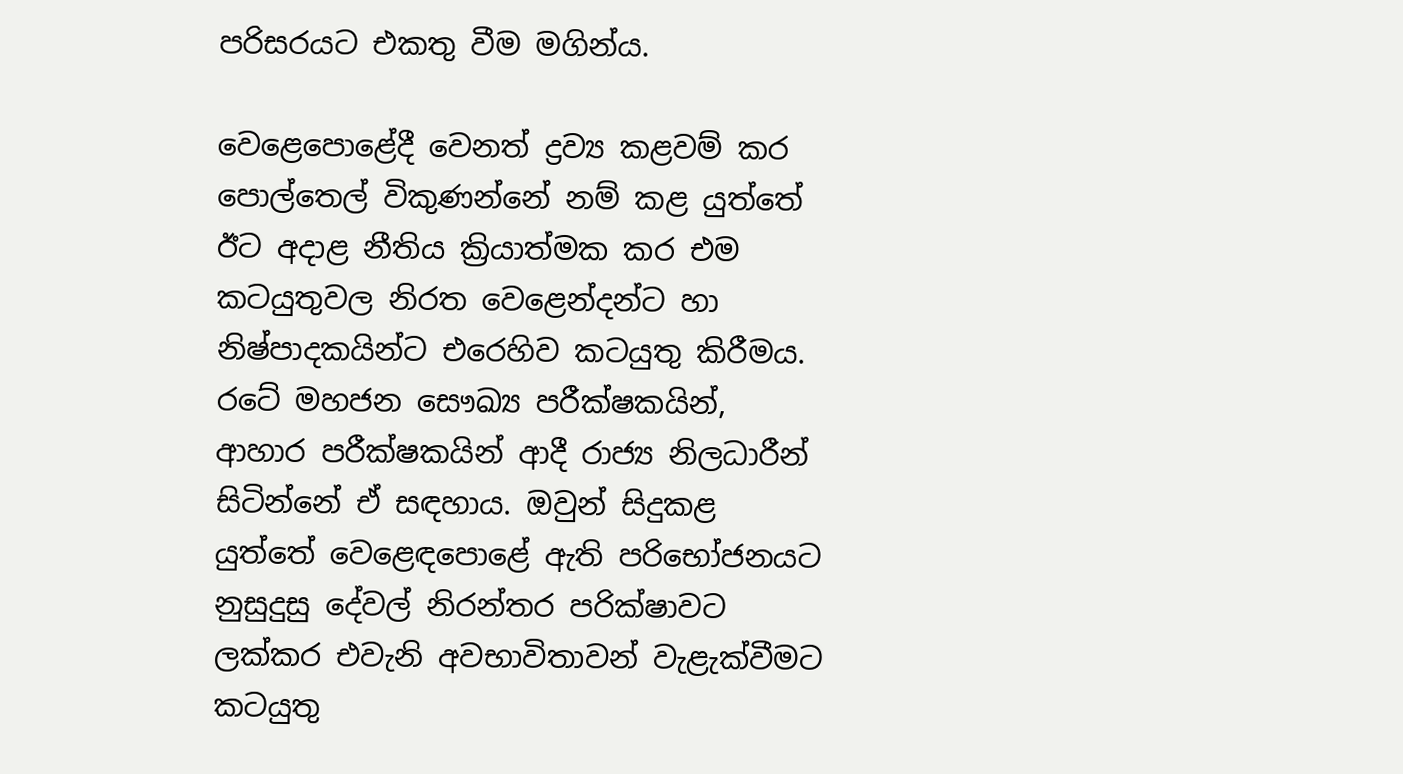පරිසරයට එකතු වීම මගින්ය.

වෙළෙපොළේදී වෙනත් ද්‍රව්‍ය කළවම් කර පොල්තෙල් විකුණන්නේ නම් කළ යුත්තේ ඊට අදාළ නීතිය ක්‍රියාත්මක කර එම කටයුතුවල නිරත වෙළෙන්දන්ට හා නිෂ්පාදකයින්ට එරෙහිව කටයුතු කිරීමය. රටේ මහජන සෞඛ්‍ය පරීක්ෂකයින්, ආහාර පරීක්ෂකයින් ආදී රාජ්‍ය නිලධාරීන් සිටින්නේ ඒ සඳහාය. ඔවුන් සිදුකළ යුත්තේ වෙළෙඳපොළේ ඇති පරිභෝජනයට නුසුදුසු දේවල් නිරන්තර පරික්ෂාවට ලක්කර එවැනි අවභාවිතාවන් වැළැක්වීමට කටයුතු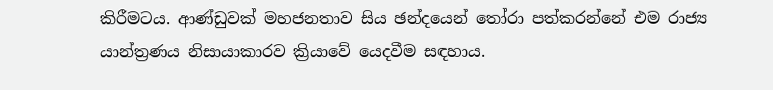කිරීමටය. ආණ්ඩුවක් මහජනතාව සිය ඡන්දයෙන් තෝරා පත්කරන්නේ එම රාජ්‍ය යාන්ත්‍රණය නිසායාකාරව ක්‍රියාවේ යෙදවීම සඳහාය.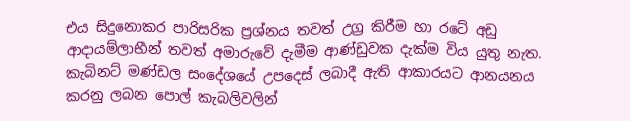එය සිදුනොකර පාරිසරික ප්‍රශ්නය තවත් උග්‍ර කිරීම හා රටේ අඩු ආදායම්ලාභීන් තවත් අමාරුවේ දැමීම ආණ්ඩුවක දැක්ම විය යුතු නැත. කැබිනට් මණ්ඩල සංදේශයේ උපදෙස් ලබාදී ඇති ආකාරයට ආනයනය කරනු ලබන පොල් කැබලිවලින්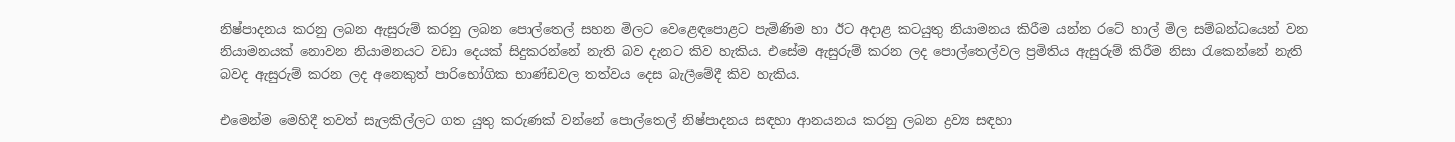නිෂ්පාදනය කරනු ලබන ඇසුරුම් කරනු ලබන පොල්තෙල් සහන මිලට වෙළෙඳපොළට පැමිණිම හා ඊට අදාළ කටයුතු නියාමනය කිරීම යන්න රටේ හාල් මිල සම්බන්ධයෙන් වන නියාමනයක් නොවන නියාමනයට වඩා දෙයක් සිදුකරන්නේ නැති බව දැනට කිව හැකිය. එසේම ඇසුරුම් කරන ලද පොල්තෙල්වල ප්‍රමිතිය ඇසුරුම් කිරීම නිසා රැකෙන්නේ නැති බවද ඇසුරුම් කරන ලද අනෙකුත් පාරිභෝගික භාණ්ඩවල තත්වය දෙස බැලීමේදී කිව හැකිය.

එමෙන්ම මෙහිදී තවත් සැලකිල්ලට ගත යුතු කරුණක් වන්නේ පොල්තෙල් නිෂ්පාදනය සඳහා ආනයනය කරනු ලබන ද්‍රව්‍ය සඳහා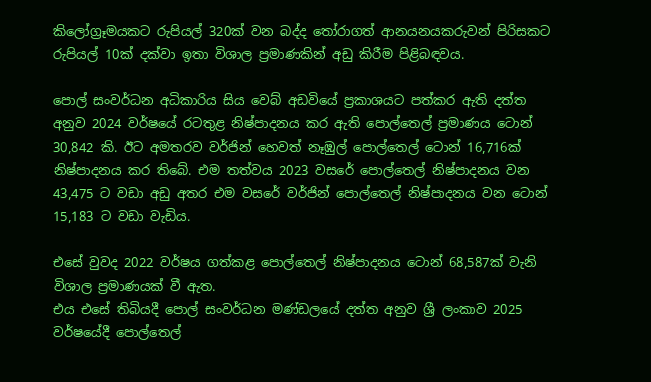කිලෝග්‍රෑමයකට රුපියල් 320ක් වන බද්ද තෝරාගත් ආනයනයකරුවන් පිරිසකට රුපියල් 10ක් දක්වා ඉතා විශාල ප්‍රමාණකින් අඩු කිරීම පිළිබඳවය.

පොල් සංවර්ධන අධිකාරිය සිය වෙබ් අඩවියේ ප්‍රකාශයට පත්කර ඇති දත්ත අනුව 2024 වර්ෂයේ රටතුළ නිෂ්පාදනය කර ඇති පොල්තෙල් ප්‍රමාණය ටොන් 30,842 කි. ඊට අමතරව වර්ජින් හෙවත් නෑඹුල් පොල්තෙල් ටොන් 16,716ක් නිෂ්පාදනය කර තිබේ. එම තත්වය 2023 වසරේ පොල්තෙල් නිෂ්පාදනය වන 43,475 ට වඩා අඩු අතර එම වසරේ වර්ජින් පොල්තෙල් නිෂ්පාදනය වන ටොන් 15,183 ට වඩා වැඩිය.

එසේ වුවද 2022 වර්ෂය ගත්කළ පොල්තෙල් නිෂ්පාදනය ටොන් 68,587ක් වැනි විශාල ප්‍රමාණයක් වී ඇත.
එය එසේ තිබියදී පොල් සංවර්ධන මණ්ඩලයේ දත්ත අනුව ශ්‍රී ලංකාව 2025 වර්ෂයේදී පොල්තෙල්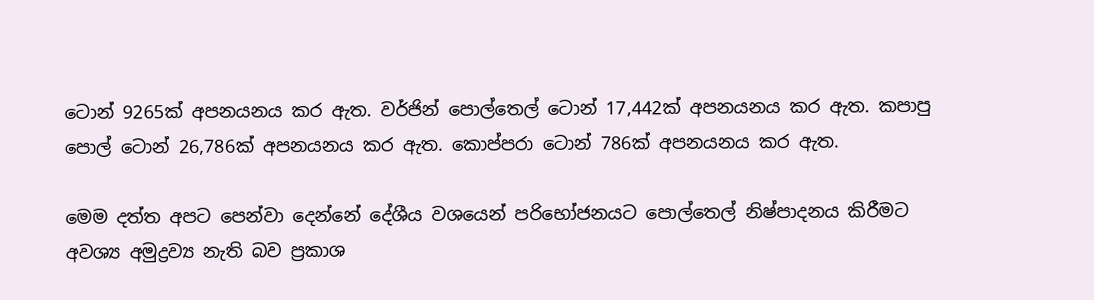ටොන් 9265ක් අපනයනය කර ඇත. වර්ජින් පොල්තෙල් ටොන් 17,442ක් අපනයනය කර ඇත. කපාපු පොල් ටොන් 26,786ක් අපනයනය කර ඇත. කොප්පරා ටොන් 786ක් අපනයනය කර ඇත.

මෙම දත්ත අපට පෙන්වා දෙන්නේ දේශීය වශයෙන් පරිභෝජනයට පොල්තෙල් නිෂ්පාදනය කිරීමට අවශ්‍ය අමුද්‍රව්‍ය නැති බව ප්‍රකාශ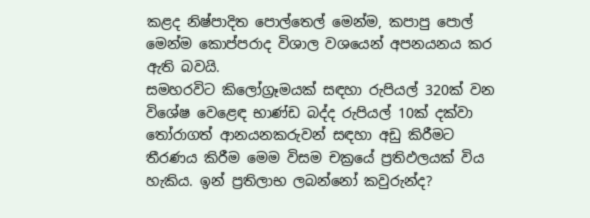කළද නිෂ්පාදිත පොල්තෙල් මෙන්ම, කපාපු පොල් මෙන්ම කොප්පරාද විශාල වශයෙන් අපනයනය කර ඇති බවයි.
සමහරවිට කිලෝග්‍රෑමයක් සඳහා රුපියල් 320ක් වන විශේෂ වෙළෙඳ භාණ්ඩ බද්ද රුපියල් 10ක් දක්වා තෝරාගත් ආනයනකරුවන් සඳහා අඩු කිරීමට තීරණය කිරීම මෙම විසම චක්‍රයේ ප්‍රතිඵලයක් විය හැකිය. ඉන් ප්‍රතිලාභ ලබන්නෝ කවුරුන්ද?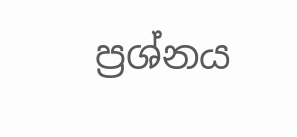ප්‍රශ්නය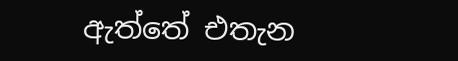ඇත්තේ එතැන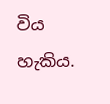විය හැකිය.